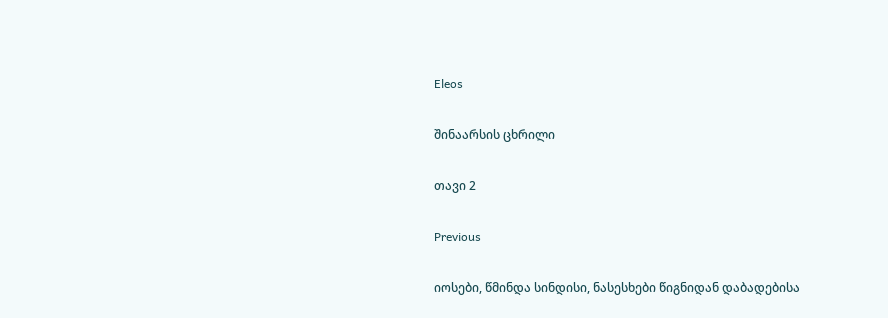Eleos

შინაარსის ცხრილი

თავი 2

Previous

იოსები, წმინდა სინდისი, ნასესხები წიგნიდან დაბადებისა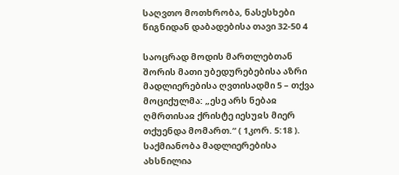საღვთო მოთხრობა, ნასესხები წიგნიდან დაბადებისა თავი 32-50 4

საოცრად მოდის მართლებთან შორის მათი უბედურებებისა აზრი მადლიერებისა ღვთისადმი 5 – თქვა მოციქულმა: „ესე არს ნებაჲ ღმრთისაჲ ქრისტე იესუჲს მიერ თქუენდა მომართ.“ ( 1კორ. 5:18 ). საქმიანობა მადლიერებისა ახსნილია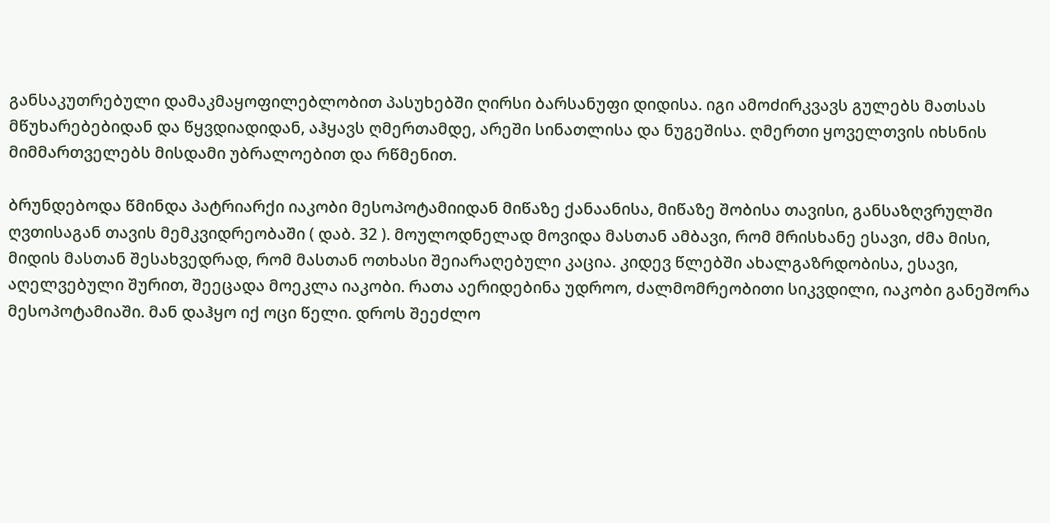განსაკუთრებული დამაკმაყოფილებლობით პასუხებში ღირსი ბარსანუფი დიდისა. იგი ამოძირკვავს გულებს მათსას მწუხარებებიდან და წყვდიადიდან, აჰყავს ღმერთამდე, არეში სინათლისა და ნუგეშისა. ღმერთი ყოველთვის იხსნის მიმმართველებს მისდამი უბრალოებით და რწმენით.

ბრუნდებოდა წმინდა პატრიარქი იაკობი მესოპოტამიიდან მიწაზე ქანაანისა, მიწაზე შობისა თავისი, განსაზღვრულში ღვთისაგან თავის მემკვიდრეობაში ( დაბ. 32 ). მოულოდნელად მოვიდა მასთან ამბავი, რომ მრისხანე ესავი, ძმა მისი, მიდის მასთან შესახვედრად, რომ მასთან ოთხასი შეიარაღებული კაცია. კიდევ წლებში ახალგაზრდობისა, ესავი, აღელვებული შურით, შეეცადა მოეკლა იაკობი. რათა აერიდებინა უდროო, ძალმომრეობითი სიკვდილი, იაკობი განეშორა მესოპოტამიაში. მან დაჰყო იქ ოცი წელი. დროს შეეძლო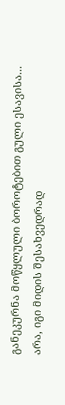განეკურნა მოწყლული ბოროტებით გული ესავისა... არა, იგი მიდის შესახვედრად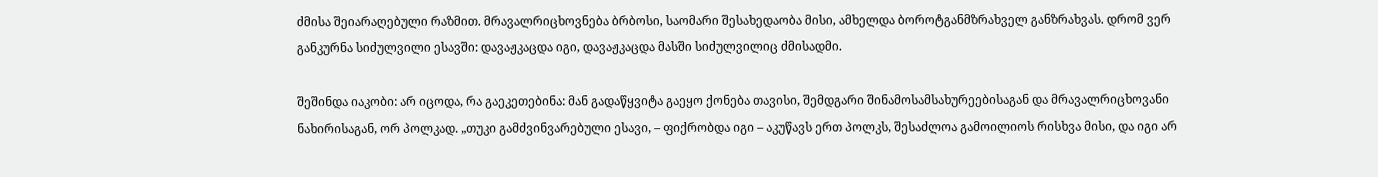ძმისა შეიარაღებული რაზმით. მრავალრიცხოვნება ბრბოსი, საომარი შესახედაობა მისი, ამხელდა ბოროტგანმზრახველ განზრახვას. დრომ ვერ განკურნა სიძულვილი ესავში: დავაჟკაცდა იგი, დავაჟკაცდა მასში სიძულვილიც ძმისადმი.

შეშინდა იაკობი: არ იცოდა, რა გაეკეთებინა: მან გადაწყვიტა გაეყო ქონება თავისი, შემდგარი შინამოსამსახურეებისაგან და მრავალრიცხოვანი ნახირისაგან, ორ პოლკად. „თუკი გამძვინვარებული ესავი, – ფიქრობდა იგი – აკუწავს ერთ პოლკს, შესაძლოა გამოილიოს რისხვა მისი, და იგი არ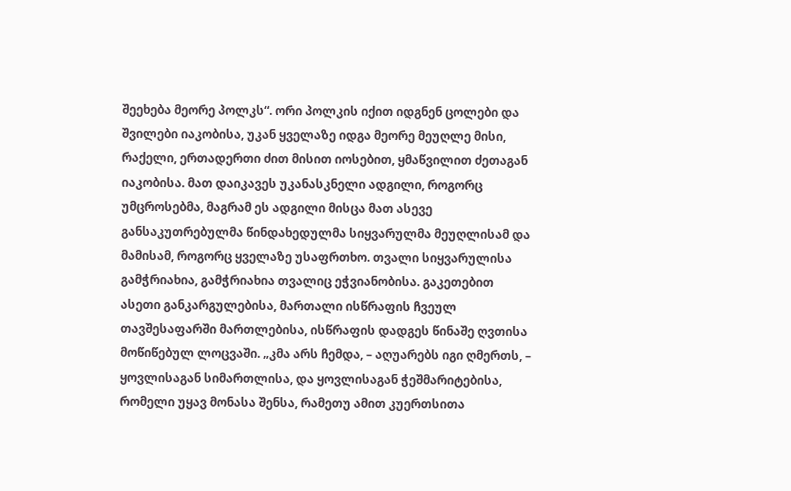შეეხება მეორე პოლკს“. ორი პოლკის იქით იდგნენ ცოლები და შვილები იაკობისა, უკან ყველაზე იდგა მეორე მეუღლე მისი, რაქელი, ერთადერთი ძით მისით იოსებით, ყმაწვილით ძეთაგან იაკობისა. მათ დაიკავეს უკანასკნელი ადგილი, როგორც უმცროსებმა, მაგრამ ეს ადგილი მისცა მათ ასევე განსაკუთრებულმა წინდახედულმა სიყვარულმა მეუღლისამ და მამისამ, როგორც ყველაზე უსაფრთხო. თვალი სიყვარულისა გამჭრიახია, გამჭრიახია თვალიც ეჭვიანობისა. გაკეთებით ასეთი განკარგულებისა, მართალი ისწრაფის ჩვეულ თავშესაფარში მართლებისა, ისწრაფის დადგეს წინაშე ღვთისა მოწიწებულ ლოცვაში. „კმა არს ჩემდა, – აღუარებს იგი ღმერთს, – ყოვლისაგან სიმართლისა, და ყოვლისაგან ჭეშმარიტებისა, რომელი უყავ მონასა შენსა, რამეთუ ამით კუერთსითა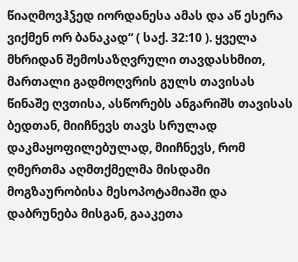წიაღმოვჰჴედ იორდანესა ამას და აწ ესერა ვიქმენ ორ ბანაკად“ ( საქ. 32:10 ). ყველა მხრიდან შემოსაზღვრული თავდასხმით, მართალი გადმოღვრის გულს თავისას წინაშე ღვთისა, ასწორებს ანგარიშს თავისას ბედთან, მიიჩნევს თავს სრულად დაკმაყოფილებულად, მიიჩნევს, რომ ღმერთმა აღმთქმელმა მისდამი მოგზაურობისა მესოპოტამიაში და დაბრუნება მისგან, გააკეთა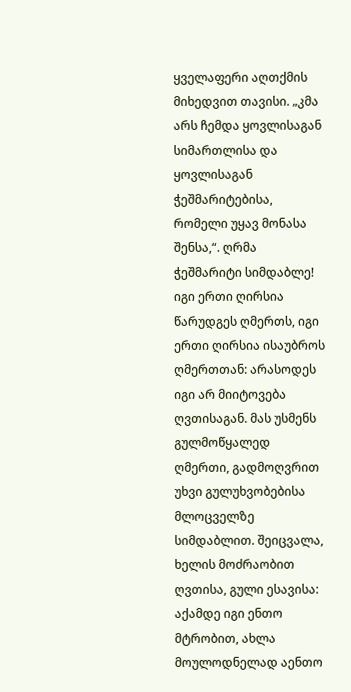ყველაფერი აღთქმის მიხედვით თავისი. „კმა არს ჩემდა ყოვლისაგან სიმართლისა და ყოვლისაგან ჭეშმარიტებისა, რომელი უყავ მონასა შენსა,“. ღრმა ჭეშმარიტი სიმდაბლე! იგი ერთი ღირსია წარუდგეს ღმერთს, იგი ერთი ღირსია ისაუბროს ღმერთთან: არასოდეს იგი არ მიიტოვება ღვთისაგან. მას უსმენს გულმოწყალედ ღმერთი, გადმოღვრით უხვი გულუხვობებისა მლოცველზე სიმდაბლით. შეიცვალა, ხელის მოძრაობით ღვთისა, გული ესავისა: აქამდე იგი ენთო მტრობით, ახლა მოულოდნელად აენთო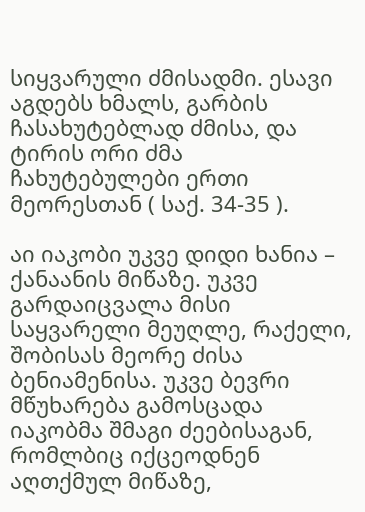სიყვარული ძმისადმი. ესავი აგდებს ხმალს, გარბის ჩასახუტებლად ძმისა, და ტირის ორი ძმა ჩახუტებულები ერთი მეორესთან ( საქ. 34-35 ).

აი იაკობი უკვე დიდი ხანია – ქანაანის მიწაზე. უკვე გარდაიცვალა მისი საყვარელი მეუღლე, რაქელი, შობისას მეორე ძისა ბენიამენისა. უკვე ბევრი მწუხარება გამოსცადა იაკობმა შმაგი ძეებისაგან, რომლბიც იქცეოდნენ აღთქმულ მიწაზე,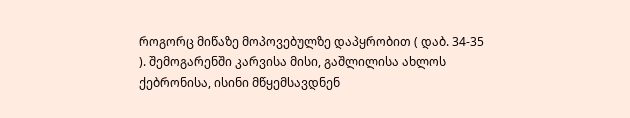როგორც მიწაზე მოპოვებულზე დაპყრობით ( დაბ. 34-35 ). შემოგარენში კარვისა მისი, გაშლილისა ახლოს ქებრონისა, ისინი მწყემსავდნენ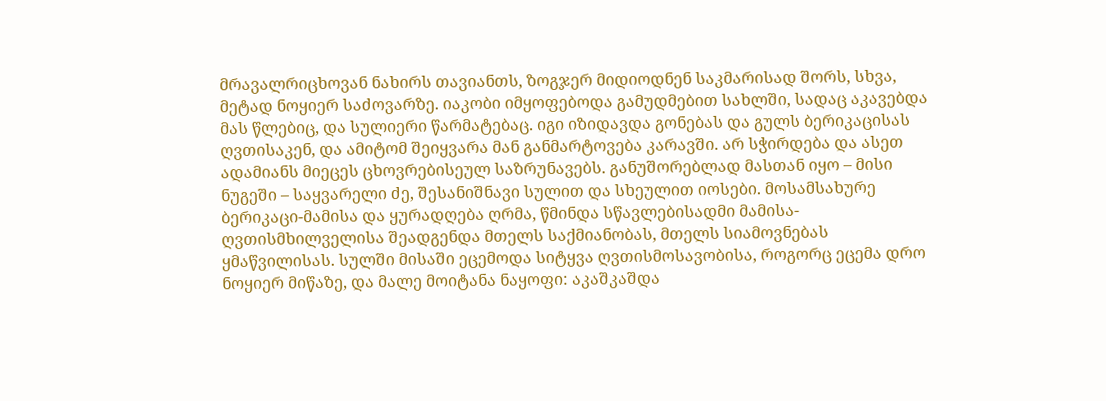მრავალრიცხოვან ნახირს თავიანთს, ზოგჯერ მიდიოდნენ საკმარისად შორს, სხვა, მეტად ნოყიერ საძოვარზე. იაკობი იმყოფებოდა გამუდმებით სახლში, სადაც აკავებდა მას წლებიც, და სულიერი წარმატებაც. იგი იზიდავდა გონებას და გულს ბერიკაცისას ღვთისაკენ, და ამიტომ შეიყვარა მან განმარტოვება კარავში. არ სჭირდება და ასეთ ადამიანს მიეცეს ცხოვრებისეულ საზრუნავებს. განუშორებლად მასთან იყო – მისი ნუგეში – საყვარელი ძე, შესანიშნავი სულით და სხეულით იოსები. მოსამსახურე ბერიკაცი-მამისა და ყურადღება ღრმა, წმინდა სწავლებისადმი მამისა-ღვთისმხილველისა შეადგენდა მთელს საქმიანობას, მთელს სიამოვნებას ყმაწვილისას. სულში მისაში ეცემოდა სიტყვა ღვთისმოსავობისა, როგორც ეცემა დრო ნოყიერ მიწაზე, და მალე მოიტანა ნაყოფი: აკაშკაშდა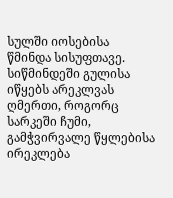სულში იოსებისა წმინდა სისუფთავე. სიწმინდეში გულისა იწყებს არეკლვას ღმერთი, როგორც სარკეში ჩუმი, გამჭვირვალე წყლებისა ირეკლება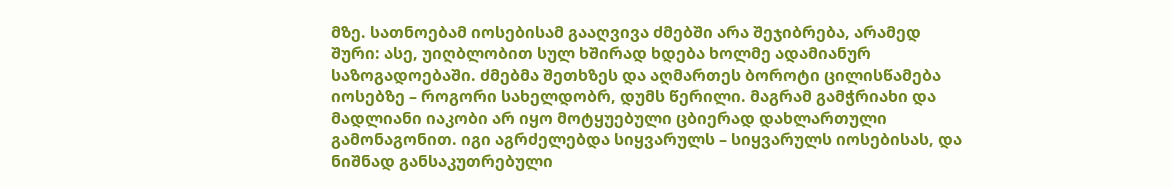მზე. სათნოებამ იოსებისამ გააღვივა ძმებში არა შეჯიბრება, არამედ შური: ასე, უიღბლობით სულ ხშირად ხდება ხოლმე ადამიანურ საზოგადოებაში. ძმებმა შეთხზეს და აღმართეს ბოროტი ცილისწამება იოსებზე – როგორი სახელდობრ, დუმს წერილი. მაგრამ გამჭრიახი და მადლიანი იაკობი არ იყო მოტყუებული ცბიერად დახლართული გამონაგონით. იგი აგრძელებდა სიყვარულს – სიყვარულს იოსებისას, და ნიშნად განსაკუთრებული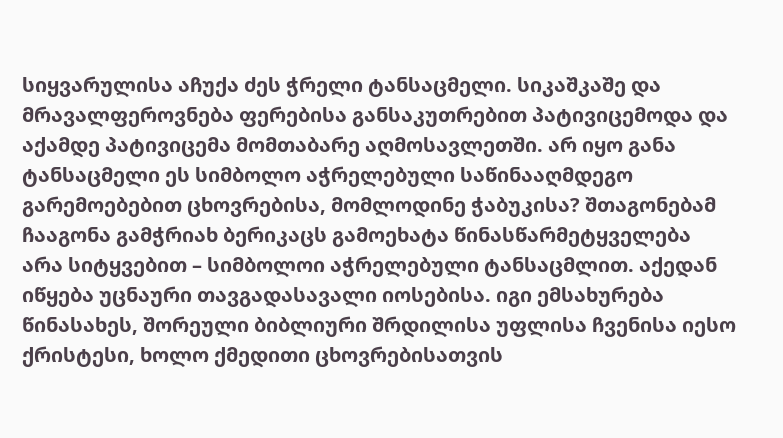სიყვარულისა აჩუქა ძეს ჭრელი ტანსაცმელი. სიკაშკაშე და მრავალფეროვნება ფერებისა განსაკუთრებით პატივიცემოდა და აქამდე პატივიცემა მომთაბარე აღმოსავლეთში. არ იყო განა ტანსაცმელი ეს სიმბოლო აჭრელებული საწინააღმდეგო გარემოებებით ცხოვრებისა, მომლოდინე ჭაბუკისა? შთაგონებამ ჩააგონა გამჭრიახ ბერიკაცს გამოეხატა წინასწარმეტყველება არა სიტყვებით – სიმბოლოი აჭრელებული ტანსაცმლით. აქედან იწყება უცნაური თავგადასავალი იოსებისა. იგი ემსახურება წინასახეს, შორეული ბიბლიური შრდილისა უფლისა ჩვენისა იესო ქრისტესი, ხოლო ქმედითი ცხოვრებისათვის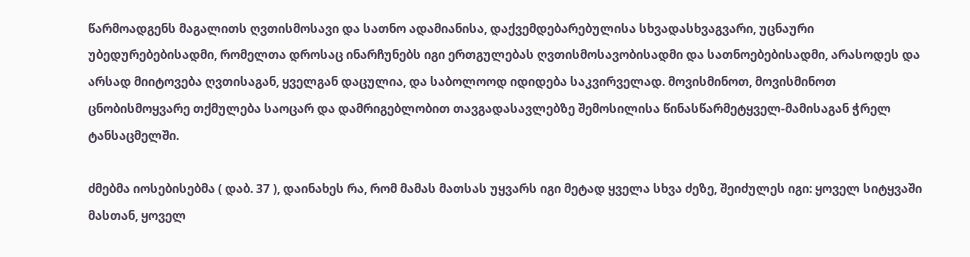წარმოადგენს მაგალითს ღვთისმოსავი და სათნო ადამიანისა, დაქვემდებარებულისა სხვადასხვაგვარი, უცნაური უბედურებებისადმი, რომელთა დროსაც ინარჩუნებს იგი ერთგულებას ღვთისმოსავობისადმი და სათნოებებისადმი, არასოდეს და არსად მიიტოვება ღვთისაგან, ყველგან დაცულია, და საბოლოოდ იდიდება საკვირველად. მოვისმინოთ, მოვისმინოთ ცნობისმოყვარე თქმულება საოცარ და დამრიგებლობით თავგადასავლებზე შემოსილისა წინასწარმეტყველ-მამისაგან ჭრელ ტანსაცმელში.

ძმებმა იოსებისებმა ( დაბ. 37 ), დაინახეს რა, რომ მამას მათსას უყვარს იგი მეტად ყველა სხვა ძეზე, შეიძულეს იგი: ყოველ სიტყვაში მასთან, ყოველ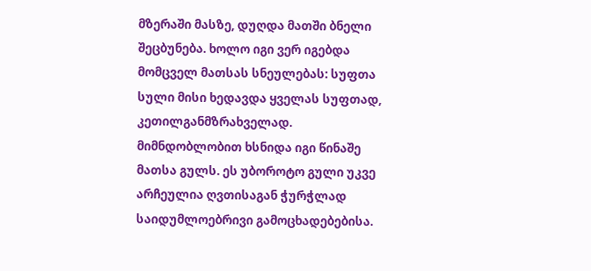მზერაში მასზე, დუღდა მათში ბნელი შეცბუნება. ხოლო იგი ვერ იგებდა მომცველ მათსას სნეულებას: სუფთა სული მისი ხედავდა ყველას სუფთად, კეთილგანმზრახველად. მიმნდობლობით ხსნიდა იგი წინაშე მათსა გულს. ეს უბოროტო გული უკვე არჩეულია ღვთისაგან ჭურჭლად საიდუმლოებრივი გამოცხადებებისა.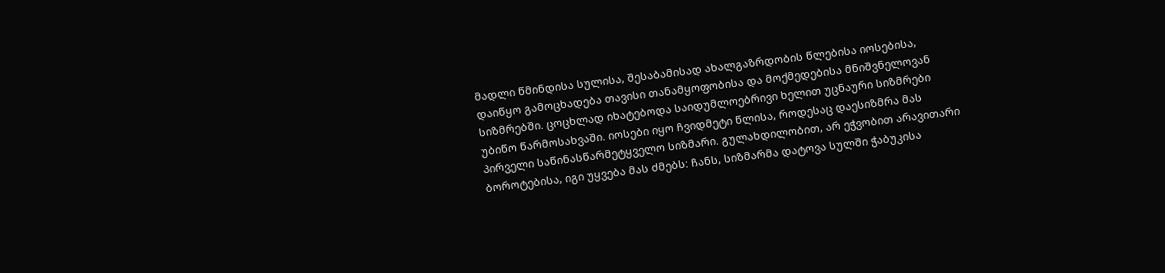მადლი წმინდისა სულისა, შესაბამისად ახალგაზრდობის წლებისა იოსებისა, დაიწყო გამოცხადება თავისი თანამყოფობისა და მოქმედებისა მნიშვნელოვან სიზმრებში. ცოცხლად იხატებოდა საიდუმლოებრივი ხელით უცნაური სიზმრები უბიწო წარმოსახვაში. იოსები იყო ჩვიდმეტი წლისა, როდესაც დაესიზმრა მას პირველი საწინასწარმეტყველო სიზმარი. გულახდილობით, არ ეჭვობით არავითარი ბოროტებისა, იგი უყვება მას ძმებს: ჩანს, სიზმარმა დატოვა სულში ჭაბუკისა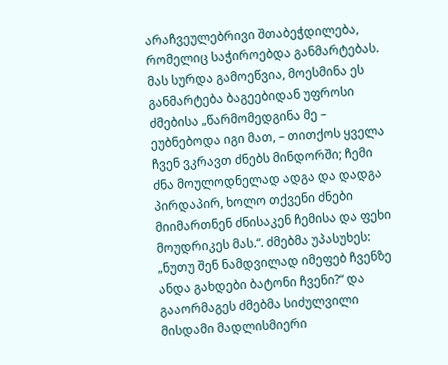არაჩვეულებრივი შთაბეჭდილება, რომელიც საჭიროებდა განმარტებას. მას სურდა გამოეწვია, მოესმინა ეს განმარტება ბაგეებიდან უფროსი ძმებისა „წარმომედგინა მე – ეუბნებოდა იგი მათ, – თითქოს ყველა ჩვენ ვკრავთ ძნებს მინდორში; ჩემი ძნა მოულოდნელად ადგა და დადგა პირდაპირ, ხოლო თქვენი ძნები მიიმართნენ ძნისაკენ ჩემისა და ფეხი მოუდრიკეს მას.“. ძმებმა უპასუხეს: „ნუთუ შენ ნამდვილად იმეფებ ჩვენზე ანდა გახდები ბატონი ჩვენი?“ და გააორმაგეს ძმებმა სიძულვილი მისდამი მადლისმიერი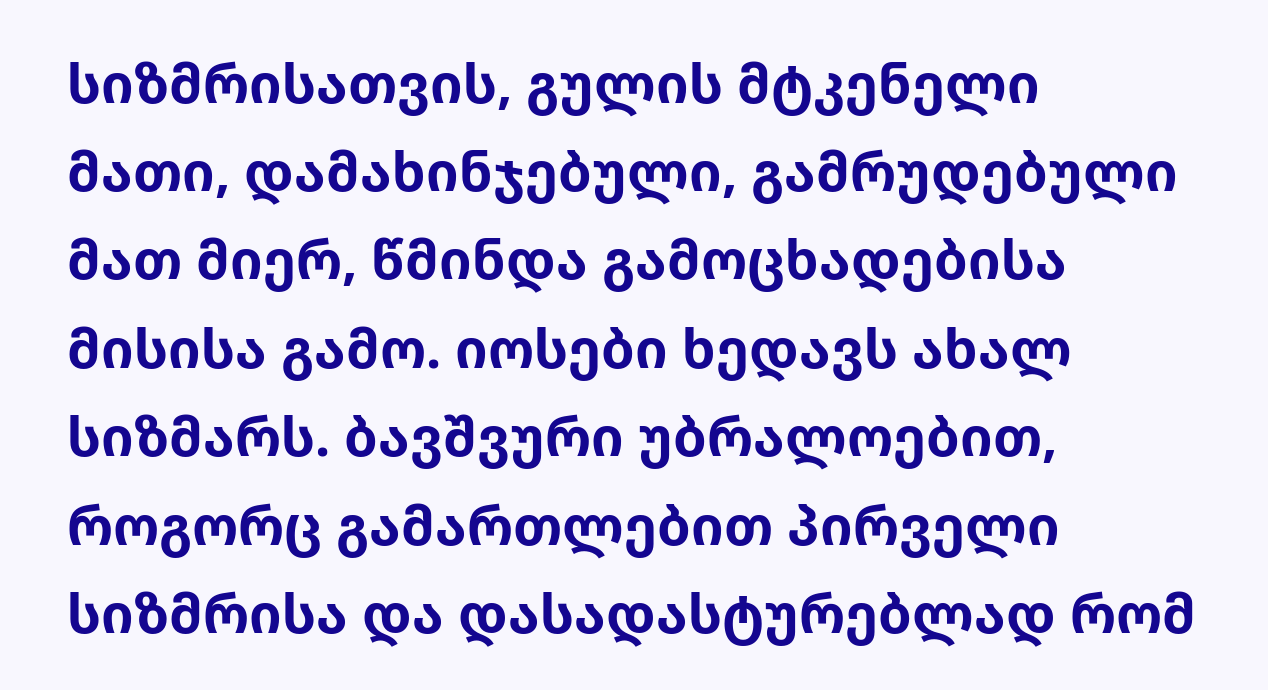სიზმრისათვის, გულის მტკენელი მათი, დამახინჯებული, გამრუდებული მათ მიერ, წმინდა გამოცხადებისა მისისა გამო. იოსები ხედავს ახალ სიზმარს. ბავშვური უბრალოებით, როგორც გამართლებით პირველი სიზმრისა და დასადასტურებლად რომ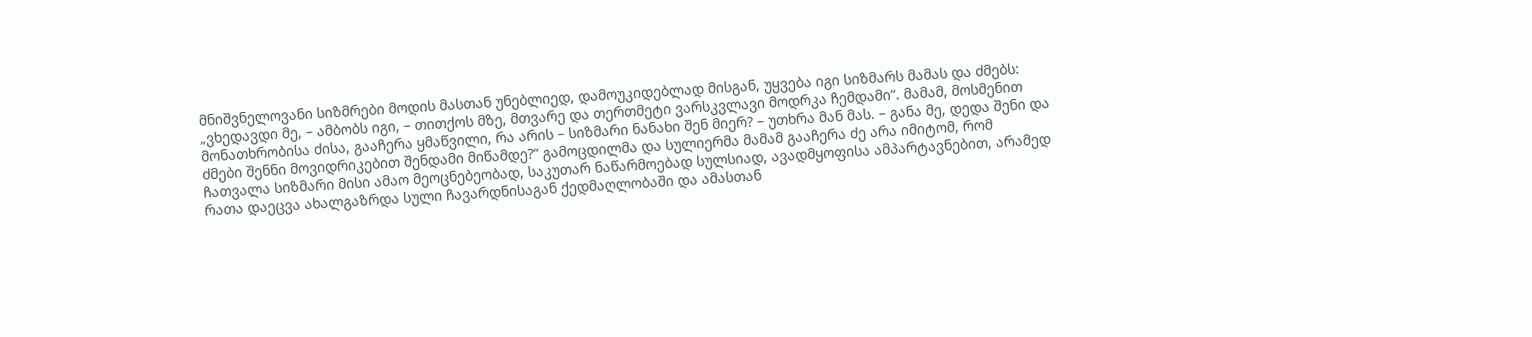მნიშვნელოვანი სიზმრები მოდის მასთან უნებლიედ, დამოუკიდებლად მისგან, უყვება იგი სიზმარს მამას და ძმებს: „ვხედავდი მე, – ამბობს იგი, – თითქოს მზე, მთვარე და თერთმეტი ვარსკვლავი მოდრკა ჩემდამი“. მამამ, მოსმენით მონათხრობისა ძისა, გააჩერა ყმაწვილი, რა არის – სიზმარი ნანახი შენ მიერ? – უთხრა მან მას. – განა მე, დედა შენი და ძმები შენნი მოვიდრიკებით შენდამი მიწამდე?“ გამოცდილმა და სულიერმა მამამ გააჩერა ძე არა იმიტომ, რომ ჩათვალა სიზმარი მისი ამაო მეოცნებეობად, საკუთარ ნაწარმოებად სულსიად, ავადმყოფისა ამპარტავნებით, არამედ რათა დაეცვა ახალგაზრდა სული ჩავარდნისაგან ქედმაღლობაში და ამასთან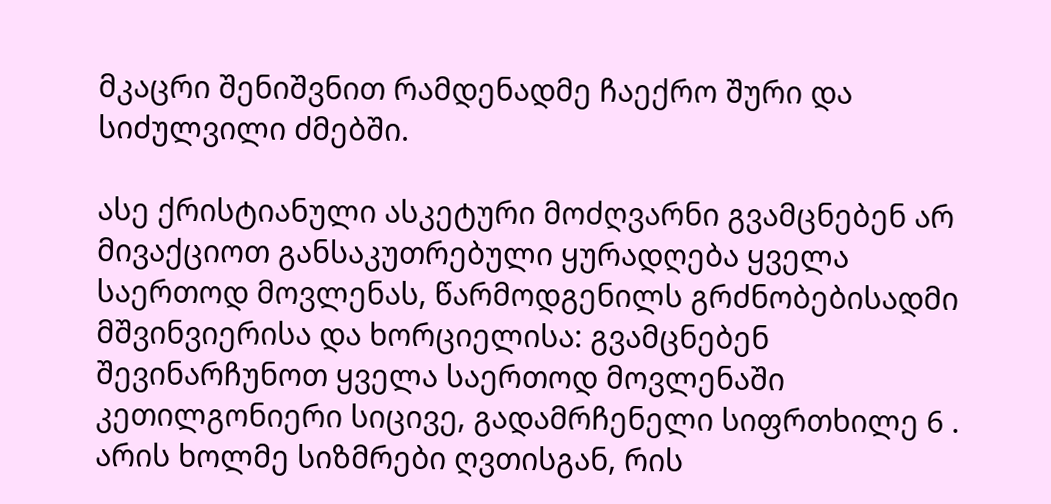მკაცრი შენიშვნით რამდენადმე ჩაექრო შური და სიძულვილი ძმებში.

ასე ქრისტიანული ასკეტური მოძღვარნი გვამცნებენ არ მივაქციოთ განსაკუთრებული ყურადღება ყველა საერთოდ მოვლენას, წარმოდგენილს გრძნობებისადმი მშვინვიერისა და ხორციელისა: გვამცნებენ შევინარჩუნოთ ყველა საერთოდ მოვლენაში კეთილგონიერი სიცივე, გადამრჩენელი სიფრთხილე 6 . არის ხოლმე სიზმრები ღვთისგან, რის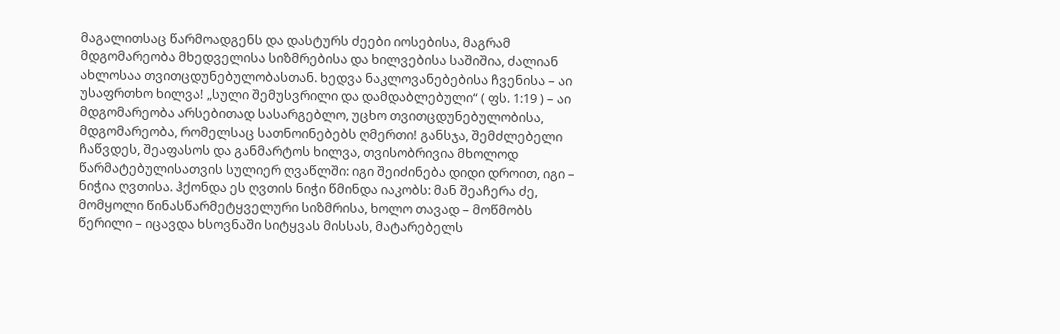მაგალითსაც წარმოადგენს და დასტურს ძეები იოსებისა, მაგრამ მდგომარეობა მხედველისა სიზმრებისა და ხილვებისა საშიშია, ძალიან ახლოსაა თვითცდუნებულობასთან. ხედვა ნაკლოვანებებისა ჩვენისა – აი უსაფრთხო ხილვა! „სული შემუსვრილი და დამდაბლებული“ ( ფს. 1:19 ) – აი მდგომარეობა არსებითად სასარგებლო, უცხო თვითცდუნებულობისა, მდგომარეობა, რომელსაც სათნოინებებს ღმერთი! განსჯა, შემძლებელი ჩაწვდეს, შეაფასოს და განმარტოს ხილვა, თვისობრივია მხოლოდ წარმატებულისათვის სულიერ ღვაწლში: იგი შეიძინება დიდი დროით, იგი – ნიჭია ღვთისა. ჰქონდა ეს ღვთის ნიჭი წმინდა იაკობს: მან შეაჩერა ძე, მომყოლი წინასწარმეტყველური სიზმრისა, ხოლო თავად – მოწმობს წერილი – იცავდა ხსოვნაში სიტყვას მისსას, მატარებელს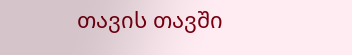თავის თავში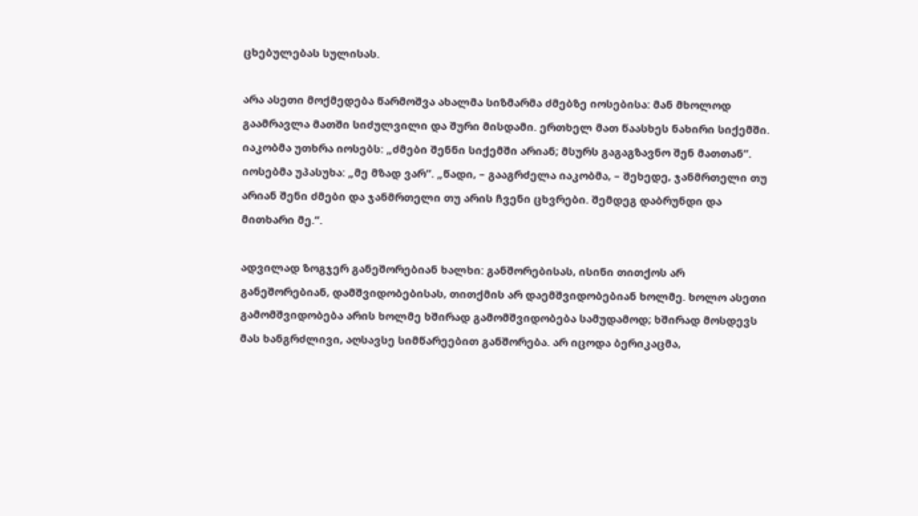ცხებულებას სულისას.

არა ასეთი მოქმედება წარმოშვა ახალმა სიზმარმა ძმებზე იოსებისა: მან მხოლოდ გაამრავლა მათში სიძულვილი და შური მისდამი. ერთხელ მათ წაასხეს ნახირი სიქემში. იაკობმა უთხრა იოსებს: „ძმები შენნი სიქემში არიან; მსურს გაგაგზავნო შენ მათთან“. იოსებმა უპასუხა: „მე მზად ვარ“. „წადი, – გააგრძელა იაკობმა, – შეხედე, ჯანმრთელი თუ არიან შენი ძმები და ჯანმრთელი თუ არის ჩვენი ცხვრები. შემდეგ დაბრუნდი და მითხარი მე.“.

ადვილად ზოგჯერ განეშორებიან ხალხი: განშორებისას, ისინი თითქოს არ განეშორებიან, დამშვიდობებისას, თითქმის არ დაემშვიდობებიან ხოლმე. ხოლო ასეთი გამომშვიდობება არის ხოლმე ხშირად გამომშვიდობება სამუდამოდ; ხშირად მოსდევს მას ხანგრძლივი, აღსავსე სიმწარეებით განშორება. არ იცოდა ბერიკაცმა,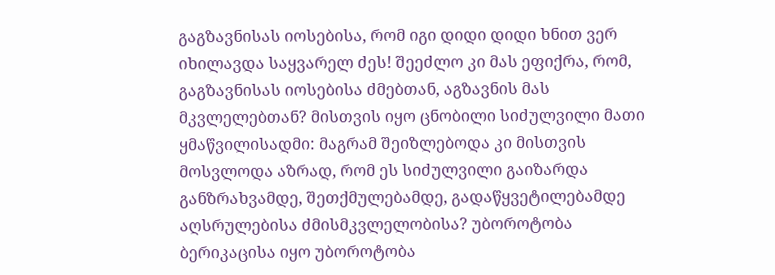გაგზავნისას იოსებისა, რომ იგი დიდი დიდი ხნით ვერ იხილავდა საყვარელ ძეს! შეეძლო კი მას ეფიქრა, რომ, გაგზავნისას იოსებისა ძმებთან, აგზავნის მას მკვლელებთან? მისთვის იყო ცნობილი სიძულვილი მათი ყმაწვილისადმი: მაგრამ შეიზლებოდა კი მისთვის მოსვლოდა აზრად, რომ ეს სიძულვილი გაიზარდა განზრახვამდე, შეთქმულებამდე, გადაწყვეტილებამდე აღსრულებისა ძმისმკვლელობისა? უბოროტობა ბერიკაცისა იყო უბოროტობა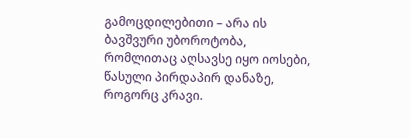გამოცდილებითი – არა ის ბავშვური უბოროტობა, რომლითაც აღსავსე იყო იოსები, წასული პირდაპირ დანაზე, როგორც კრავი.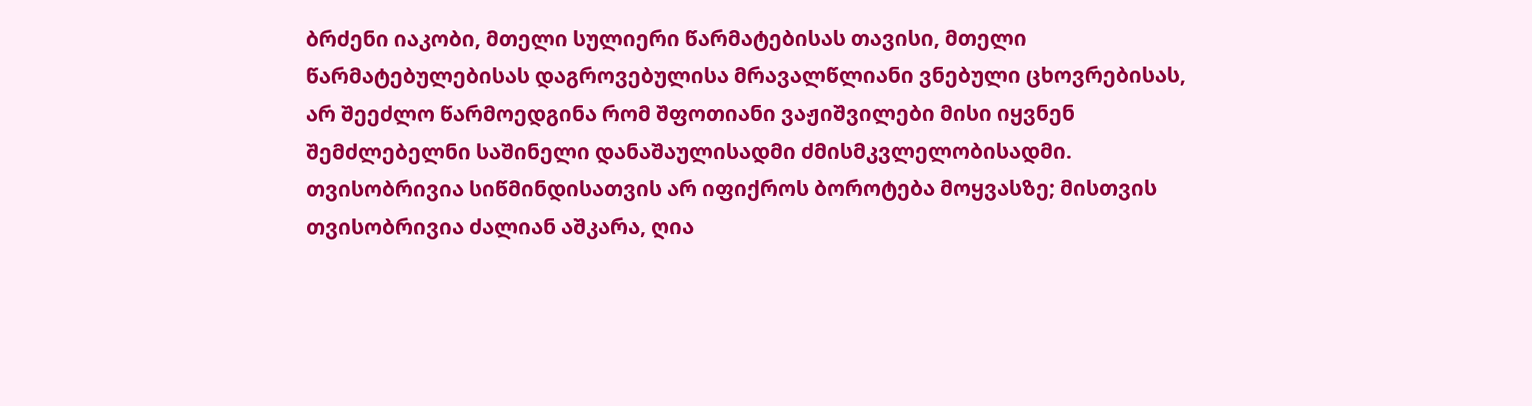ბრძენი იაკობი, მთელი სულიერი წარმატებისას თავისი, მთელი წარმატებულებისას დაგროვებულისა მრავალწლიანი ვნებული ცხოვრებისას, არ შეეძლო წარმოედგინა რომ შფოთიანი ვაჟიშვილები მისი იყვნენ შემძლებელნი საშინელი დანაშაულისადმი ძმისმკვლელობისადმი. თვისობრივია სიწმინდისათვის არ იფიქროს ბოროტება მოყვასზე; მისთვის თვისობრივია ძალიან აშკარა, ღია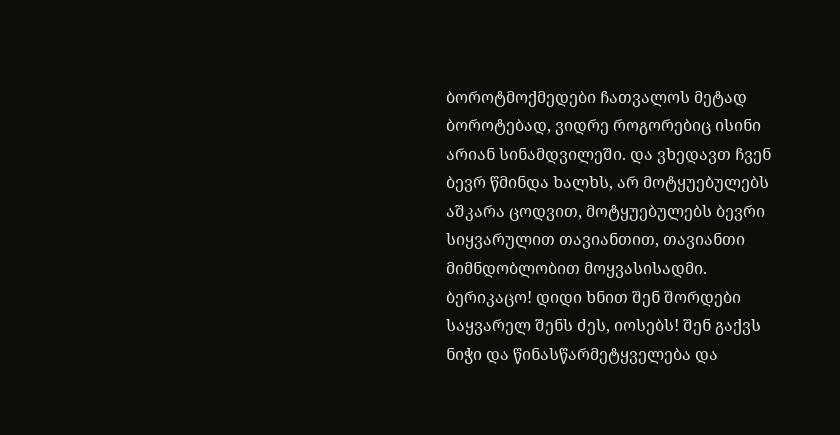ბოროტმოქმედები ჩათვალოს მეტად ბოროტებად, ვიდრე როგორებიც ისინი არიან სინამდვილეში. და ვხედავთ ჩვენ ბევრ წმინდა ხალხს, არ მოტყუებულებს აშკარა ცოდვით, მოტყუებულებს ბევრი სიყვარულით თავიანთით, თავიანთი მიმნდობლობით მოყვასისადმი. ბერიკაცო! დიდი ხნით შენ შორდები საყვარელ შენს ძეს, იოსებს! შენ გაქვს ნიჭი და წინასწარმეტყველება და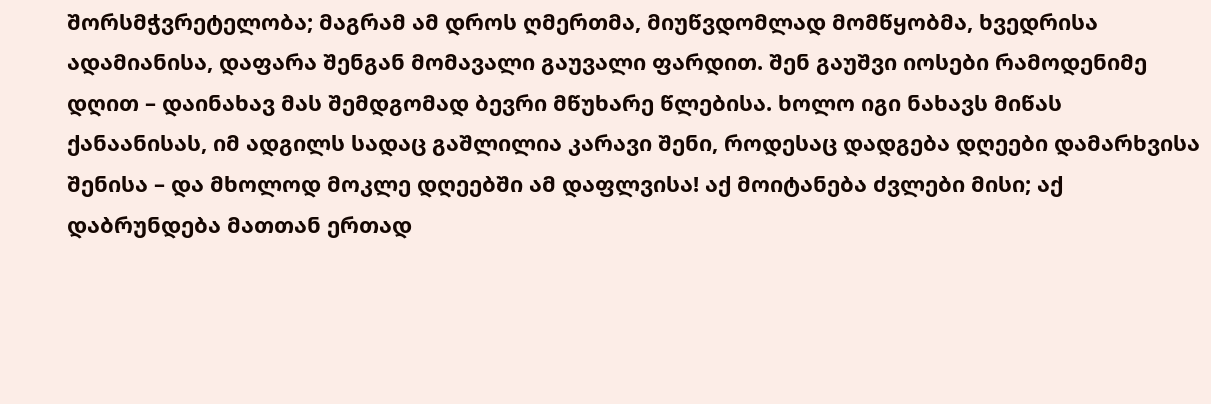შორსმჭვრეტელობა; მაგრამ ამ დროს ღმერთმა, მიუწვდომლად მომწყობმა, ხვედრისა ადამიანისა, დაფარა შენგან მომავალი გაუვალი ფარდით. შენ გაუშვი იოსები რამოდენიმე დღით – დაინახავ მას შემდგომად ბევრი მწუხარე წლებისა. ხოლო იგი ნახავს მიწას ქანაანისას, იმ ადგილს სადაც გაშლილია კარავი შენი, როდესაც დადგება დღეები დამარხვისა შენისა – და მხოლოდ მოკლე დღეებში ამ დაფლვისა! აქ მოიტანება ძვლები მისი; აქ დაბრუნდება მათთან ერთად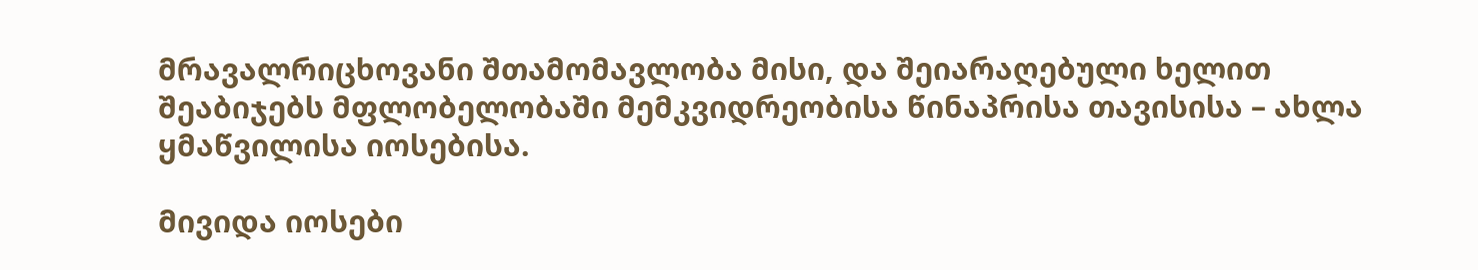მრავალრიცხოვანი შთამომავლობა მისი, და შეიარაღებული ხელით შეაბიჯებს მფლობელობაში მემკვიდრეობისა წინაპრისა თავისისა – ახლა ყმაწვილისა იოსებისა.

მივიდა იოსები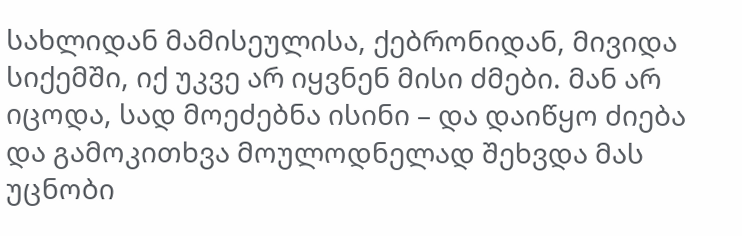სახლიდან მამისეულისა, ქებრონიდან, მივიდა სიქემში, იქ უკვე არ იყვნენ მისი ძმები. მან არ იცოდა, სად მოეძებნა ისინი – და დაიწყო ძიება და გამოკითხვა მოულოდნელად შეხვდა მას უცნობი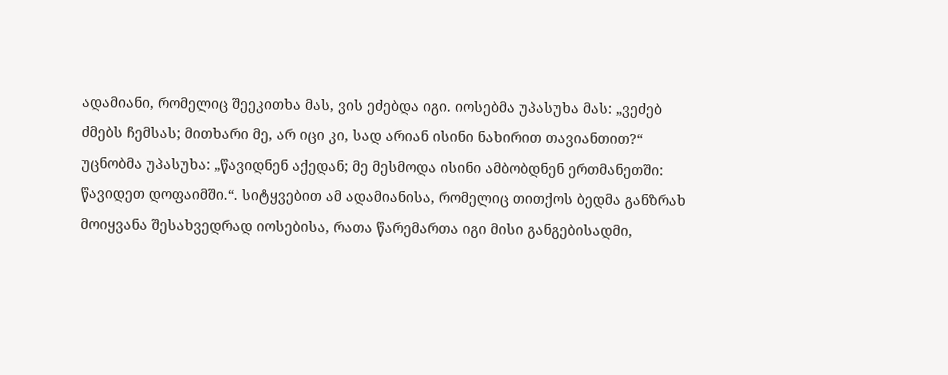ადამიანი, რომელიც შეეკითხა მას, ვის ეძებდა იგი. იოსებმა უპასუხა მას: „ვეძებ ძმებს ჩემსას; მითხარი მე, არ იცი კი, სად არიან ისინი ნახირით თავიანთით?“ უცნობმა უპასუხა: „წავიდნენ აქედან; მე მესმოდა ისინი ამბობდნენ ერთმანეთში: წავიდეთ დოფაიმში.“. სიტყვებით ამ ადამიანისა, რომელიც თითქოს ბედმა განზრახ მოიყვანა შესახვედრად იოსებისა, რათა წარემართა იგი მისი განგებისადმი,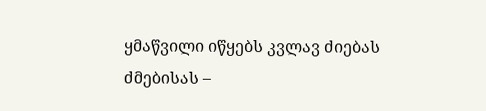ყმაწვილი იწყებს კვლავ ძიებას ძმებისას –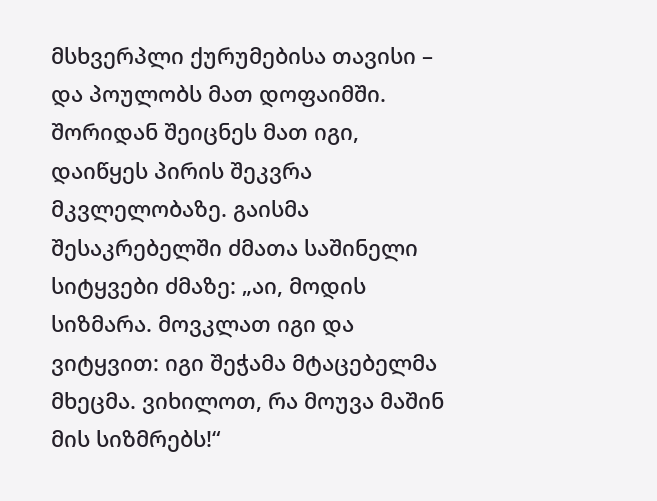მსხვერპლი ქურუმებისა თავისი – და პოულობს მათ დოფაიმში. შორიდან შეიცნეს მათ იგი, დაიწყეს პირის შეკვრა მკვლელობაზე. გაისმა შესაკრებელში ძმათა საშინელი სიტყვები ძმაზე: „აი, მოდის სიზმარა. მოვკლათ იგი და ვიტყვით: იგი შეჭამა მტაცებელმა მხეცმა. ვიხილოთ, რა მოუვა მაშინ მის სიზმრებს!“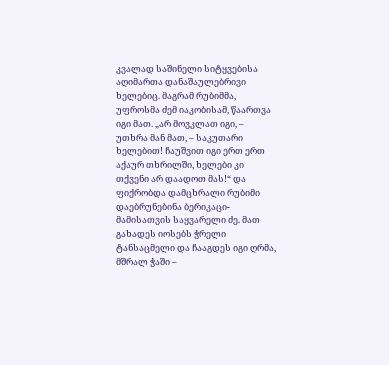კვალად საშინელი სიტყვებისა აღიმართა დანაშაულებრივი ხელებიც. მაგრამ რუბიმმა, უფროსმა ძემ იაკობისამ, წაართვა იგი მათ. „არ მოვკლათ იგი, – უთხრა მან მათ, – საკუთარი ხელებით! ჩაუშვით იგი ერთ ერთ აქაურ თხრილში, ხელები კი თქვენი არ დაადოთ მას!“ და ფიქრობდა დამცხრალი რუბიმი დაებრუნებინა ბერიკაცი-მამისათვის საყვარელი ძე. მათ გახადეს იოსებს ჭრელი ტანსაცმელი და ჩააგდეს იგი ღრმა, მშრალ ჭაში –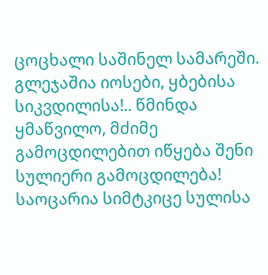ცოცხალი საშინელ სამარეში. გლეჯაშია იოსები, ყბებისა სიკვდილისა!.. წმინდა ყმაწვილო, მძიმე გამოცდილებით იწყება შენი სულიერი გამოცდილება! საოცარია სიმტკიცე სულისა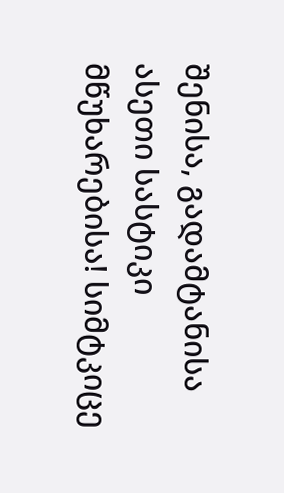შენისა, გადამტანისა ასეთი სასტიკი მწუხარებისა! სიმტკიცე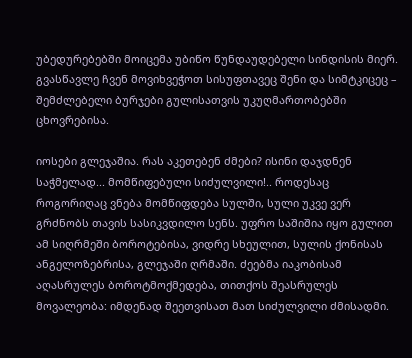უბედურებებში მოიცემა უბიწო წუნდაუდებელი სინდისის მიერ. გვასწავლე ჩვენ მოვიხვეჭოთ სისუფთავეც შენი და სიმტკიცეც – შემძლებელი ბურჯები გულისათვის უკუღმართობებში ცხოვრებისა.

იოსები გლეჯაშია. რას აკეთებენ ძმები? ისინი დაჯდნენ საჭმელად... მომწიფებული სიძულვილი!.. როდესაც როგორიღაც ვნება მომწიფდება სულში, სული უკვე ვერ გრძნობს თავის სასიკვდილო სენს. უფრო საშიშია იყო გულით ამ სიღრმეში ბოროტებისა, ვიდრე სხეულით, სულის ქონისას ანგელოზებრისა, გლეჯაში ღრმაში. ძეებმა იაკობისამ აღასრულეს ბოროტმოქმედება, თითქოს შეასრულეს მოვალეობა: იმდენად შეეთვისათ მათ სიძულვილი ძმისადმი.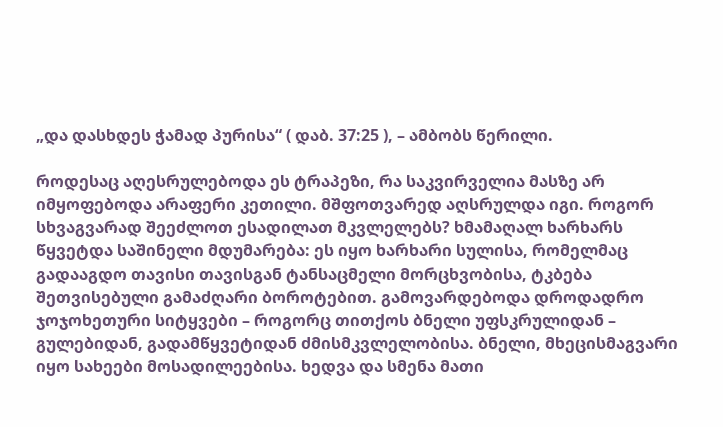„და დასხდეს ჭამად პურისა“ ( დაბ. 37:25 ), – ამბობს წერილი.

როდესაც აღესრულებოდა ეს ტრაპეზი, რა საკვირველია მასზე არ იმყოფებოდა არაფერი კეთილი. მშფოთვარედ აღსრულდა იგი. როგორ სხვაგვარად შეეძლოთ ესადილათ მკვლელებს? ხმამაღალ ხარხარს წყვეტდა საშინელი მდუმარება: ეს იყო ხარხარი სულისა, რომელმაც გადააგდო თავისი თავისგან ტანსაცმელი მორცხვობისა, ტკბება შეთვისებული გამაძღარი ბოროტებით. გამოვარდებოდა დროდადრო ჯოჯოხეთური სიტყვები – როგორც თითქოს ბნელი უფსკრულიდან – გულებიდან, გადამწყვეტიდან ძმისმკვლელობისა. ბნელი, მხეცისმაგვარი იყო სახეები მოსადილეებისა. ხედვა და სმენა მათი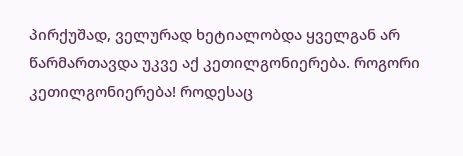პირქუშად, ველურად ხეტიალობდა ყველგან არ წარმართავდა უკვე აქ კეთილგონიერება. როგორი კეთილგონიერება! როდესაც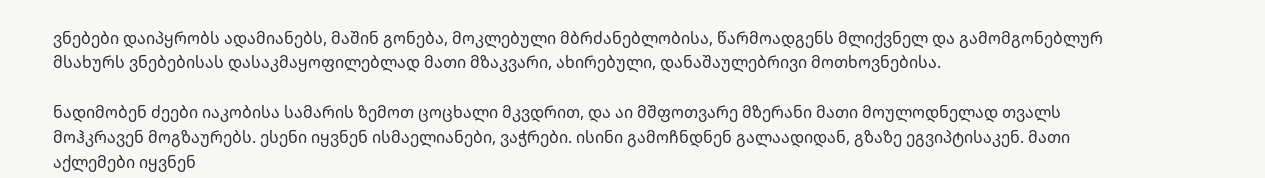ვნებები დაიპყრობს ადამიანებს, მაშინ გონება, მოკლებული მბრძანებლობისა, წარმოადგენს მლიქვნელ და გამომგონებლურ მსახურს ვნებებისას დასაკმაყოფილებლად მათი მზაკვარი, ახირებული, დანაშაულებრივი მოთხოვნებისა.

ნადიმობენ ძეები იაკობისა სამარის ზემოთ ცოცხალი მკვდრით, და აი მშფოთვარე მზერანი მათი მოულოდნელად თვალს მოჰკრავენ მოგზაურებს. ესენი იყვნენ ისმაელიანები, ვაჭრები. ისინი გამოჩნდნენ გალაადიდან, გზაზე ეგვიპტისაკენ. მათი აქლემები იყვნენ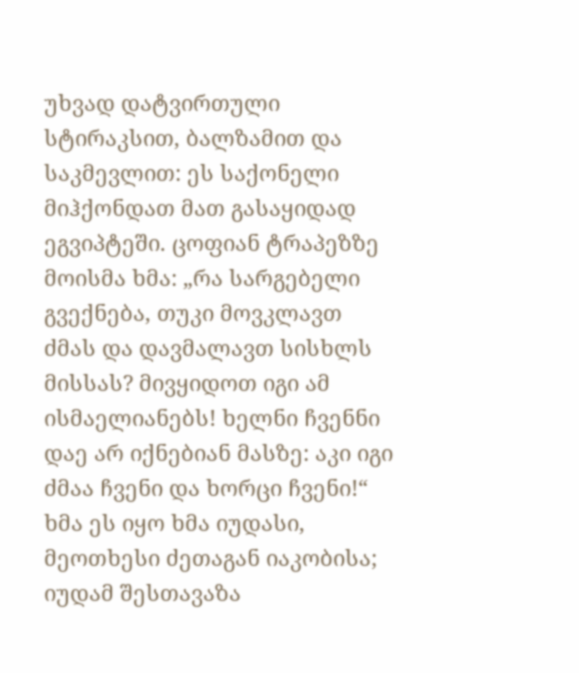უხვად დატვირთული სტირაკსით, ბალზამით და საკმევლით: ეს საქონელი მიჰქონდათ მათ გასაყიდად ეგვიპტეში. ცოფიან ტრაპეზზე მოისმა ხმა: „რა სარგებელი გვექნება, თუკი მოვკლავთ ძმას და დავმალავთ სისხლს მისსას? მივყიდოთ იგი ამ ისმაელიანებს! ხელნი ჩვენნი დაე არ იქნებიან მასზე: აკი იგი ძმაა ჩვენი და ხორცი ჩვენი!“ ხმა ეს იყო ხმა იუდასი, მეოთხესი ძეთაგან იაკობისა; იუდამ შესთავაზა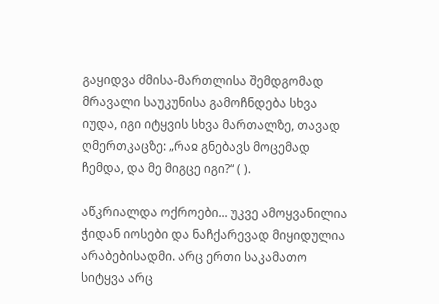გაყიდვა ძმისა-მართლისა შემდგომად მრავალი საუკუნისა გამოჩნდება სხვა იუდა, იგი იტყვის სხვა მართალზე, თავად ღმერთკაცზე: „რაჲ გნებავს მოცემად ჩემდა, და მე მიგცე იგი?“ ( ).

აწკრიალდა ოქროები... უკვე ამოყვანილია ჭიდან იოსები და ნაჩქარევად მიყიდულია არაბებისადმი. არც ერთი საკამათო სიტყვა არც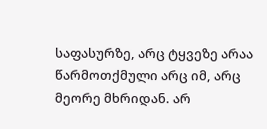საფასურზე, არც ტყვეზე არაა წარმოთქმული არც იმ, არც მეორე მხრიდან. არ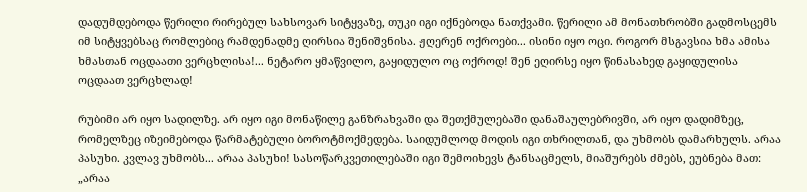დადუმდებოდა წერილი რირებულ სახსოვარ სიტყვაზე, თუკი იგი იქნებოდა ნათქვამი. წერილი ამ მონათხრობში გადმოსცემს იმ სიტყვებსაც რომლებიც რამდენადმე ღირსია შენიშვნისა. ჟღერენ ოქროები... ისინი იყო ოცი. როგორ მსგავსია ხმა ამისა ხმასთან ოცდაათი ვერცხლისა!... ნეტარო ყმაწვილო, გაყიდულო ოც ოქროდ! შენ ეღირსე იყო წინასახედ გაყიდულისა ოცდაათ ვერცხლად!

რუბიმი არ იყო სადილზე. არ იყო იგი მონაწილე განზრახვაში და შეთქმულებაში დანაშაულებრივში, არ იყო დადიმზეც, რომელზეც იზეიმებოდა წარმატებული ბოროტმოქმედება. საიდუმლოდ მოდის იგი თხრილთან, და უხმობს დამარხულს. არაა პასუხი. კვლავ უხმობს... არაა პასუხი! სასოწარკვეთილებაში იგი შემოიხევს ტანსაცმელს, მიაშურებს ძმებს, ეუბნება მათ: „არაა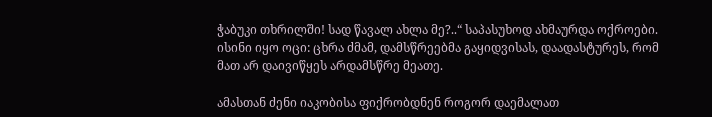ჭაბუკი თხრილში! სად წავალ ახლა მე?..“ საპასუხოდ ახმაურდა ოქროები. ისინი იყო ოცი: ცხრა ძმამ, დამსწრეებმა გაყიდვისას, დაადასტურეს, რომ მათ არ დაივიწყეს არდამსწრე მეათე.

ამასთან ძენი იაკობისა ფიქრობდნენ როგორ დაემალათ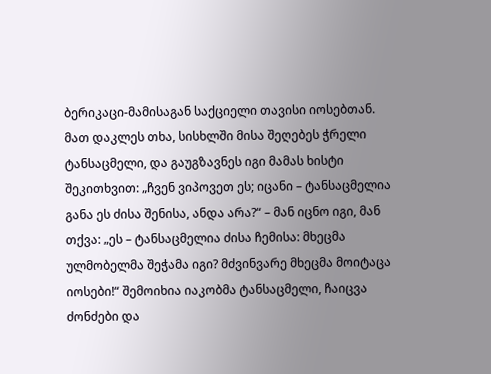ბერიკაცი-მამისაგან საქციელი თავისი იოსებთან. მათ დაკლეს თხა, სისხლში მისა შეღებეს ჭრელი ტანსაცმელი, და გაუგზავნეს იგი მამას ხისტი შეკითხვით: „ჩვენ ვიპოვეთ ეს; იცანი – ტანსაცმელია განა ეს ძისა შენისა, ანდა არა?“ – მან იცნო იგი, მან თქვა: „ეს – ტანსაცმელია ძისა ჩემისა: მხეცმა ულმობელმა შეჭამა იგი? მძვინვარე მხეცმა მოიტაცა იოსები!“ შემოიხია იაკობმა ტანსაცმელი, ჩაიცვა ძონძები და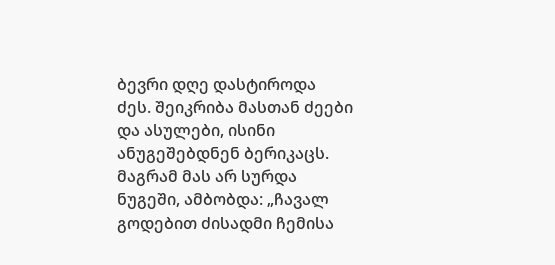ბევრი დღე დასტიროდა ძეს. შეიკრიბა მასთან ძეები და ასულები, ისინი ანუგეშებდნენ ბერიკაცს. მაგრამ მას არ სურდა ნუგეში, ამბობდა: „ჩავალ გოდებით ძისადმი ჩემისა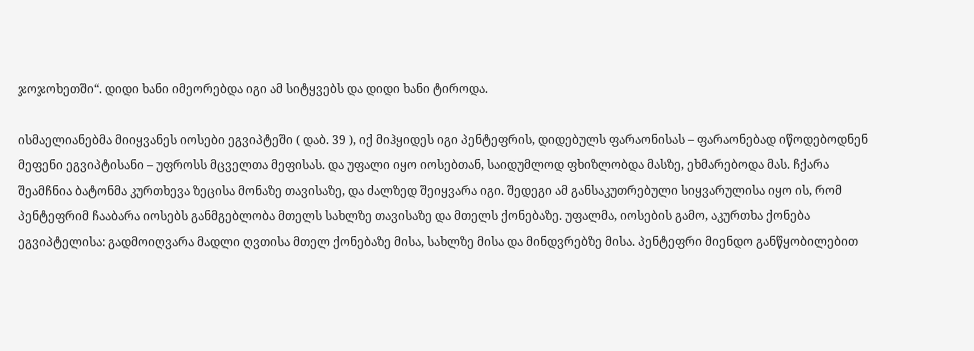ჯოჯოხეთში“. დიდი ხანი იმეორებდა იგი ამ სიტყვებს და დიდი ხანი ტიროდა.

ისმაელიანებმა მიიყვანეს იოსები ეგვიპტეში ( დაბ. 39 ), იქ მიჰყიდეს იგი პენტეფრის, დიდებულს ფარაონისას – ფარაონებად იწოდებოდნენ მეფენი ეგვიპტისანი – უფროსს მცველთა მეფისას. და უფალი იყო იოსებთან, საიდუმლოდ ფხიზლობდა მასზე, ეხმარებოდა მას. ჩქარა შეამჩნია ბატონმა კურთხევა ზეცისა მონაზე თავისაზე, და ძალზედ შეიყვარა იგი. შედეგი ამ განსაკუთრებული სიყვარულისა იყო ის, რომ პენტეფრიმ ჩააბარა იოსებს განმგებლობა მთელს სახლზე თავისაზე და მთელს ქონებაზე. უფალმა, იოსების გამო, აკურთხა ქონება ეგვიპტელისა: გადმოიღვარა მადლი ღვთისა მთელ ქონებაზე მისა, სახლზე მისა და მინდვრებზე მისა. პენტეფრი მიენდო განწყობილებით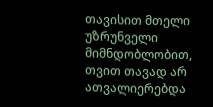თავისით მთელი უზრუნველი მიმნდობლობით, თვით თავად არ ათვალიერებდა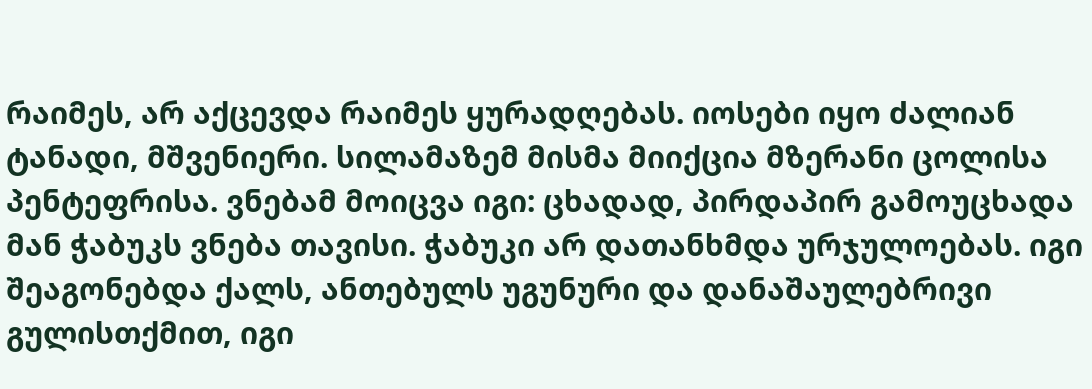რაიმეს, არ აქცევდა რაიმეს ყურადღებას. იოსები იყო ძალიან ტანადი, მშვენიერი. სილამაზემ მისმა მიიქცია მზერანი ცოლისა პენტეფრისა. ვნებამ მოიცვა იგი: ცხადად, პირდაპირ გამოუცხადა მან ჭაბუკს ვნება თავისი. ჭაბუკი არ დათანხმდა ურჯულოებას. იგი შეაგონებდა ქალს, ანთებულს უგუნური და დანაშაულებრივი გულისთქმით, იგი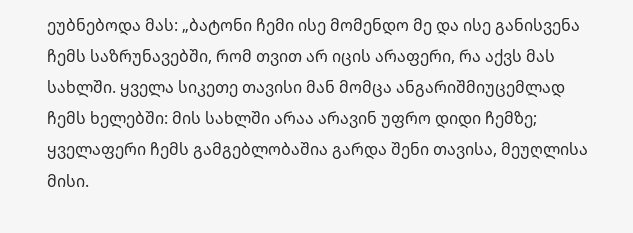ეუბნებოდა მას: „ბატონი ჩემი ისე მომენდო მე და ისე განისვენა ჩემს საზრუნავებში, რომ თვით არ იცის არაფერი, რა აქვს მას სახლში. ყველა სიკეთე თავისი მან მომცა ანგარიშმიუცემლად ჩემს ხელებში: მის სახლში არაა არავინ უფრო დიდი ჩემზე; ყველაფერი ჩემს გამგებლობაშია გარდა შენი თავისა, მეუღლისა მისი.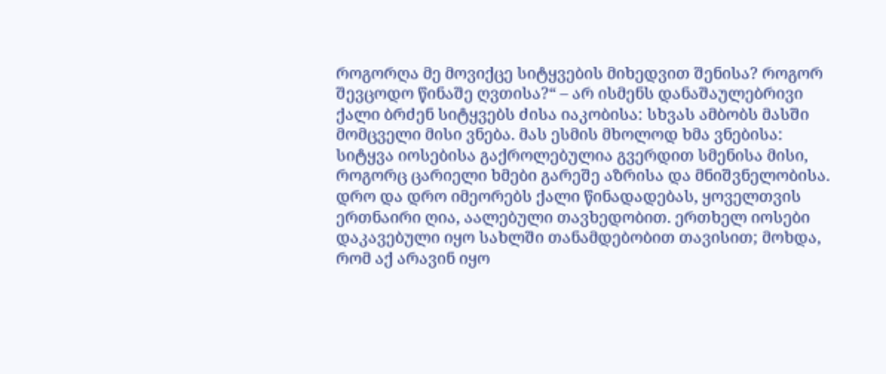როგორღა მე მოვიქცე სიტყვების მიხედვით შენისა? როგორ შევცოდო წინაშე ღვთისა?“ – არ ისმენს დანაშაულებრივი ქალი ბრძენ სიტყვებს ძისა იაკობისა: სხვას ამბობს მასში მომცველი მისი ვნება. მას ესმის მხოლოდ ხმა ვნებისა: სიტყვა იოსებისა გაქროლებულია გვერდით სმენისა მისი, როგორც ცარიელი ხმები გარეშე აზრისა და მნიშვნელობისა. დრო და დრო იმეორებს ქალი წინადადებას, ყოველთვის ერთნაირი ღია, აალებული თავხედობით. ერთხელ იოსები დაკავებული იყო სახლში თანამდებობით თავისით; მოხდა, რომ აქ არავინ იყო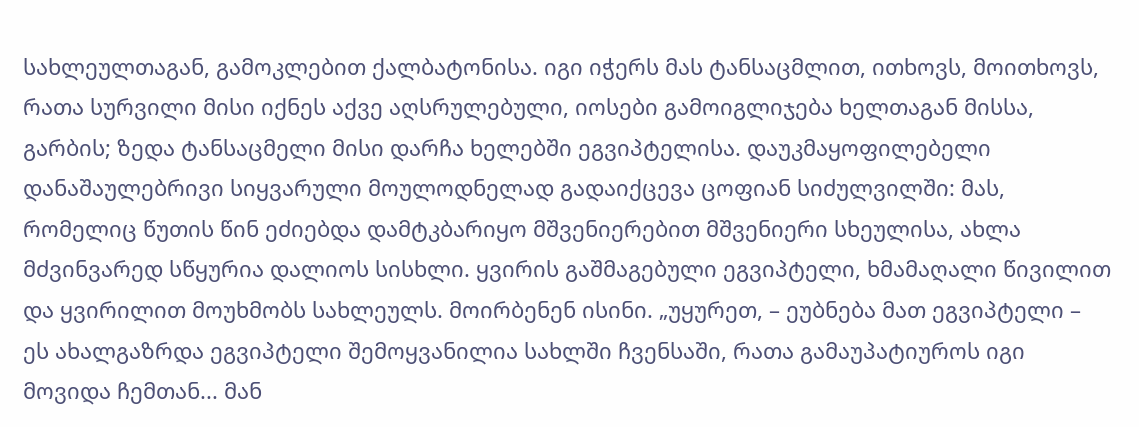სახლეულთაგან, გამოკლებით ქალბატონისა. იგი იჭერს მას ტანსაცმლით, ითხოვს, მოითხოვს, რათა სურვილი მისი იქნეს აქვე აღსრულებული, იოსები გამოიგლიჯება ხელთაგან მისსა, გარბის; ზედა ტანსაცმელი მისი დარჩა ხელებში ეგვიპტელისა. დაუკმაყოფილებელი დანაშაულებრივი სიყვარული მოულოდნელად გადაიქცევა ცოფიან სიძულვილში: მას, რომელიც წუთის წინ ეძიებდა დამტკბარიყო მშვენიერებით მშვენიერი სხეულისა, ახლა მძვინვარედ სწყურია დალიოს სისხლი. ყვირის გაშმაგებული ეგვიპტელი, ხმამაღალი წივილით და ყვირილით მოუხმობს სახლეულს. მოირბენენ ისინი. „უყურეთ, – ეუბნება მათ ეგვიპტელი – ეს ახალგაზრდა ეგვიპტელი შემოყვანილია სახლში ჩვენსაში, რათა გამაუპატიუროს იგი მოვიდა ჩემთან... მან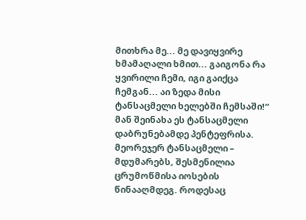მითხრა მე... მე დავიყვირე ხმამაღალი ხმით... გაიგონა რა ყვირილი ჩემი, იგი გაიქცა ჩემგან... აი ზედა მისი ტანსაცმელი ხელებში ჩემსაში!“ მან შეინახა ეს ტანსაცმელი დაბრუნებამდე პენტეფრისა. მეორეჯერ ტანსაცმელი – მდუმარებს, შესმენილია ცრუმოწმისა იოსების წინააღმდეგ. როდესაც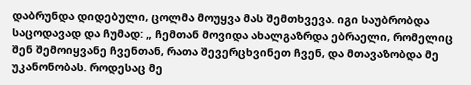დაბრუნდა დიდებული, ცოლმა მოუყვა მას შემთხვევა. იგი საუბრობდა საცოდავად და ჩუმად: „ ჩემთან მოვიდა ახალგაზრდა ებრაელი, რომელიც შენ შემოიყვანე ჩვენთან, რათა შევერცხვინეთ ჩვენ, და მთავაზობდა მე უკანონობას. როდესაც მე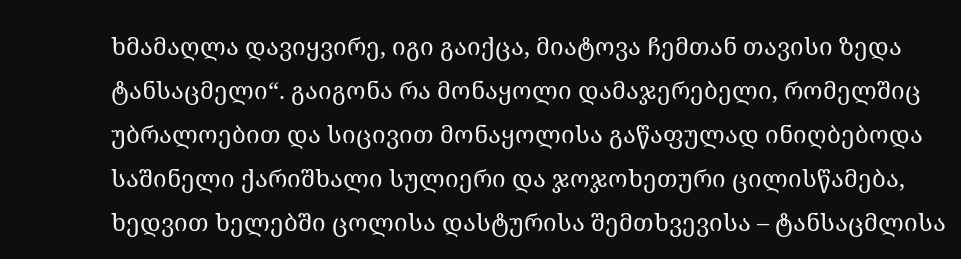ხმამაღლა დავიყვირე, იგი გაიქცა, მიატოვა ჩემთან თავისი ზედა ტანსაცმელი“. გაიგონა რა მონაყოლი დამაჯერებელი, რომელშიც უბრალოებით და სიცივით მონაყოლისა გაწაფულად ინიღბებოდა საშინელი ქარიშხალი სულიერი და ჯოჯოხეთური ცილისწამება, ხედვით ხელებში ცოლისა დასტურისა შემთხვევისა – ტანსაცმლისა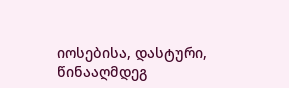იოსებისა, დასტური, წინააღმდეგ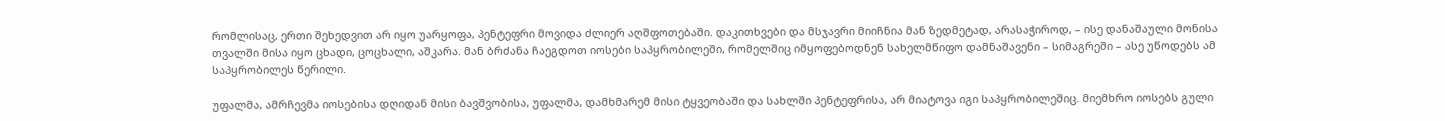რომლისაც, ერთი შეხედვით არ იყო უარყოფა, პენტეფრი მოვიდა ძლიერ აღშფოთებაში. დაკითხვები და მსჯავრი მიიჩნია მან ზედმეტად, არასაჭიროდ, – ისე დანაშაული მონისა თვალში მისა იყო ცხადი, ცოცხალი, აშკარა. მან ბრძანა ჩაეგდოთ იოსები საპყრობილეში, რომელშიც იმყოფებოდნენ სახელმწიფო დამნაშავენი – სიმაგრეში – ასე უწოდებს ამ საპყრობილეს წერილი.

უფალმა, ამრჩევმა იოსებისა დღიდან მისი ბავშვობისა, უფალმა, დამხმარემ მისი ტყვეობაში და სახლში პენტეფრისა, არ მიატოვა იგი საპყრობილეშიც. მიემხრო იოსებს გული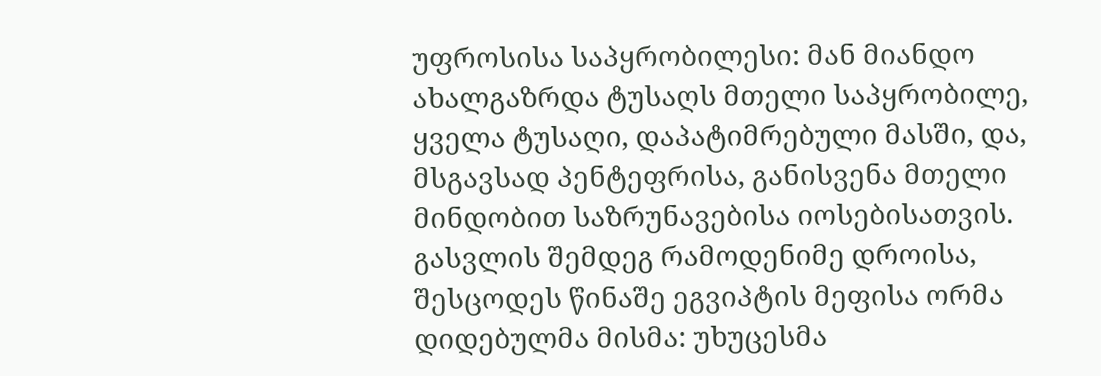უფროსისა საპყრობილესი: მან მიანდო ახალგაზრდა ტუსაღს მთელი საპყრობილე, ყველა ტუსაღი, დაპატიმრებული მასში, და, მსგავსად პენტეფრისა, განისვენა მთელი მინდობით საზრუნავებისა იოსებისათვის. გასვლის შემდეგ რამოდენიმე დროისა, შესცოდეს წინაშე ეგვიპტის მეფისა ორმა დიდებულმა მისმა: უხუცესმა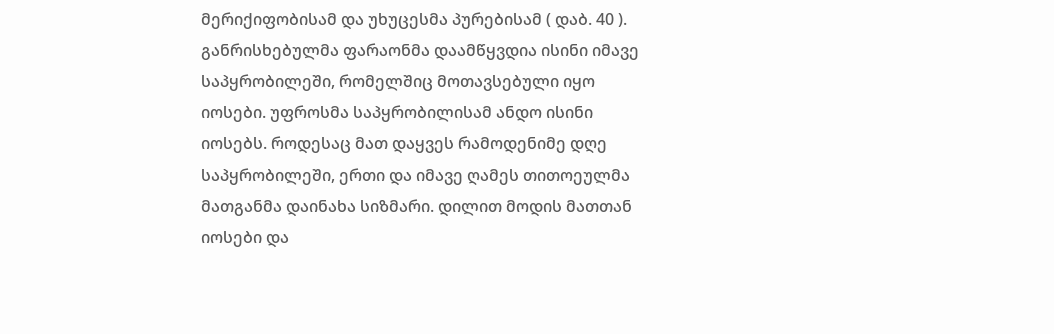მერიქიფობისამ და უხუცესმა პურებისამ ( დაბ. 40 ). განრისხებულმა ფარაონმა დაამწყვდია ისინი იმავე საპყრობილეში, რომელშიც მოთავსებული იყო იოსები. უფროსმა საპყრობილისამ ანდო ისინი იოსებს. როდესაც მათ დაყვეს რამოდენიმე დღე საპყრობილეში, ერთი და იმავე ღამეს თითოეულმა მათგანმა დაინახა სიზმარი. დილით მოდის მათთან იოსები და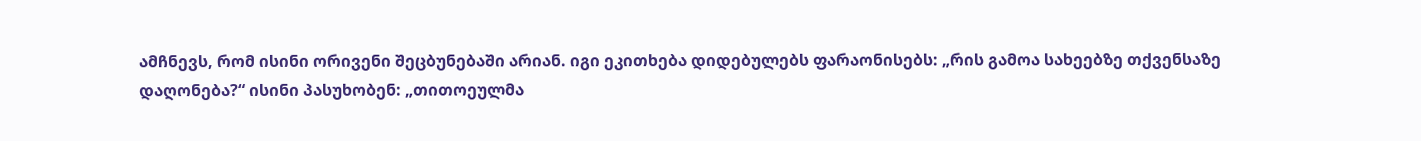ამჩნევს, რომ ისინი ორივენი შეცბუნებაში არიან. იგი ეკითხება დიდებულებს ფარაონისებს: „რის გამოა სახეებზე თქვენსაზე დაღონება?“ ისინი პასუხობენ: „თითოეულმა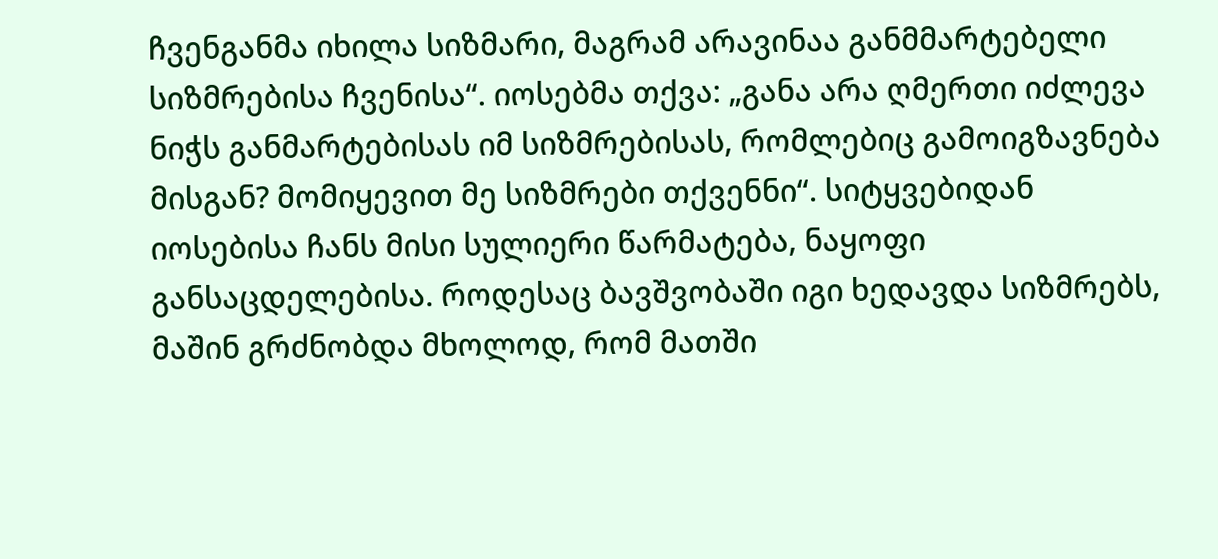ჩვენგანმა იხილა სიზმარი, მაგრამ არავინაა განმმარტებელი სიზმრებისა ჩვენისა“. იოსებმა თქვა: „განა არა ღმერთი იძლევა ნიჭს განმარტებისას იმ სიზმრებისას, რომლებიც გამოიგზავნება მისგან? მომიყევით მე სიზმრები თქვენნი“. სიტყვებიდან იოსებისა ჩანს მისი სულიერი წარმატება, ნაყოფი განსაცდელებისა. როდესაც ბავშვობაში იგი ხედავდა სიზმრებს, მაშინ გრძნობდა მხოლოდ, რომ მათში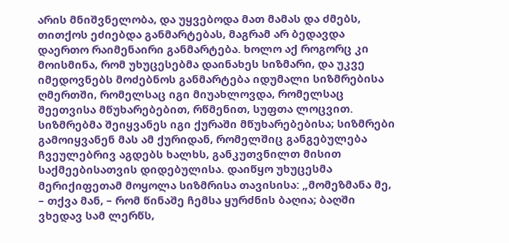არის მნიშვნელობა, და უყვებოდა მათ მამას და ძმებს, თითქოს ეძიებდა განმარტებას, მაგრამ არ ბედავდა დაერთო რაიმენაირი განმარტება. ხოლო აქ როგორც კი მოისმინა, რომ უხუცესებმა დაინახეს სიზმარი, და უკვე იმედოვნებს მოძებნოს განმარტება იდუმალი სიზმრებისა ღმერთში, რომელსაც იგი მიუახლოვდა, რომელსაც შეეთვისა მწუხარებებით, რწმენით, სუფთა ლოცვით. სიზმრებმა შეიყვანეს იგი ქურაში მწუხარებებისა; სიზმრები გამოიყვანენ მას ამ ქურიდან, რომელშიც განგებულება ჩვეულებრივ აგდებს ხალხს, განკუთვნილთ მისით საქმეებისათვის დიდებულისა. დაიწყო უხუცესმა მერიქიფეთამ მოყოლა სიზმრისა თავისისა: „მომეზმანა მე, – თქვა მან, – რომ წინაშე ჩემსა ყურძნის ბაღია; ბაღში ვხედავ სამ ლერწს,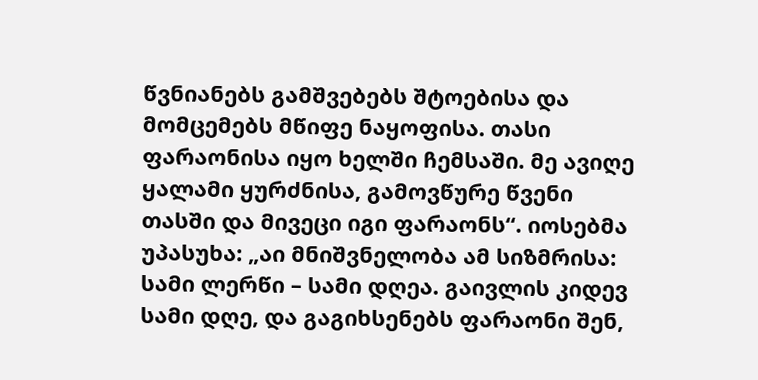წვნიანებს გამშვებებს შტოებისა და მომცემებს მწიფე ნაყოფისა. თასი ფარაონისა იყო ხელში ჩემსაში. მე ავიღე ყალამი ყურძნისა, გამოვწურე წვენი თასში და მივეცი იგი ფარაონს“. იოსებმა უპასუხა: „აი მნიშვნელობა ამ სიზმრისა: სამი ლერწი – სამი დღეა. გაივლის კიდევ სამი დღე, და გაგიხსენებს ფარაონი შენ,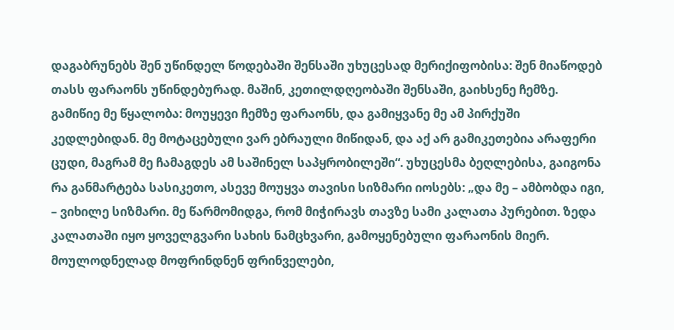დაგაბრუნებს შენ უწინდელ წოდებაში შენსაში უხუცესად მერიქიფობისა: შენ მიაწოდებ თასს ფარაონს უწინდებურად. მაშინ, კეთილდღეობაში შენსაში, გაიხსენე ჩემზე. გამიწიე მე წყალობა: მოუყევი ჩემზე ფარაონს, და გამიყვანე მე ამ პირქუში კედლებიდან. მე მოტაცებული ვარ ებრაული მიწიდან, და აქ არ გამიკეთებია არაფერი ცუდი, მაგრამ მე ჩამაგდეს ამ საშინელ საპყრობილეში“. უხუცესმა ბეღლებისა, გაიგონა რა განმარტება სასიკეთო, ასევე მოუყვა თავისი სიზმარი იოსებს: „და მე – ამბობდა იგი, – ვიხილე სიზმარი. მე წარმომიდგა, რომ მიჭირავს თავზე სამი კალათა პურებით. ზედა კალათაში იყო ყოველგვარი სახის ნამცხვარი, გამოყენებული ფარაონის მიერ. მოულოდნელად მოფრინდნენ ფრინველები,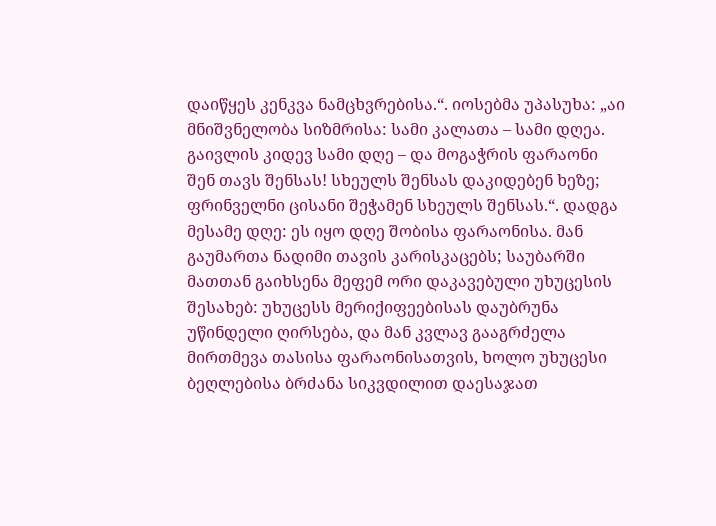დაიწყეს კენკვა ნამცხვრებისა.“. იოსებმა უპასუხა: „აი მნიშვნელობა სიზმრისა: სამი კალათა – სამი დღეა. გაივლის კიდევ სამი დღე – და მოგაჭრის ფარაონი შენ თავს შენსას! სხეულს შენსას დაკიდებენ ხეზე; ფრინველნი ცისანი შეჭამენ სხეულს შენსას.“. დადგა მესამე დღე: ეს იყო დღე შობისა ფარაონისა. მან გაუმართა ნადიმი თავის კარისკაცებს; საუბარში მათთან გაიხსენა მეფემ ორი დაკავებული უხუცესის შესახებ: უხუცესს მერიქიფეებისას დაუბრუნა უწინდელი ღირსება, და მან კვლავ გააგრძელა მირთმევა თასისა ფარაონისათვის, ხოლო უხუცესი ბეღლებისა ბრძანა სიკვდილით დაესაჯათ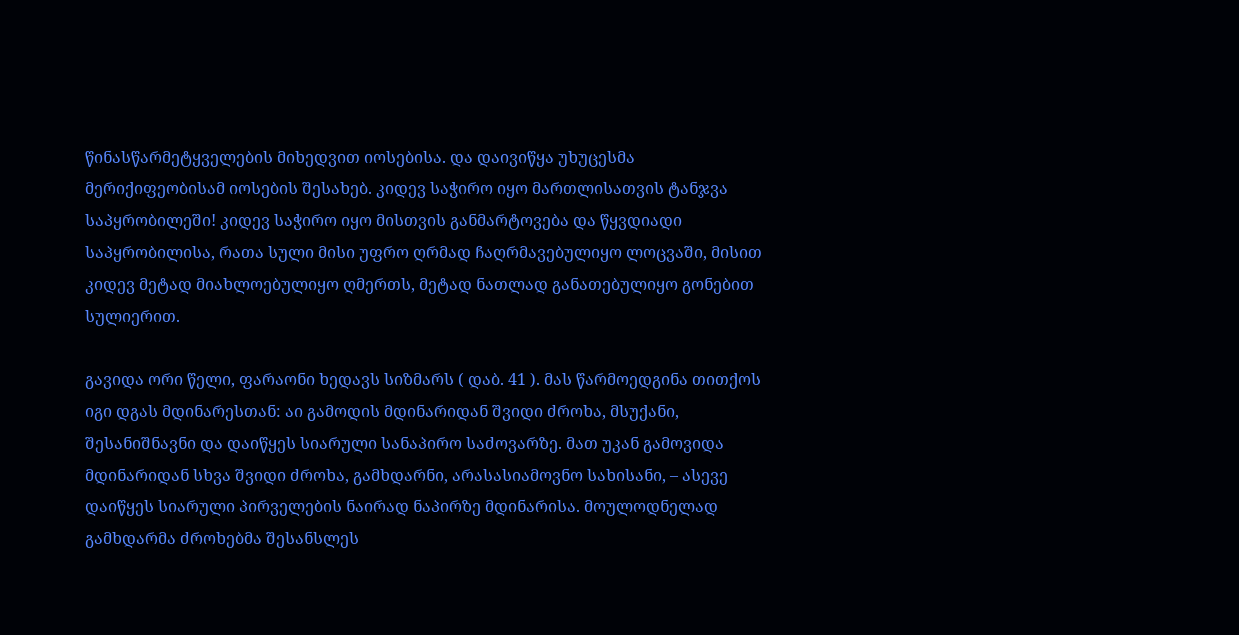წინასწარმეტყველების მიხედვით იოსებისა. და დაივიწყა უხუცესმა მერიქიფეობისამ იოსების შესახებ. კიდევ საჭირო იყო მართლისათვის ტანჯვა საპყრობილეში! კიდევ საჭირო იყო მისთვის განმარტოვება და წყვდიადი საპყრობილისა, რათა სული მისი უფრო ღრმად ჩაღრმავებულიყო ლოცვაში, მისით კიდევ მეტად მიახლოებულიყო ღმერთს, მეტად ნათლად განათებულიყო გონებით სულიერით.

გავიდა ორი წელი, ფარაონი ხედავს სიზმარს ( დაბ. 41 ). მას წარმოედგინა თითქოს იგი დგას მდინარესთან: აი გამოდის მდინარიდან შვიდი ძროხა, მსუქანი, შესანიშნავნი და დაიწყეს სიარული სანაპირო საძოვარზე. მათ უკან გამოვიდა მდინარიდან სხვა შვიდი ძროხა, გამხდარნი, არასასიამოვნო სახისანი, – ასევე დაიწყეს სიარული პირველების ნაირად ნაპირზე მდინარისა. მოულოდნელად გამხდარმა ძროხებმა შესანსლეს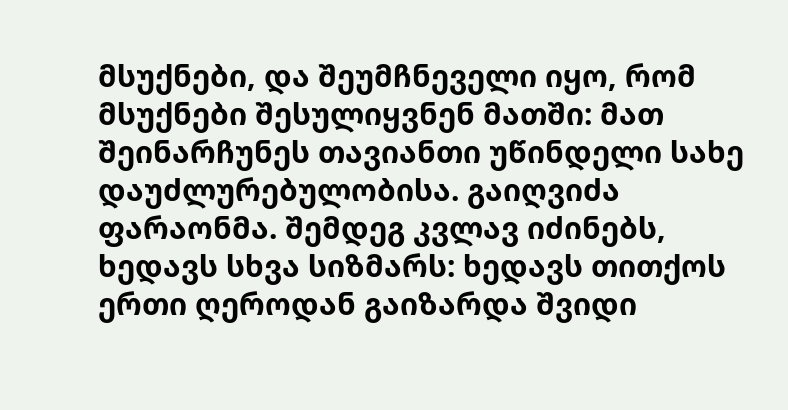მსუქნები, და შეუმჩნეველი იყო, რომ მსუქნები შესულიყვნენ მათში: მათ შეინარჩუნეს თავიანთი უწინდელი სახე დაუძლურებულობისა. გაიღვიძა ფარაონმა. შემდეგ კვლავ იძინებს, ხედავს სხვა სიზმარს: ხედავს თითქოს ერთი ღეროდან გაიზარდა შვიდი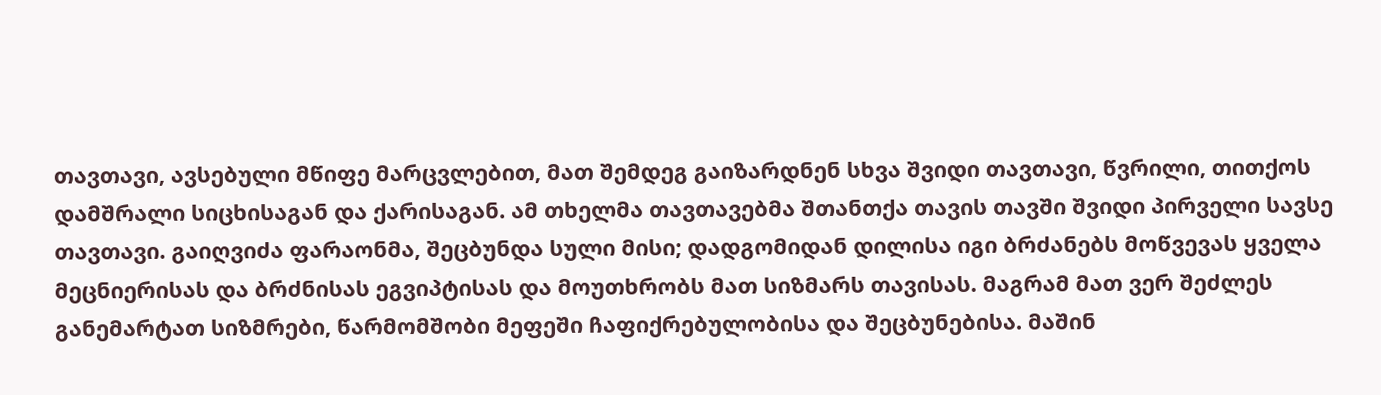თავთავი, ავსებული მწიფე მარცვლებით, მათ შემდეგ გაიზარდნენ სხვა შვიდი თავთავი, წვრილი, თითქოს დამშრალი სიცხისაგან და ქარისაგან. ამ თხელმა თავთავებმა შთანთქა თავის თავში შვიდი პირველი სავსე თავთავი. გაიღვიძა ფარაონმა, შეცბუნდა სული მისი; დადგომიდან დილისა იგი ბრძანებს მოწვევას ყველა მეცნიერისას და ბრძნისას ეგვიპტისას და მოუთხრობს მათ სიზმარს თავისას. მაგრამ მათ ვერ შეძლეს განემარტათ სიზმრები, წარმომშობი მეფეში ჩაფიქრებულობისა და შეცბუნებისა. მაშინ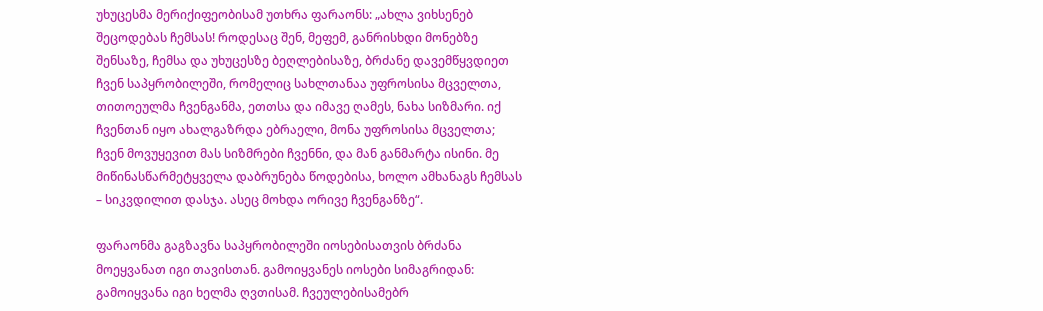უხუცესმა მერიქიფეობისამ უთხრა ფარაონს: „ახლა ვიხსენებ შეცოდებას ჩემსას! როდესაც შენ, მეფემ, განრისხდი მონებზე შენსაზე, ჩემსა და უხუცესზე ბეღლებისაზე, ბრძანე დავემწყვდიეთ ჩვენ საპყრობილეში, რომელიც სახლთანაა უფროსისა მცველთა, თითოეულმა ჩვენგანმა, ეთთსა და იმავე ღამეს, ნახა სიზმარი. იქ ჩვენთან იყო ახალგაზრდა ებრაელი, მონა უფროსისა მცველთა; ჩვენ მოვუყევით მას სიზმრები ჩვენნი, და მან განმარტა ისინი. მე მიწინასწარმეტყველა დაბრუნება წოდებისა, ხოლო ამხანაგს ჩემსას – სიკვდილით დასჯა. ასეც მოხდა ორივე ჩვენგანზე“.

ფარაონმა გაგზავნა საპყრობილეში იოსებისათვის ბრძანა მოეყვანათ იგი თავისთან. გამოიყვანეს იოსები სიმაგრიდან: გამოიყვანა იგი ხელმა ღვთისამ. ჩვეულებისამებრ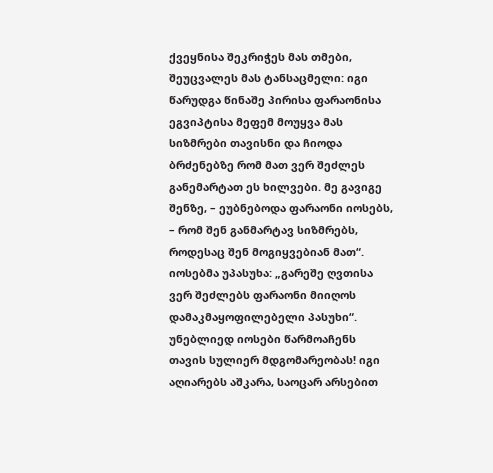ქვეყნისა შეკრიჭეს მას თმები, შეუცვალეს მას ტანსაცმელი: იგი წარუდგა წინაშე პირისა ფარაონისა ეგვიპტისა მეფემ მოუყვა მას სიზმრები თავისნი და ჩიოდა ბრძენებზე რომ მათ ვერ შეძლეს განემარტათ ეს ხილვები. მე გავიგე შენზე, – ეუბნებოდა ფარაონი იოსებს, – რომ შენ განმარტავ სიზმრებს, როდესაც შენ მოგიყვებიან მათ“. იოსებმა უპასუხა: „გარეშე ღვთისა ვერ შეძლებს ფარაონი მიიღოს დამაკმაყოფილებელი პასუხი“. უნებლიედ იოსები წარმოაჩენს თავის სულიერ მდგომარეობას! იგი აღიარებს აშკარა, საოცარ არსებით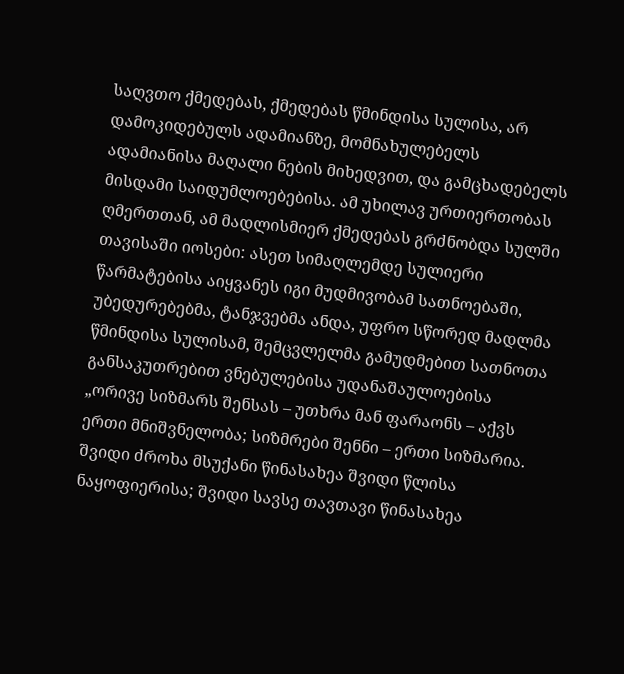საღვთო ქმედებას, ქმედებას წმინდისა სულისა, არ დამოკიდებულს ადამიანზე, მომნახულებელს ადამიანისა მაღალი ნების მიხედვით, და გამცხადებელს მისდამი საიდუმლოებებისა. ამ უხილავ ურთიერთობას ღმერთთან, ამ მადლისმიერ ქმედებას გრძნობდა სულში თავისაში იოსები: ასეთ სიმაღლემდე სულიერი წარმატებისა აიყვანეს იგი მუდმივობამ სათნოებაში, უბედურებებმა, ტანჯვებმა ანდა, უფრო სწორედ მადლმა წმინდისა სულისამ, შემცვლელმა გამუდმებით სათნოთა განსაკუთრებით ვნებულებისა უდანაშაულოებისა „ორივე სიზმარს შენსას – უთხრა მან ფარაონს – აქვს ერთი მნიშვნელობა; სიზმრები შენნი – ერთი სიზმარია. შვიდი ძროხა მსუქანი წინასახეა შვიდი წლისა ნაყოფიერისა; შვიდი სავსე თავთავი წინასახეა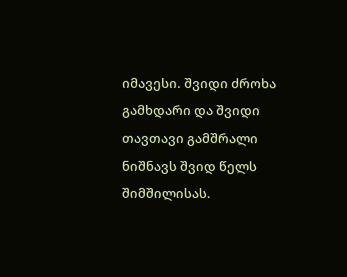იმავესი. შვიდი ძროხა გამხდარი და შვიდი თავთავი გამშრალი ნიშნავს შვიდ წელს შიმშილისას.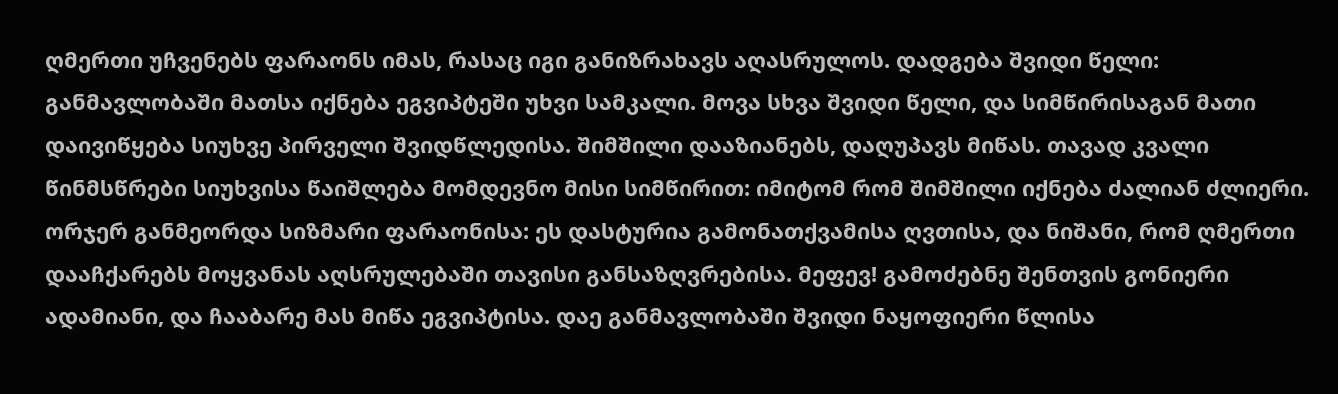ღმერთი უჩვენებს ფარაონს იმას, რასაც იგი განიზრახავს აღასრულოს. დადგება შვიდი წელი: განმავლობაში მათსა იქნება ეგვიპტეში უხვი სამკალი. მოვა სხვა შვიდი წელი, და სიმწირისაგან მათი დაივიწყება სიუხვე პირველი შვიდწლედისა. შიმშილი დააზიანებს, დაღუპავს მიწას. თავად კვალი წინმსწრები სიუხვისა წაიშლება მომდევნო მისი სიმწირით: იმიტომ რომ შიმშილი იქნება ძალიან ძლიერი. ორჯერ განმეორდა სიზმარი ფარაონისა: ეს დასტურია გამონათქვამისა ღვთისა, და ნიშანი, რომ ღმერთი დააჩქარებს მოყვანას აღსრულებაში თავისი განსაზღვრებისა. მეფევ! გამოძებნე შენთვის გონიერი ადამიანი, და ჩააბარე მას მიწა ეგვიპტისა. დაე განმავლობაში შვიდი ნაყოფიერი წლისა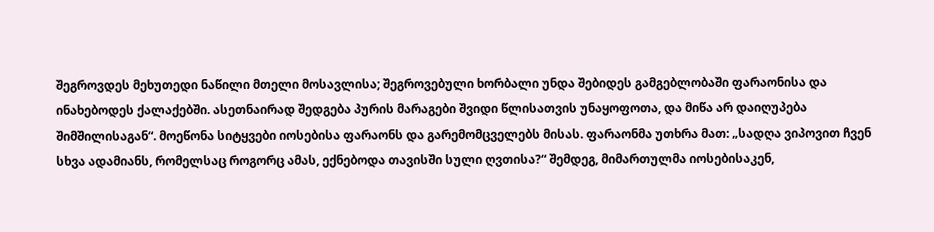შეგროვდეს მეხუთედი ნაწილი მთელი მოსავლისა; შეგროვებული ხორბალი უნდა შებიდეს გამგებლობაში ფარაონისა და ინახებოდეს ქალაქებში. ასეთნაირად შედგება პურის მარაგები შვიდი წლისათვის უნაყოფოთა, და მიწა არ დაიღუპება შიმშილისაგან“. მოეწონა სიტყვები იოსებისა ფარაონს და გარემომცველებს მისას. ფარაონმა უთხრა მათ: „სადღა ვიპოვით ჩვენ სხვა ადამიანს, რომელსაც როგორც ამას, ექნებოდა თავისში სული ღვთისა?“ შემდეგ, მიმართულმა იოსებისაკენ,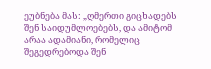ეუბნება მას: „ღმერთი გიცხადებს შენ საიდუმლოებებს, და ამიტომ არაა ადამიანი, რომელიც შეგედრებოდა შენ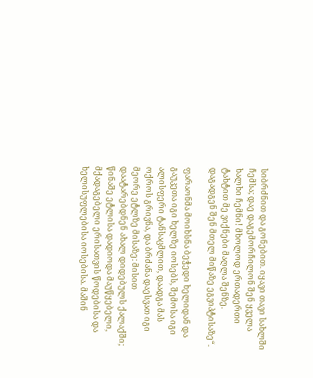სიბრძნით და გონებით. იყავი თავი სახლში ჩემსა; დაე დაგემორჩილონ შენ ყველა ხალხი ჩემნი! მხოლოდ ერთადერთი ტახტით მე ვიქნები მაღლა შენზე. დაგადგენ შენ მთელ მიწაზე ეგვიპტისაზე“.

ფარაონმა მოიხსნა ბეჭედი ხელიდან და გაუკეთა იგი ხელზე იოსებს, შემოსა იგი ალისფერი ტანსაცმლით, დაადგა მას ოქროს გრივნა, და ბრძანა დაესვათ იგი მეორე ეტლზე მისაზე: მისით დაატარებდნენ ახალ დიდებულს ქალაქში; წინაშე ეტლისა დადიოდა მაუწყებელი, მქადაგებელი ერისათვის წოდებისა და ხელისუფლებისა იოსებისა. მაშინ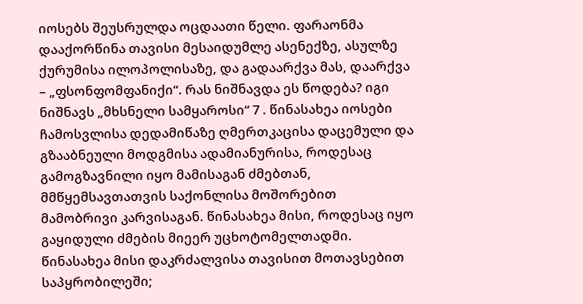იოსებს შეუსრულდა ოცდაათი წელი. ფარაონმა დააქორწინა თავისი მესაიდუმლე ასენექზე, ასულზე ქურუმისა ილოპოლისაზე, და გადაარქვა მას, დაარქვა – „ფსონფომფანიქი“. რას ნიშნავდა ეს წოდება? იგი ნიშნავს „მხსნელი სამყაროსი“ 7 . წინასახეა იოსები ჩამოსვლისა დედამიწაზე ღმერთკაცისა დაცემული და გზააბნეული მოდგმისა ადამიანურისა, როდესაც გამოგზავნილი იყო მამისაგან ძმებთან, მმწყემსავთათვის საქონლისა მოშორებით მამობრივი კარვისაგან. წინასახეა მისი, როდესაც იყო გაყიდული ძმების მიეერ უცხოტომელთადმი. წინასახეა მისი დაკრძალვისა თავისით მოთავსებით საპყრობილეში;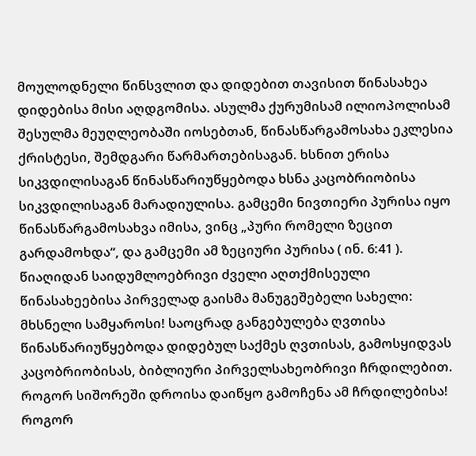მოულოდნელი წინსვლით და დიდებით თავისით წინასახეა დიდებისა მისი აღდგომისა. ასულმა ქურუმისამ ილიოპოლისამ შესულმა მეუღლეობაში იოსებთან, წინასწარგამოსახა ეკლესია ქრისტესი, შემდგარი წარმართებისაგან. ხსნით ერისა სიკვდილისაგან წინასწარიუწყებოდა ხსნა კაცობრიობისა სიკვდილისაგან მარადიულისა. გამცემი ნივთიერი პურისა იყო წინასწარგამოსახვა იმისა, ვინც „პური რომელი ზეცით გარდამოხდა“, და გამცემი ამ ზეციური პურისა ( ინ. 6:41 ). წიაღიდან საიდუმლოებრივი ძველი აღთქმისეული წინასახეებისა პირველად გაისმა მანუგეშებელი სახელი: მხსნელი სამყაროსი! საოცრად განგებულება ღვთისა წინასწარიუწყებოდა დიდებულ საქმეს ღვთისას, გამოსყიდვას კაცობრიობისას, ბიბლიური პირველსახეობრივი ჩრდილებით. როგორ სიშორეში დროისა დაიწყო გამოჩენა ამ ჩრდილებისა! როგორ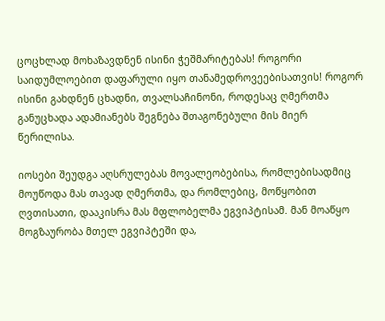ცოცხლად მოხაზავდნენ ისინი ჭეშმარიტებას! როგორი საიდუმლოებით დაფარული იყო თანამედროვეებისათვის! როგორ ისინი გახდნენ ცხადნი, თვალსაჩინონი, როდესაც ღმერთმა განუცხადა ადამიანებს შეგნება შთაგონებული მის მიერ წერილისა.

იოსები შეუდგა აღსრულებას მოვალეობებისა, რომლებისადმიც მოუწოდა მას თავად ღმერთმა, და რომლებიც, მოწყობით ღვთისათი, დააკისრა მას მფლობელმა ეგვიპტისამ. მან მოაწყო მოგზაურობა მთელ ეგვიპტეში და,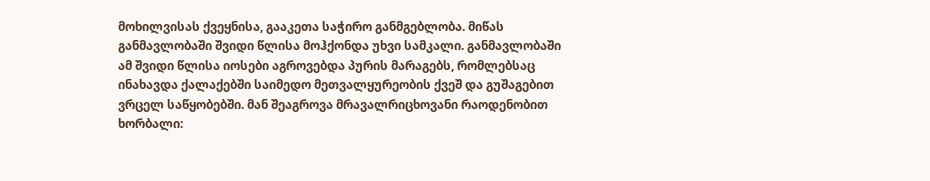მოხილვისას ქვეყნისა, გააკეთა საჭირო განმგებლობა. მიწას განმავლობაში შვიდი წლისა მოჰქონდა უხვი სამკალი. განმავლობაში ამ შვიდი წლისა იოსები აგროვებდა პურის მარაგებს, რომლებსაც ინახავდა ქალაქებში საიმედო მეთვალყურეობის ქვეშ და გუშაგებით ვრცელ საწყობებში. მან შეაგროვა მრავალრიცხოვანი რაოდენობით ხორბალი: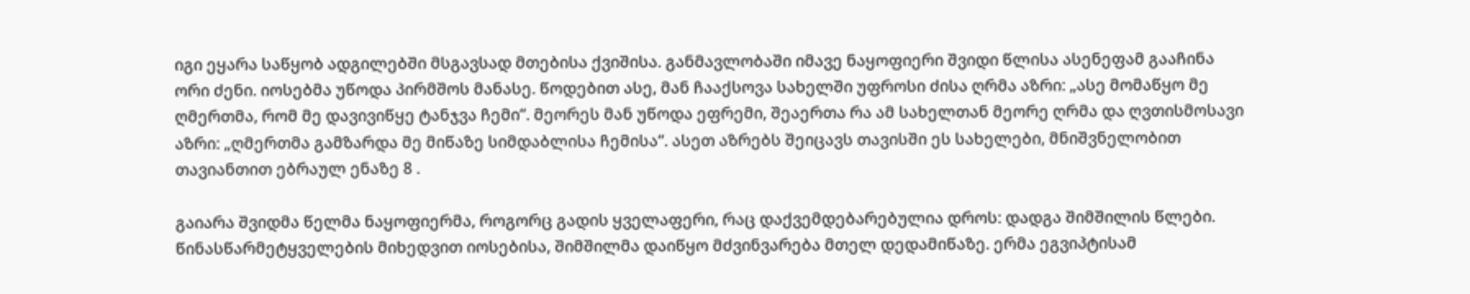იგი ეყარა საწყობ ადგილებში მსგავსად მთებისა ქვიშისა. განმავლობაში იმავე ნაყოფიერი შვიდი წლისა ასენეფამ გააჩინა ორი ძენი. იოსებმა უწოდა პირმშოს მანასე. წოდებით ასე, მან ჩააქსოვა სახელში უფროსი ძისა ღრმა აზრი: „ასე მომაწყო მე ღმერთმა, რომ მე დავივიწყე ტანჯვა ჩემი“. მეორეს მან უწოდა ეფრემი, შეაერთა რა ამ სახელთან მეორე ღრმა და ღვთისმოსავი აზრი: „ღმერთმა გამზარდა მე მიწაზე სიმდაბლისა ჩემისა“. ასეთ აზრებს შეიცავს თავისში ეს სახელები, მნიშვნელობით თავიანთით ებრაულ ენაზე 8 .

გაიარა შვიდმა წელმა ნაყოფიერმა, როგორც გადის ყველაფერი, რაც დაქვემდებარებულია დროს: დადგა შიმშილის წლები. წინასწარმეტყველების მიხედვით იოსებისა, შიმშილმა დაიწყო მძვინვარება მთელ დედამიწაზე. ერმა ეგვიპტისამ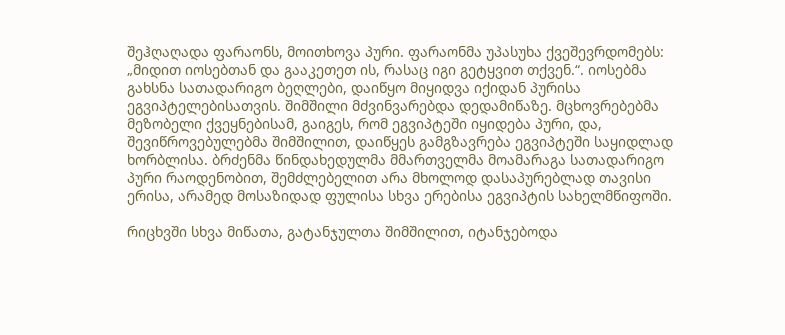შეჰღაღადა ფარაონს, მოითხოვა პური. ფარაონმა უპასუხა ქვეშევრდომებს: „მიდით იოსებთან და გააკეთეთ ის, რასაც იგი გეტყვით თქვენ.“. იოსებმა გახსნა სათადარიგო ბეღლები, დაიწყო მიყიდვა იქიდან პურისა ეგვიპტელებისათვის. შიმშილი მძვინვარებდა დედამიწაზე. მცხოვრებებმა მეზობელი ქვეყნებისამ, გაიგეს, რომ ეგვიპტეში იყიდება პური, და, შევიწროვებულებმა შიმშილით, დაიწყეს გამგზავრება ეგვიპტეში საყიდლად ხორბლისა. ბრძენმა წინდახედულმა მმართველმა მოამარაგა სათადარიგო პური რაოდენობით, შემძლებელით არა მხოლოდ დასაპურებლად თავისი ერისა, არამედ მოსაზიდად ფულისა სხვა ერებისა ეგვიპტის სახელმწიფოში.

რიცხვში სხვა მიწათა, გატანჯულთა შიმშილით, იტანჯებოდა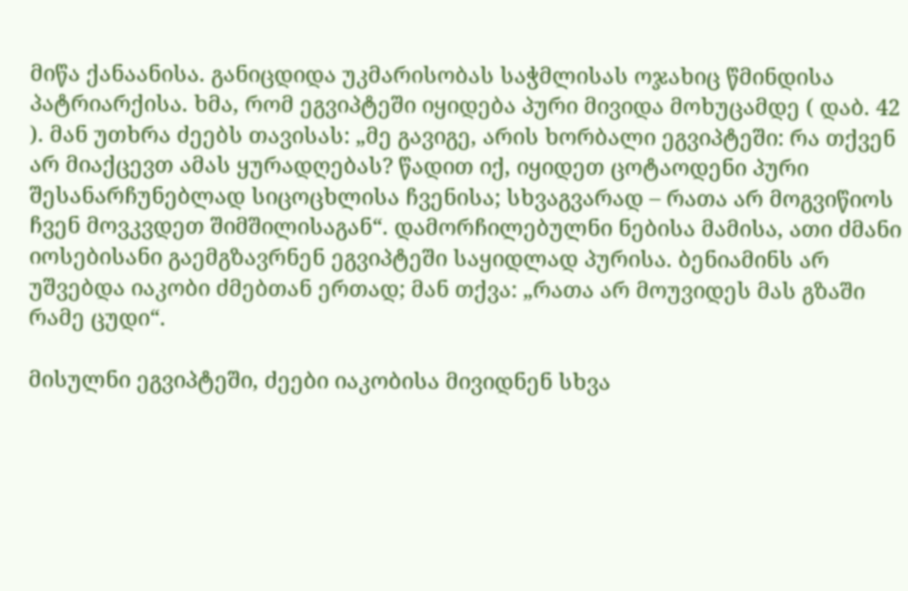მიწა ქანაანისა. განიცდიდა უკმარისობას საჭმლისას ოჯახიც წმინდისა პატრიარქისა. ხმა, რომ ეგვიპტეში იყიდება პური მივიდა მოხუცამდე ( დაბ. 42 ). მან უთხრა ძეებს თავისას: „მე გავიგე, არის ხორბალი ეგვიპტეში: რა თქვენ არ მიაქცევთ ამას ყურადღებას? წადით იქ, იყიდეთ ცოტაოდენი პური შესანარჩუნებლად სიცოცხლისა ჩვენისა; სხვაგვარად – რათა არ მოგვიწიოს ჩვენ მოვკვდეთ შიმშილისაგან“. დამორჩილებულნი ნებისა მამისა, ათი ძმანი იოსებისანი გაემგზავრნენ ეგვიპტეში საყიდლად პურისა. ბენიამინს არ უშვებდა იაკობი ძმებთან ერთად; მან თქვა: „რათა არ მოუვიდეს მას გზაში რამე ცუდი“.

მისულნი ეგვიპტეში, ძეები იაკობისა მივიდნენ სხვა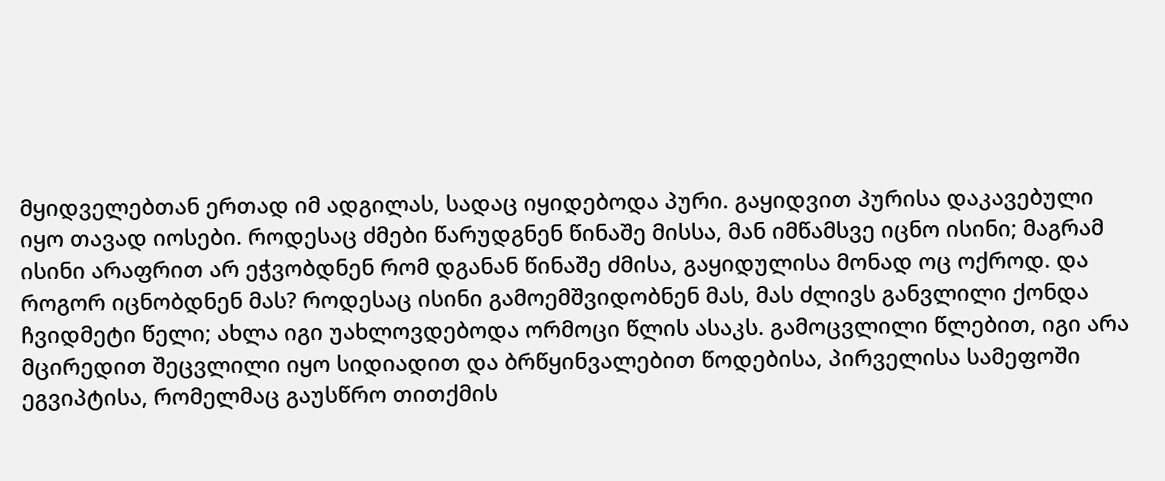მყიდველებთან ერთად იმ ადგილას, სადაც იყიდებოდა პური. გაყიდვით პურისა დაკავებული იყო თავად იოსები. როდესაც ძმები წარუდგნენ წინაშე მისსა, მან იმწამსვე იცნო ისინი; მაგრამ ისინი არაფრით არ ეჭვობდნენ რომ დგანან წინაშე ძმისა, გაყიდულისა მონად ოც ოქროდ. და როგორ იცნობდნენ მას? როდესაც ისინი გამოემშვიდობნენ მას, მას ძლივს განვლილი ქონდა ჩვიდმეტი წელი; ახლა იგი უახლოვდებოდა ორმოცი წლის ასაკს. გამოცვლილი წლებით, იგი არა მცირედით შეცვლილი იყო სიდიადით და ბრწყინვალებით წოდებისა, პირველისა სამეფოში ეგვიპტისა, რომელმაც გაუსწრო თითქმის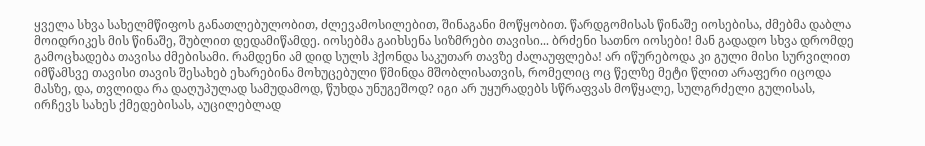ყველა სხვა სახელმწიფოს განათლებულობით, ძლევამოსილებით, შინაგანი მოწყობით. წარდგომისას წინაშე იოსებისა, ძმებმა დაბლა მოიდრიკეს მის წინაშე, შუბლით დედამიწამდე. იოსებმა გაიხსენა სიზმრები თავისი... ბრძენი სათნო იოსები! მან გადადო სხვა დრომდე გამოცხადება თავისა ძმებისამი. რამდენი ამ დიდ სულს ჰქონდა საკუთარ თავზე ძალაუფლება! არ იწურებოდა კი გული მისი სურვილით იმწამსვე თავისი თავის შესახებ ეხარებინა მოხუცებული წმინდა მშობლისათვის, რომელიც ოც წელზე მეტი წლით არაფერი იცოდა მასზე, და, თვლიდა რა დაღუპულად სამუდამოდ, წუხდა უნუგეშოდ? იგი არ უყურადებს სწრაფვას მოწყალე, სულგრძელი გულისას, ირჩევს სახეს ქმედებისას, აუცილებლად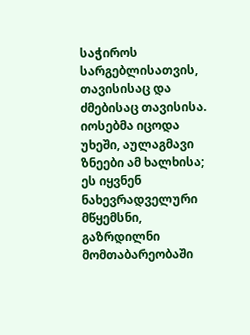საჭიროს სარგებლისათვის, თავისისაც და ძმებისაც თავისისა. იოსებმა იცოდა უხეში, აულაგმავი ზნეები ამ ხალხისა; ეს იყვნენ ნახევრადველური მწყემსნი, გაზრდილნი მომთაბარეობაში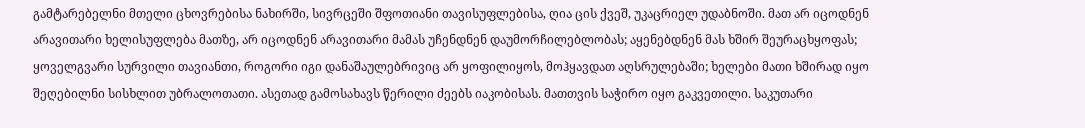გამტარებელნი მთელი ცხოვრებისა ნახირში, სივრცეში შფოთიანი თავისუფლებისა, ღია ცის ქვეშ, უკაცრიელ უდაბნოში. მათ არ იცოდნენ არავითარი ხელისუფლება მათზე, არ იცოდნენ არავითარი მამას უჩენდნენ დაუმორჩილებლობას; აყენებდნენ მას ხშირ შეურაცხყოფას; ყოველგვარი სურვილი თავიანთი, როგორი იგი დანაშაულებრივიც არ ყოფილიყოს, მოჰყავდათ აღსრულებაში; ხელები მათი ხშირად იყო შეღებილნი სისხლით უბრალოთათი. ასეთად გამოსახავს წერილი ძეებს იაკობისას. მათთვის საჭირო იყო გაკვეთილი. საკუთარი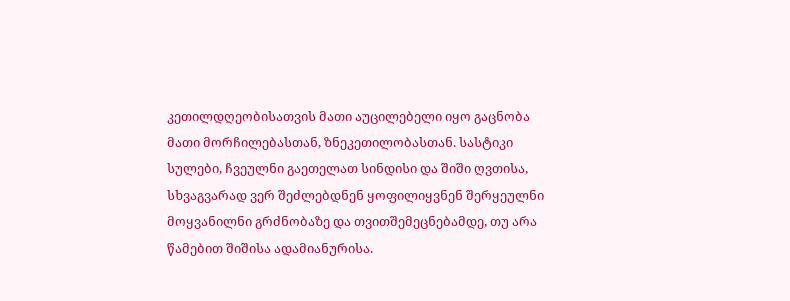კეთილდღეობისათვის მათი აუცილებელი იყო გაცნობა მათი მორჩილებასთან, ზნეკეთილობასთან. სასტიკი სულები, ჩვეულნი გაეთელათ სინდისი და შიში ღვთისა, სხვაგვარად ვერ შეძლებდნენ ყოფილიყვნენ შერყეულნი მოყვანილნი გრძნობაზე და თვითშემეცნებამდე, თუ არა წამებით შიშისა ადამიანურისა.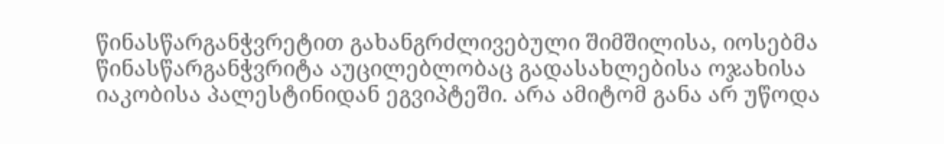წინასწარგანჭვრეტით გახანგრძლივებული შიმშილისა, იოსებმა წინასწარგანჭვრიტა აუცილებლობაც გადასახლებისა ოჯახისა იაკობისა პალესტინიდან ეგვიპტეში. არა ამიტომ განა არ უწოდა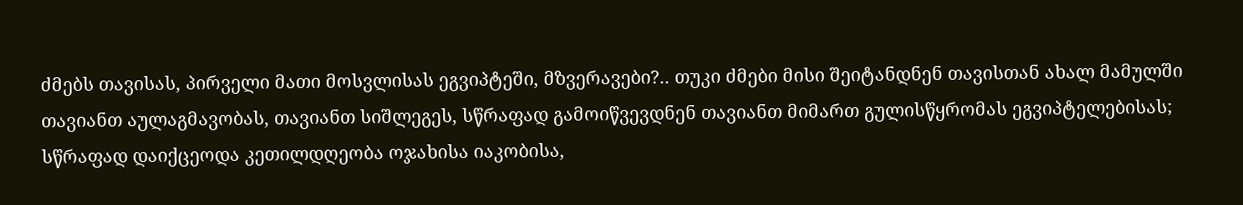ძმებს თავისას, პირველი მათი მოსვლისას ეგვიპტეში, მზვერავები?.. თუკი ძმები მისი შეიტანდნენ თავისთან ახალ მამულში თავიანთ აულაგმავობას, თავიანთ სიშლეგეს, სწრაფად გამოიწვევდნენ თავიანთ მიმართ გულისწყრომას ეგვიპტელებისას; სწრაფად დაიქცეოდა კეთილდღეობა ოჯახისა იაკობისა,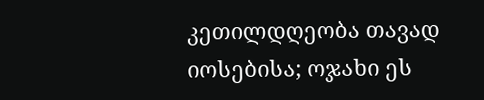კეთილდღეობა თავად იოსებისა; ოჯახი ეს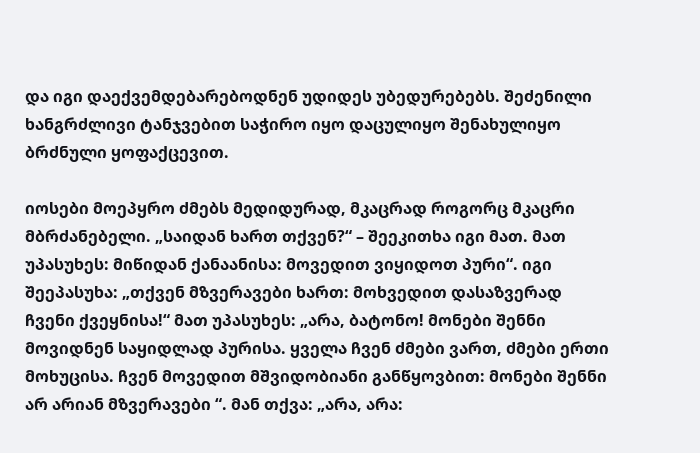და იგი დაექვემდებარებოდნენ უდიდეს უბედურებებს. შეძენილი ხანგრძლივი ტანჯვებით საჭირო იყო დაცულიყო შენახულიყო ბრძნული ყოფაქცევით.

იოსები მოეპყრო ძმებს მედიდურად, მკაცრად როგორც მკაცრი მბრძანებელი. „საიდან ხართ თქვენ?“ – შეეკითხა იგი მათ. მათ უპასუხეს: მიწიდან ქანაანისა: მოვედით ვიყიდოთ პური“. იგი შეეპასუხა: „თქვენ მზვერავები ხართ: მოხვედით დასაზვერად ჩვენი ქვეყნისა!“ მათ უპასუხეს: „არა, ბატონო! მონები შენნი მოვიდნენ საყიდლად პურისა. ყველა ჩვენ ძმები ვართ, ძმები ერთი მოხუცისა. ჩვენ მოვედით მშვიდობიანი განწყოვბით: მონები შენნი არ არიან მზვერავები “. მან თქვა: „არა, არა: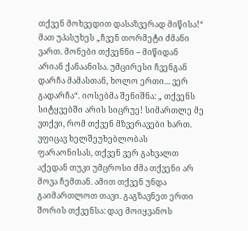თქვენ მოხვედით დასაზვერად მიწისა!“ მათ უპასუხეს „ჩვენ თორმეტი ძმანი ვართ. მონები თქვენნი – მიწიდან არიან ქანაანისა. უმცირესი ჩვენგან დარჩა მამასთან, ხოლო ერთი... ვერ გადარჩა“. იოსებმა შენიშნა: „ თქვენს სიტყვებში არის სიცრუე! სიმართლე მე ვთქვი, რომ თქვენ მზვერავები ხართ. ვფიცავ ხელშეუხებლობას ფარაონისას, თქვენ ვერ გახვალთ აქედან თუკი უმცროსი ძმა თქვენი არ მოვა ჩემთან. ამით თქვენ უნდა გაიმართლოთ თავი. გაგზავნეთ ერთი შორის თქვენსა: დაე მოიყვანოს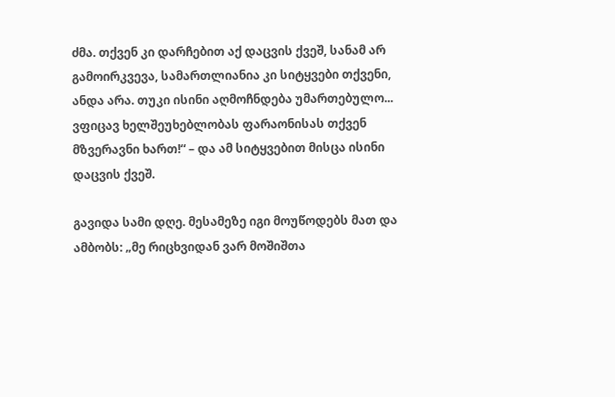ძმა. თქვენ კი დარჩებით აქ დაცვის ქვეშ, სანამ არ გამოირკვევა, სამართლიანია კი სიტყვები თქვენი, ანდა არა. თუკი ისინი აღმოჩნდება უმართებულო... ვფიცავ ხელშეუხებლობას ფარაონისას თქვენ მზვერავნი ხართ!“ – და ამ სიტყვებით მისცა ისინი დაცვის ქვეშ.

გავიდა სამი დღე. მესამეზე იგი მოუწოდებს მათ და ამბობს: „მე რიცხვიდან ვარ მოშიშთა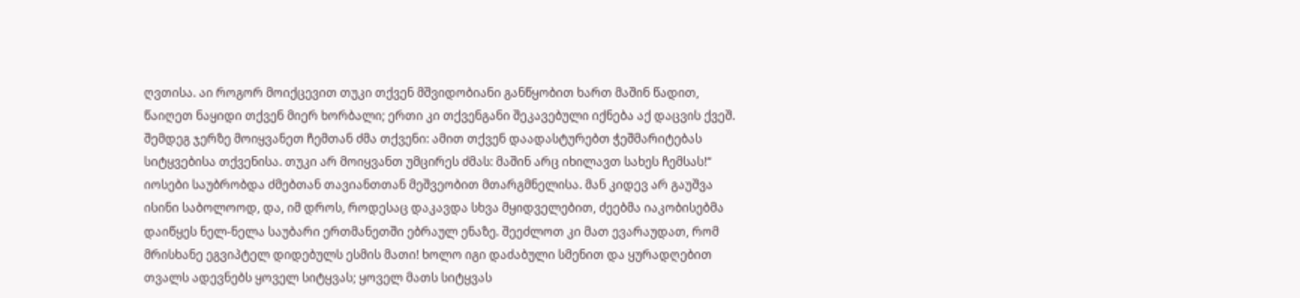ღვთისა. აი როგორ მოიქცევით თუკი თქვენ მშვიდობიანი განწყობით ხართ მაშინ წადით, წაიღეთ ნაყიდი თქვენ მიერ ხორბალი; ერთი კი თქვენგანი შეკავებული იქნება აქ დაცვის ქვეშ. შემდეგ ჯერზე მოიყვანეთ ჩემთან ძმა თქვენი: ამით თქვენ დაადასტურებთ ჭეშმარიტებას სიტყვებისა თქვენისა. თუკი არ მოიყვანთ უმცირეს ძმას: მაშინ არც იხილავთ სახეს ჩემსას!“ იოსები საუბრობდა ძმებთან თავიანთთან მეშვეობით მთარგმნელისა. მან კიდევ არ გაუშვა ისინი საბოლოოდ, და, იმ დროს, როდესაც დაკავდა სხვა მყიდველებით, ძეებმა იაკობისებმა დაიწყეს ნელ-ნელა საუბარი ერთმანეთში ებრაულ ენაზე. შეეძლოთ კი მათ ევარაუდათ, რომ მრისხანე ეგვიპტელ დიდებულს ესმის მათი! ხოლო იგი დაძაბული სმენით და ყურადღებით თვალს ადევნებს ყოველ სიტყვას; ყოველ მათს სიტყვას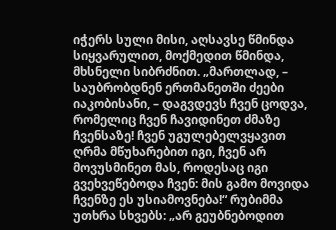იჭერს სული მისი, აღსავსე წმინდა სიყვარულით, მოქმედით წმინდა, მხსნელი სიბრძნით. „მართლად, – საუბრობდნენ ერთმანეთში ძეები იაკობისანი, – დაგვდევს ჩვენ ცოდვა, რომელიც ჩვენ ჩავიდინეთ ძმაზე ჩვენსაზე! ჩვენ უგულებელვყავით ღრმა მწუხარებით იგი, ჩვენ არ მოვუსმინეთ მას, როდესაც იგი გვეხვეწებოდა ჩვენ: მის გამო მოვიდა ჩვენზე ეს უსიამოვნება!“ რუბიმმა უთხრა სხვებს: „არ გეუბნებოდით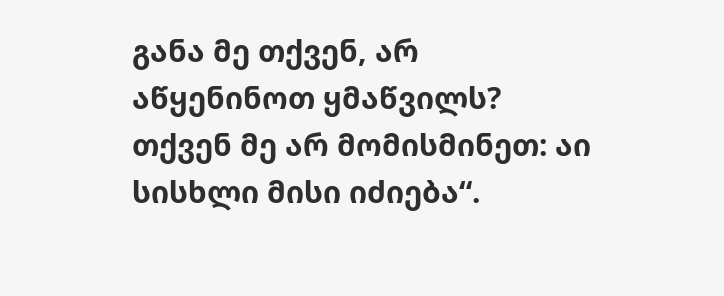განა მე თქვენ, არ აწყენინოთ ყმაწვილს? თქვენ მე არ მომისმინეთ: აი სისხლი მისი იძიება“.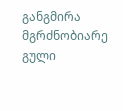განგმირა მგრძნობიარე გული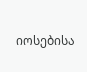იოსებისა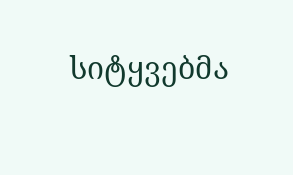სიტყვებმა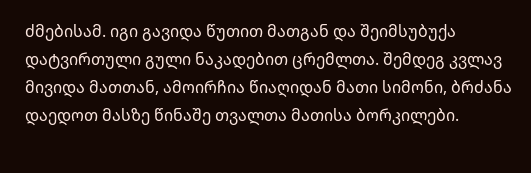ძმებისამ. იგი გავიდა წუთით მათგან და შეიმსუბუქა დატვირთული გული ნაკადებით ცრემლთა. შემდეგ კვლავ მივიდა მათთან, ამოირჩია წიაღიდან მათი სიმონი, ბრძანა დაედოთ მასზე წინაშე თვალთა მათისა ბორკილები.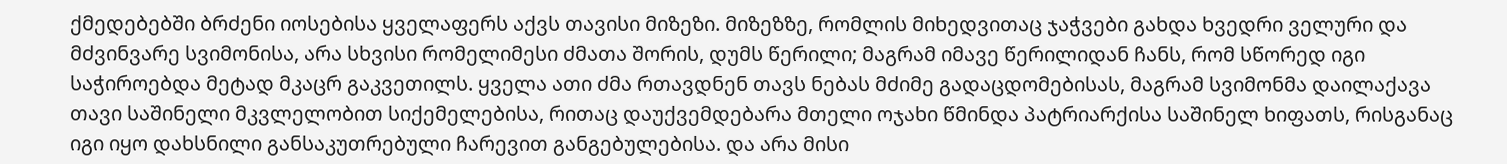ქმედებებში ბრძენი იოსებისა ყველაფერს აქვს თავისი მიზეზი. მიზეზზე, რომლის მიხედვითაც ჯაჭვები გახდა ხვედრი ველური და მძვინვარე სვიმონისა, არა სხვისი რომელიმესი ძმათა შორის, დუმს წერილი; მაგრამ იმავე წერილიდან ჩანს, რომ სწორედ იგი საჭიროებდა მეტად მკაცრ გაკვეთილს. ყველა ათი ძმა რთავდნენ თავს ნებას მძიმე გადაცდომებისას, მაგრამ სვიმონმა დაილაქავა თავი საშინელი მკვლელობით სიქემელებისა, რითაც დაუქვემდებარა მთელი ოჯახი წმინდა პატრიარქისა საშინელ ხიფათს, რისგანაც იგი იყო დახსნილი განსაკუთრებული ჩარევით განგებულებისა. და არა მისი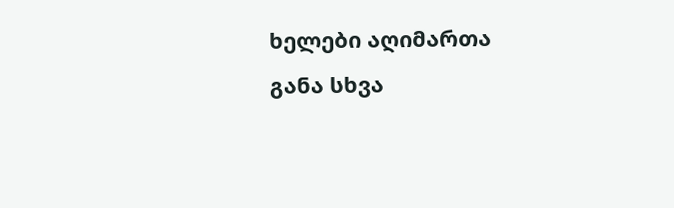ხელები აღიმართა განა სხვა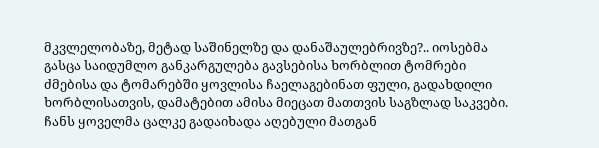მკვლელობაზე, მეტად საშინელზე და დანაშაულებრივზე?.. იოსებმა გასცა საიდუმლო განკარგულება გავსებისა ხორბლით ტომრები ძმებისა და ტომარებში ყოვლისა ჩაელაგებინათ ფული, გადახდილი ხორბლისათვის, დამატებით ამისა მიეცათ მათთვის საგზლად საკვები. ჩანს ყოველმა ცალკე გადაიხადა აღებული მათგან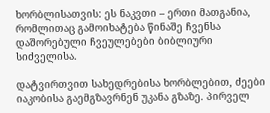ხორბლისათვის: ეს ნაკვთი – ერთი მათგანია, რომლითაც გამოიხატება წინაშე ჩვენსა დაშორებული ჩვეულებები ბიბლიური სიძველისა.

დატვირთვით სახედრებისა ხორბლებით, ძეები იაკობისა გაემგზავრნენ უკანა გზაზე. პირველ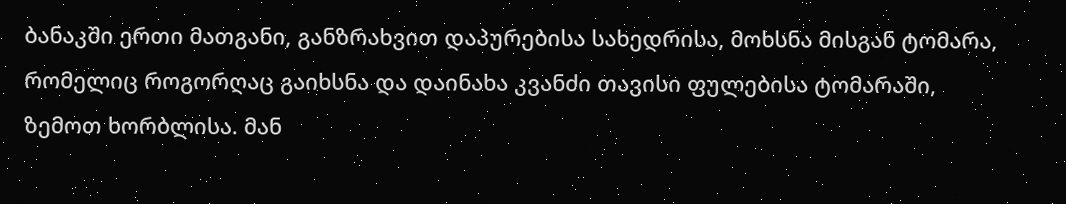ბანაკში ერთი მათგანი, განზრახვით დაპურებისა სახედრისა, მოხსნა მისგან ტომარა, რომელიც როგორღაც გაიხსნა და დაინახა კვანძი თავისი ფულებისა ტომარაში, ზემოთ ხორბლისა. მან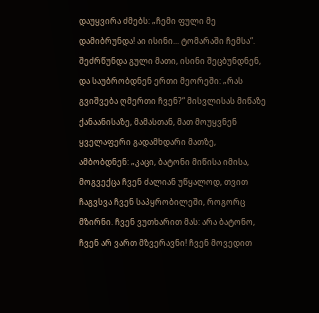დაუყვირა ძმებს: „ჩემი ფული მე დამიბრუნდა! აი ისინი... ტომარაში ჩემსა“. შეძრწუნდა გული მათი, ისინი შეცბუნდნენ, და საუბრობდნენ ერთი მეორეში: „რას გვიშვება ღმერთი ჩვენ?“ მისვლისას მიწაზე ქანაანისაზე, მამასთან, მათ მოუყვნენ ყველაფერი გადამხდარი მათზე, ამბობდნენ: „კაცი, ბატონი მიწისა იმისა, მოგვექცა ჩვენ ძალიან უწყალოდ, თვით ჩაგვსვა ჩვენ საპყრობილეში, როგორც მზირნი. ჩვენ ვუთხარით მას: არა ბატონო, ჩვენ არ ვართ მზვერავნი! ჩვენ მოვედით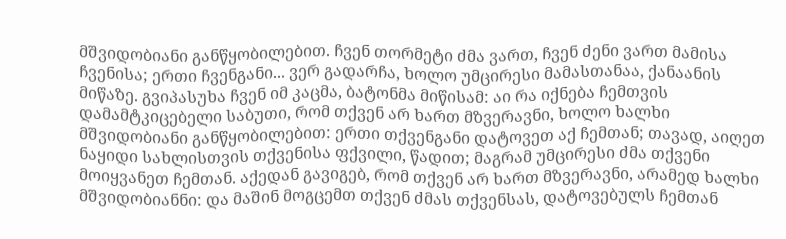მშვიდობიანი განწყობილებით. ჩვენ თორმეტი ძმა ვართ, ჩვენ ძენი ვართ მამისა ჩვენისა; ერთი ჩვენგანი... ვერ გადარჩა, ხოლო უმცირესი მამასთანაა, ქანაანის მიწაზე. გვიპასუხა ჩვენ იმ კაცმა, ბატონმა მიწისამ: აი რა იქნება ჩემთვის დამამტკიცებელი საბუთი, რომ თქვენ არ ხართ მზვერავნი, ხოლო ხალხი მშვიდობიანი განწყობილებით: ერთი თქვენგანი დატოვეთ აქ ჩემთან; თავად, აიღეთ ნაყიდი სახლისთვის თქვენისა ფქვილი, წადით; მაგრამ უმცირესი ძმა თქვენი მოიყვანეთ ჩემთან. აქედან გავიგებ, რომ თქვენ არ ხართ მზვერავნი, არამედ ხალხი მშვიდობიანნი: და მაშინ მოგცემთ თქვენ ძმას თქვენსას, დატოვებულს ჩემთან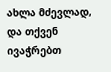ახლა მძევლად, და თქვენ ივაჭრებთ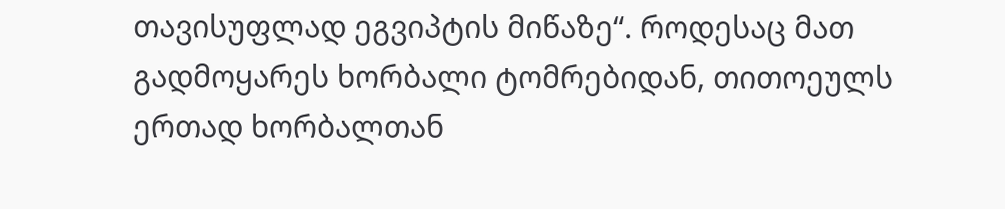თავისუფლად ეგვიპტის მიწაზე“. როდესაც მათ გადმოყარეს ხორბალი ტომრებიდან, თითოეულს ერთად ხორბალთან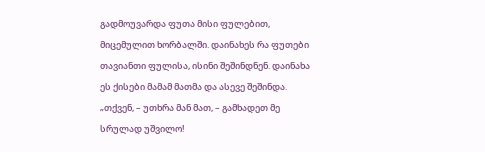გადმოუვარდა ფუთა მისი ფულებით, მიცემულით ხორბალში. დაინახეს რა ფუთები თავიანთი ფულისა, ისინი შეშინდნენ. დაინახა ეს ქისები მამამ მათმა და ასევე შეშინდა. „თქვენ, – უთხრა მან მათ, – გამხადეთ მე სრულად უშვილო!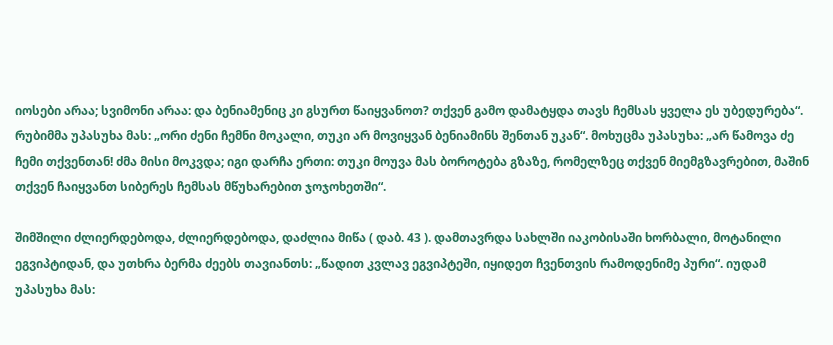იოსები არაა; სვიმონი არაა: და ბენიამენიც კი გსურთ წაიყვანოთ? თქვენ გამო დამატყდა თავს ჩემსას ყველა ეს უბედურება“. რუბიმმა უპასუხა მას: „ორი ძენი ჩემნი მოკალი, თუკი არ მოვიყვან ბენიამინს შენთან უკან“. მოხუცმა უპასუხა: „არ წამოვა ძე ჩემი თქვენთან! ძმა მისი მოკვდა; იგი დარჩა ერთი: თუკი მოუვა მას ბოროტება გზაზე, რომელზეც თქვენ მიემგზავრებით, მაშინ თქვენ ჩაიყვანთ სიბერეს ჩემსას მწუხარებით ჯოჯოხეთში“.

შიმშილი ძლიერდებოდა, ძლიერდებოდა, დაძლია მიწა ( დაბ. 43 ). დამთავრდა სახლში იაკობისაში ხორბალი, მოტანილი ეგვიპტიდან, და უთხრა ბერმა ძეებს თავიანთს: „წადით კვლავ ეგვიპტეში, იყიდეთ ჩვენთვის რამოდენიმე პური“. იუდამ უპასუხა მას: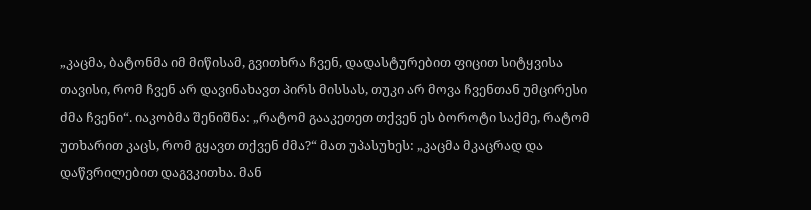„კაცმა, ბატონმა იმ მიწისამ, გვითხრა ჩვენ, დადასტურებით ფიცით სიტყვისა თავისი, რომ ჩვენ არ დავინახავთ პირს მისსას, თუკი არ მოვა ჩვენთან უმცირესი ძმა ჩვენი“. იაკობმა შენიშნა: „რატომ გააკეთეთ თქვენ ეს ბოროტი საქმე, რატომ უთხარით კაცს, რომ გყავთ თქვენ ძმა?“ მათ უპასუხეს: „კაცმა მკაცრად და დაწვრილებით დაგვკითხა. მან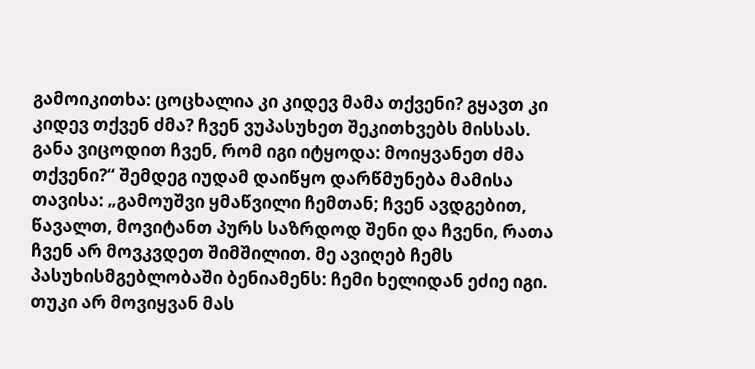გამოიკითხა: ცოცხალია კი კიდევ მამა თქვენი? გყავთ კი კიდევ თქვენ ძმა? ჩვენ ვუპასუხეთ შეკითხვებს მისსას. განა ვიცოდით ჩვენ, რომ იგი იტყოდა: მოიყვანეთ ძმა თქვენი?“ შემდეგ იუდამ დაიწყო დარწმუნება მამისა თავისა: „გამოუშვი ყმაწვილი ჩემთან; ჩვენ ავდგებით, წავალთ, მოვიტანთ პურს საზრდოდ შენი და ჩვენი, რათა ჩვენ არ მოვკვდეთ შიმშილით. მე ავიღებ ჩემს პასუხისმგებლობაში ბენიამენს: ჩემი ხელიდან ეძიე იგი. თუკი არ მოვიყვან მას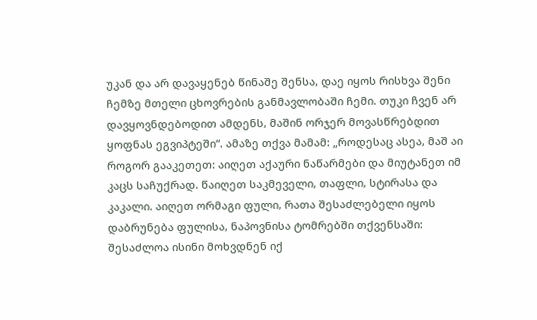უკან და არ დავაყენებ წინაშე შენსა, დაე იყოს რისხვა შენი ჩემზე მთელი ცხოვრების განმავლობაში ჩემი. თუკი ჩვენ არ დავყოვნდებოდით ამდენს, მაშინ ორჯერ მოვასწრებდით ყოფნას ეგვიპტეში“. ამაზე თქვა მამამ: „როდესაც ასეა, მაშ აი როგორ გააკეთეთ: აიღეთ აქაური ნაწარმები და მიუტანეთ იმ კაცს საჩუქრად. წაიღეთ საკმეველი, თაფლი, სტირასა და კაკალი. აიღეთ ორმაგი ფული, რათა შესაძლებელი იყოს დაბრუნება ფულისა, ნაპოვნისა ტომრებში თქვენსაში: შესაძლოა ისინი მოხვდნენ იქ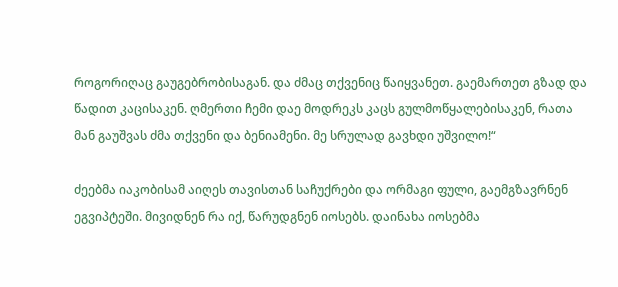როგორიღაც გაუგებრობისაგან. და ძმაც თქვენიც წაიყვანეთ. გაემართეთ გზად და წადით კაცისაკენ. ღმერთი ჩემი დაე მოდრეკს კაცს გულმოწყალებისაკენ, რათა მან გაუშვას ძმა თქვენი და ბენიამენი. მე სრულად გავხდი უშვილო!“

ძეებმა იაკობისამ აიღეს თავისთან საჩუქრები და ორმაგი ფული, გაემგზავრნენ ეგვიპტეში. მივიდნენ რა იქ, წარუდგნენ იოსებს. დაინახა იოსებმა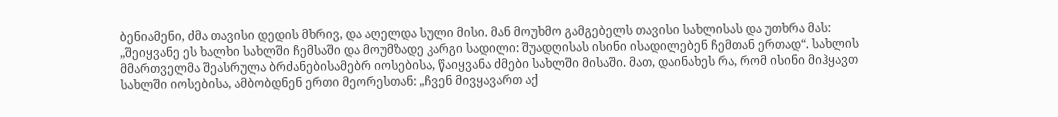ბენიამენი, ძმა თავისი დედის მხრივ, და აღელდა სული მისი. მან მოუხმო გამგებელს თავისი სახლისას და უთხრა მას: „შეიყვანე ეს ხალხი სახლში ჩემსაში და მოუმზადე კარგი სადილი: შუადღისას ისინი ისადილებენ ჩემთან ერთად“. სახლის მმართველმა შეასრულა ბრძანებისამებრ იოსებისა, წაიყვანა ძმები სახლში მისაში. მათ, დაინახეს რა, რომ ისინი მიჰყავთ სახლში იოსებისა, ამბობდნენ ერთი მეორესთან: „ჩვენ მივყავართ აქ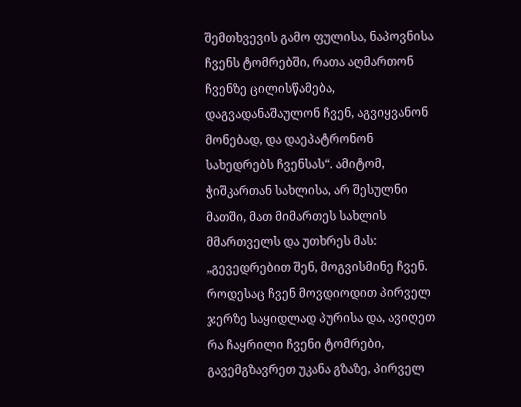შემთხვევის გამო ფულისა, ნაპოვნისა ჩვენს ტომრებში, რათა აღმართონ ჩვენზე ცილისწამება, დაგვადანაშაულონ ჩვენ, აგვიყვანონ მონებად, და დაეპატრონონ სახედრებს ჩვენსას“. ამიტომ, ჭიშკართან სახლისა, არ შესულნი მათში, მათ მიმართეს სახლის მმართველს და უთხრეს მას: „გევედრებით შენ, მოგვისმინე ჩვენ. როდესაც ჩვენ მოვდიოდით პირველ ჯერზე საყიდლად პურისა და, ავიღეთ რა ჩაყრილი ჩვენი ტომრები, გავემგზავრეთ უკანა გზაზე, პირველ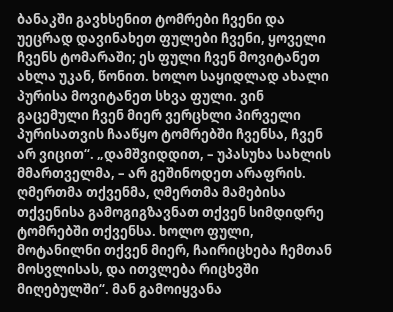ბანაკში გავხსენით ტომრები ჩვენი და უეცრად დავინახეთ ფულები ჩვენი, ყოველი ჩვენს ტომარაში; ეს ფული ჩვენ მოვიტანეთ ახლა უკან, წონით. ხოლო საყიდლად ახალი პურისა მოვიტანეთ სხვა ფული. ვინ გაცემული ჩვენ მიერ ვერცხლი პირველი პურისათვის ჩააწყო ტომრებში ჩვენსა, ჩვენ არ ვიცით“. „დამშვიდდით, – უპასუხა სახლის მმართველმა, – არ გეშინოდეთ არაფრის. ღმერთმა თქვენმა, ღმერთმა მამებისა თქვენისა გამოგიგზავნათ თქვენ სიმდიდრე ტომრებში თქვენსა. ხოლო ფული, მოტანილნი თქვენ მიერ, ჩაირიცხება ჩემთან მოსვლისას, და ითვლება რიცხვში მიღებულში“. მან გამოიყვანა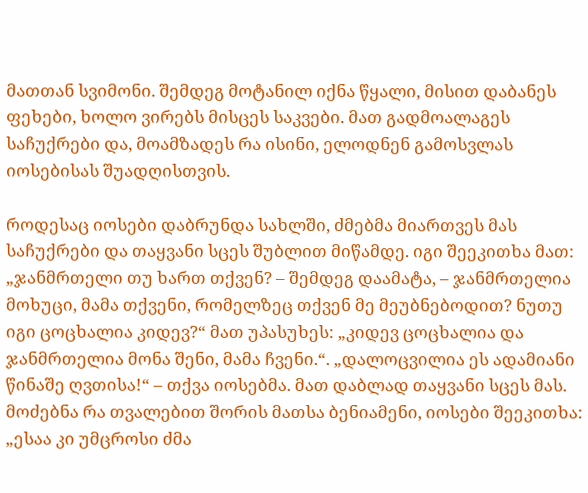მათთან სვიმონი. შემდეგ მოტანილ იქნა წყალი, მისით დაბანეს ფეხები, ხოლო ვირებს მისცეს საკვები. მათ გადმოალაგეს საჩუქრები და, მოამზადეს რა ისინი, ელოდნენ გამოსვლას იოსებისას შუადღისთვის.

როდესაც იოსები დაბრუნდა სახლში, ძმებმა მიართვეს მას საჩუქრები და თაყვანი სცეს შუბლით მიწამდე. იგი შეეკითხა მათ: „ჯანმრთელი თუ ხართ თქვენ? – შემდეგ დაამატა, – ჯანმრთელია მოხუცი, მამა თქვენი, რომელზეც თქვენ მე მეუბნებოდით? ნუთუ იგი ცოცხალია კიდევ?“ მათ უპასუხეს: „კიდევ ცოცხალია და ჯანმრთელია მონა შენი, მამა ჩვენი.“. „დალოცვილია ეს ადამიანი წინაშე ღვთისა!“ – თქვა იოსებმა. მათ დაბლად თაყვანი სცეს მას. მოძებნა რა თვალებით შორის მათსა ბენიამენი, იოსები შეეკითხა: „ესაა კი უმცროსი ძმა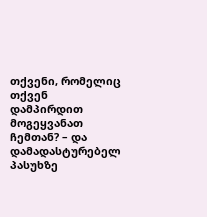თქვენი, რომელიც თქვენ დამპირდით მოგეყვანათ ჩემთან? – და დამადასტურებელ პასუხზე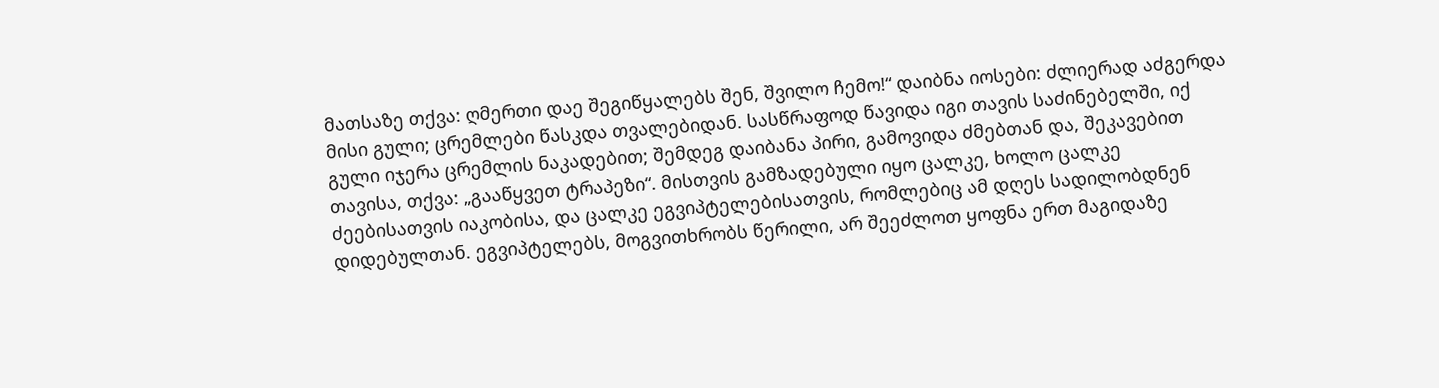მათსაზე თქვა: ღმერთი დაე შეგიწყალებს შენ, შვილო ჩემო!“ დაიბნა იოსები: ძლიერად აძგერდა მისი გული; ცრემლები წასკდა თვალებიდან. სასწრაფოდ წავიდა იგი თავის საძინებელში, იქ გული იჯერა ცრემლის ნაკადებით; შემდეგ დაიბანა პირი, გამოვიდა ძმებთან და, შეკავებით თავისა, თქვა: „გააწყვეთ ტრაპეზი“. მისთვის გამზადებული იყო ცალკე, ხოლო ცალკე ძეებისათვის იაკობისა, და ცალკე ეგვიპტელებისათვის, რომლებიც ამ დღეს სადილობდნენ დიდებულთან. ეგვიპტელებს, მოგვითხრობს წერილი, არ შეეძლოთ ყოფნა ერთ მაგიდაზე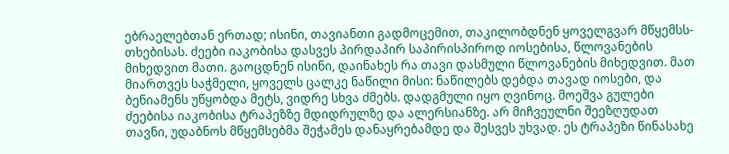ებრაელებთან ერთად; ისინი, თავიანთი გადმოცემით, თაკილობდნენ ყოველგვარ მწყემსს-თხებისას. ძეები იაკობისა დასვეს პირდაპირ საპირისპიროდ იოსებისა, წლოვანების მიხედვით მათი. გაოცდნენ ისინი, დაინახეს რა თავი დასმული წლოვანების მიხედვით. მათ მიართვეს საჭმელი, ყოველს ცალკე ნაწილი მისი: ნაწილებს დებდა თავად იოსები, და ბენიამენს უწყობდა მეტს, ვიდრე სხვა ძმებს. დადგმული იყო ღვინოც. მოეშვა გულები ძეებისა იაკობისა ტრაპეზზე მდიდრულზე და ალერსიანზე. არ მიჩვეულნი შეეზღუდათ თავნი, უდაბნოს მწყემსებმა შეჭამეს დანაყრებამდე და შესვეს უხვად. ეს ტრაპეზი წინასახე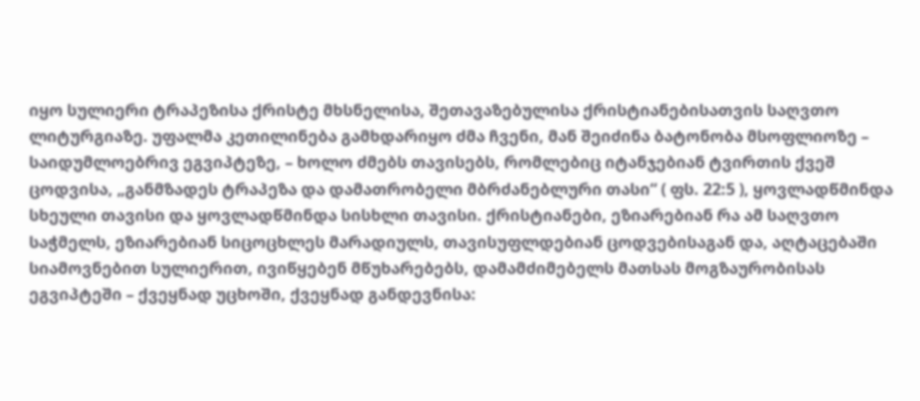იყო სულიერი ტრაპეზისა ქრისტე მხსნელისა, შეთავაზებულისა ქრისტიანებისათვის საღვთო ლიტურგიაზე. უფალმა კეთილინება გამხდარიყო ძმა ჩვენი, მან შეიძინა ბატონობა მსოფლიოზე – საიდუმლოებრივ ეგვიპტეზე, – ხოლო ძმებს თავისებს, რომლებიც იტანჯებიან ტვირთის ქვეშ ცოდვისა, „განმზადეს ტრაპეზა და დამათრობელი მბრძანებლური თასი“ ( ფს. 22:5 ), ყოვლადწმინდა სხეული თავისი და ყოვლადწმინდა სისხლი თავისი. ქრისტიანები, ეზიარებიან რა ამ საღვთო საჭმელს, ეზიარებიან სიცოცხლეს მარადიულს, თავისუფლდებიან ცოდვებისაგან და, აღტაცებაში სიამოვნებით სულიერით, ივიწყებენ მწუხარებებს, დამამძიმებელს მათსას მოგზაურობისას ეგვიპტეში – ქვეყნად უცხოში, ქვეყნად განდევნისა: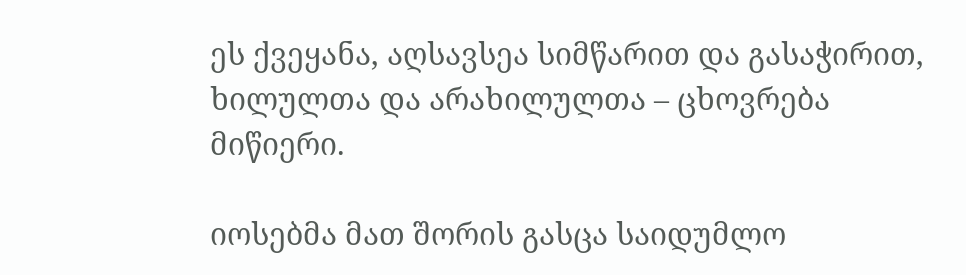ეს ქვეყანა, აღსავსეა სიმწარით და გასაჭირით, ხილულთა და არახილულთა – ცხოვრება მიწიერი.

იოსებმა მათ შორის გასცა საიდუმლო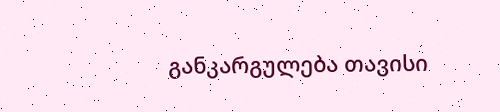განკარგულება თავისი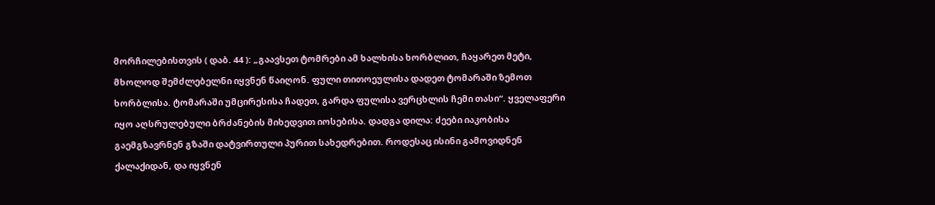მორჩილებისთვის ( დაბ. 44 ): „გაავსეთ ტომრები ამ ხალხისა ხორბლით, ჩაყარეთ მეტი, მხოლოდ შემძლებელნი იყვნენ წაიღონ. ფული თითოეულისა დადეთ ტომარაში ზემოთ ხორბლისა. ტომარაში უმცირესისა ჩადეთ, გარდა ფულისა ვერცხლის ჩემი თასი“. ყველაფერი იყო აღსრულებული ბრძანების მიხედვით იოსებისა. დადგა დილა: ძეები იაკობისა გაემგზავრნენ გზაში დატვირთული პურით სახედრებით. როდესაც ისინი გამოვიდნენ ქალაქიდან, და იყვნენ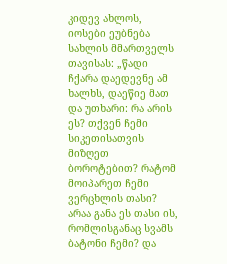კიდევ ახლოს, იოსები ეუბნება სახლის მმართველს თავისას: „წადი ჩქარა დაედევნე ამ ხალხს, დაეწიე მათ და უთხარი: რა არის ეს? თქვენ ჩემი სიკეთისათვის მიზღეთ ბოროტებით? რატომ მოიპარეთ ჩემი ვერცხლის თასი? არაა განა ეს თასი ის, რომლისგანაც სვამს ბატონი ჩემი? და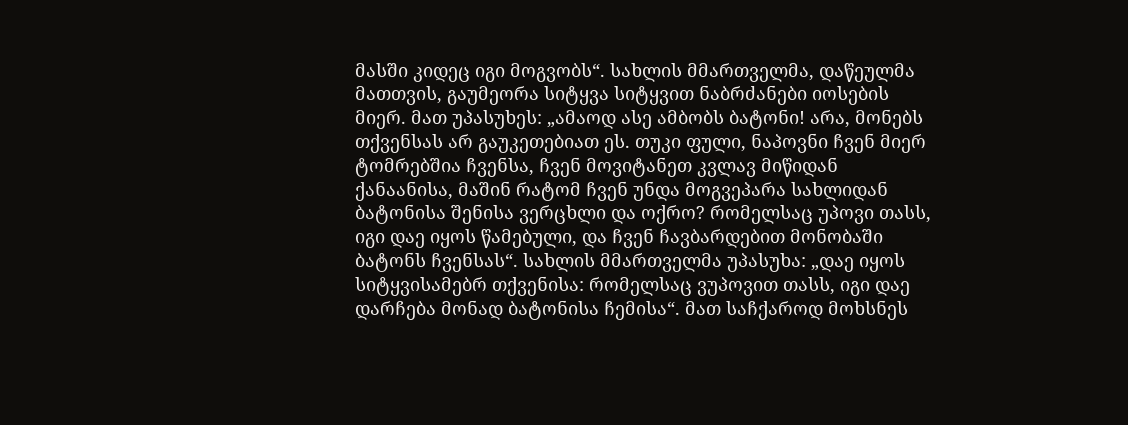მასში კიდეც იგი მოგვობს“. სახლის მმართველმა, დაწეულმა მათთვის, გაუმეორა სიტყვა სიტყვით ნაბრძანები იოსების მიერ. მათ უპასუხეს: „ამაოდ ასე ამბობს ბატონი! არა, მონებს თქვენსას არ გაუკეთებიათ ეს. თუკი ფული, ნაპოვნი ჩვენ მიერ ტომრებშია ჩვენსა, ჩვენ მოვიტანეთ კვლავ მიწიდან ქანაანისა, მაშინ რატომ ჩვენ უნდა მოგვეპარა სახლიდან ბატონისა შენისა ვერცხლი და ოქრო? რომელსაც უპოვი თასს, იგი დაე იყოს წამებული, და ჩვენ ჩავბარდებით მონობაში ბატონს ჩვენსას“. სახლის მმართველმა უპასუხა: „დაე იყოს სიტყვისამებრ თქვენისა: რომელსაც ვუპოვით თასს, იგი დაე დარჩება მონად ბატონისა ჩემისა“. მათ საჩქაროდ მოხსნეს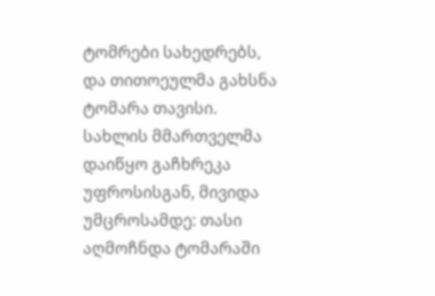ტომრები სახედრებს, და თითოეულმა გახსნა ტომარა თავისი. სახლის მმართველმა დაიწყო გაჩხრეკა უფროსისგან, მივიდა უმცროსამდე: თასი აღმოჩნდა ტომარაში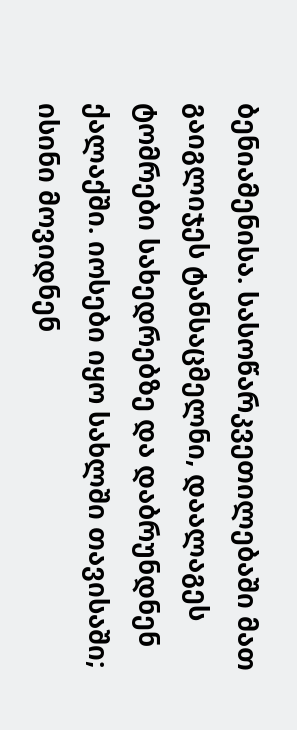ბენიამენისა. სასოწარკვეთილებაში მათ გაიგლიჯეს ტანსაცმელნი, დაალაგეს ტომრები სახედრებზე და დაბრუნდნენ ქალაქში. იოსები იყო სახლში თავისაში; ისინი მოვიდნენ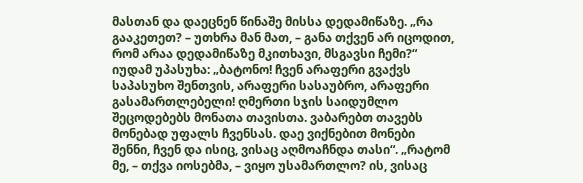მასთან და დაეცნენ წინაშე მისსა დედამიწაზე. „რა გააკეთეთ? – უთხრა მან მათ, – განა თქვენ არ იცოდით, რომ არაა დედამიწაზე მკითხავი, მსგავსი ჩემი?“ იუდამ უპასუხა: „ბატონო! ჩვენ არაფერი გვაქვს საპასუხო შენთვის, არაფერი სასაუბრო, არაფერი გასამართლებელი! ღმერთი სჯის საიდუმლო შეცოდებებს მონათა თავისთა. ვაბარებთ თავებს მონებად უფალს ჩვენსას. დაე ვიქნებით მონები შენნი, ჩვენ და ისიც, ვისაც აღმოაჩნდა თასი“. „რატომ მე, – თქვა იოსებმა, – ვიყო უსამართლო? ის, ვისაც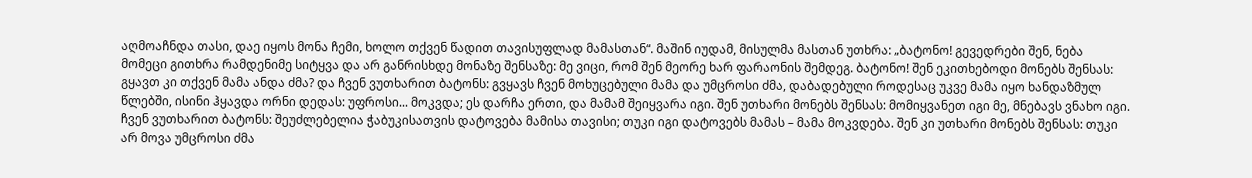აღმოაჩნდა თასი, დაე იყოს მონა ჩემი, ხოლო თქვენ წადით თავისუფლად მამასთან“. მაშინ იუდამ, მისულმა მასთან უთხრა: „ბატონო! გევედრები შენ, ნება მომეცი გითხრა რამდენიმე სიტყვა და არ განრისხდე მონაზე შენსაზე: მე ვიცი, რომ შენ მეორე ხარ ფარაონის შემდეგ. ბატონო! შენ ეკითხებოდი მონებს შენსას: გყავთ კი თქვენ მამა ანდა ძმა? და ჩვენ ვუთხარით ბატონს: გვყავს ჩვენ მოხუცებული მამა და უმცროსი ძმა, დაბადებული როდესაც უკვე მამა იყო ხანდაზმულ წლებში, ისინი ჰყავდა ორნი დედას: უფროსი... მოკვდა; ეს დარჩა ერთი, და მამამ შეიყვარა იგი. შენ უთხარი მონებს შენსას: მომიყვანეთ იგი მე, მნებავს ვნახო იგი. ჩვენ ვუთხარით ბატონს: შეუძლებელია ჭაბუკისათვის დატოვება მამისა თავისი; თუკი იგი დატოვებს მამას – მამა მოკვდება. შენ კი უთხარი მონებს შენსას: თუკი არ მოვა უმცროსი ძმა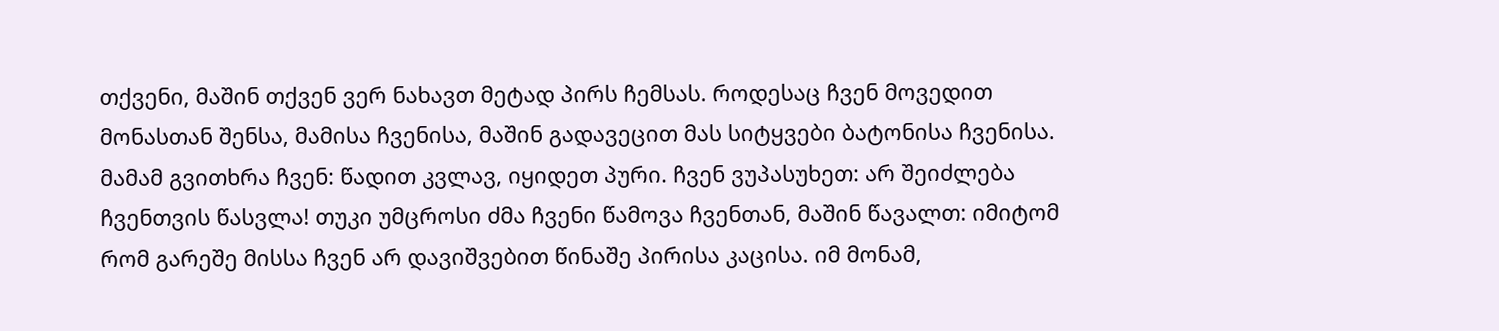თქვენი, მაშინ თქვენ ვერ ნახავთ მეტად პირს ჩემსას. როდესაც ჩვენ მოვედით მონასთან შენსა, მამისა ჩვენისა, მაშინ გადავეცით მას სიტყვები ბატონისა ჩვენისა. მამამ გვითხრა ჩვენ: წადით კვლავ, იყიდეთ პური. ჩვენ ვუპასუხეთ: არ შეიძლება ჩვენთვის წასვლა! თუკი უმცროსი ძმა ჩვენი წამოვა ჩვენთან, მაშინ წავალთ: იმიტომ რომ გარეშე მისსა ჩვენ არ დავიშვებით წინაშე პირისა კაცისა. იმ მონამ,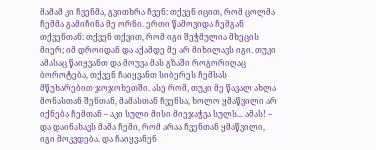მამამ კი ჩვენმა, გვითხრა ჩვენ: თქვენ იცით, რომ ცოლმა ჩემმა გამიჩინა მე ორნი. ერთი წამოვიდა ჩემგან თქვენთან: თქვენ თქვით, რომ იგი შეჭმულია მხეცის მიერ; იმ დროიდან და აქამდე მე არ მიხილავს იგი. თუკი ამასაც წაიყვანთ და მოუვა მას გზაში როგორიღაც ბოროტება, თქვენ ჩაიყვანთ სიბერეს ჩემსას მწუხარებით ჯოჯოხეთში. ასე რომ, თუკი მე წავალ ახლა მონასთან შენთან, მამასთან ჩვენსა, ხოლო ყმაწვილი არ იქნება ჩემთან – აკი სული მისი მიეჯაჭვა სულს... ამას! – და დაინახავს მამა ჩემი, რომ არაა ჩვენთან ყმაწვილი, იგი მოკვდება. და ჩაიყვანენ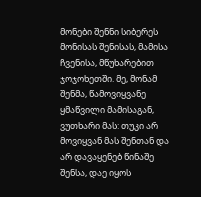მონები შენნი სიბერეს მონისას შენისას, მამისა ჩვენისა, მწუხარებით ჯოჯოხეთში. მე, მონამ შენმა, წამოვიყვანე ყმაწვილი მამისაგან, ვუთხარი მას: თუკი არ მოვიყვან მას შენთან და არ დავაყენებ წინაშე შენსა, დაე იყოს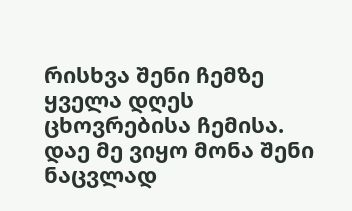რისხვა შენი ჩემზე ყველა დღეს ცხოვრებისა ჩემისა. დაე მე ვიყო მონა შენი ნაცვლად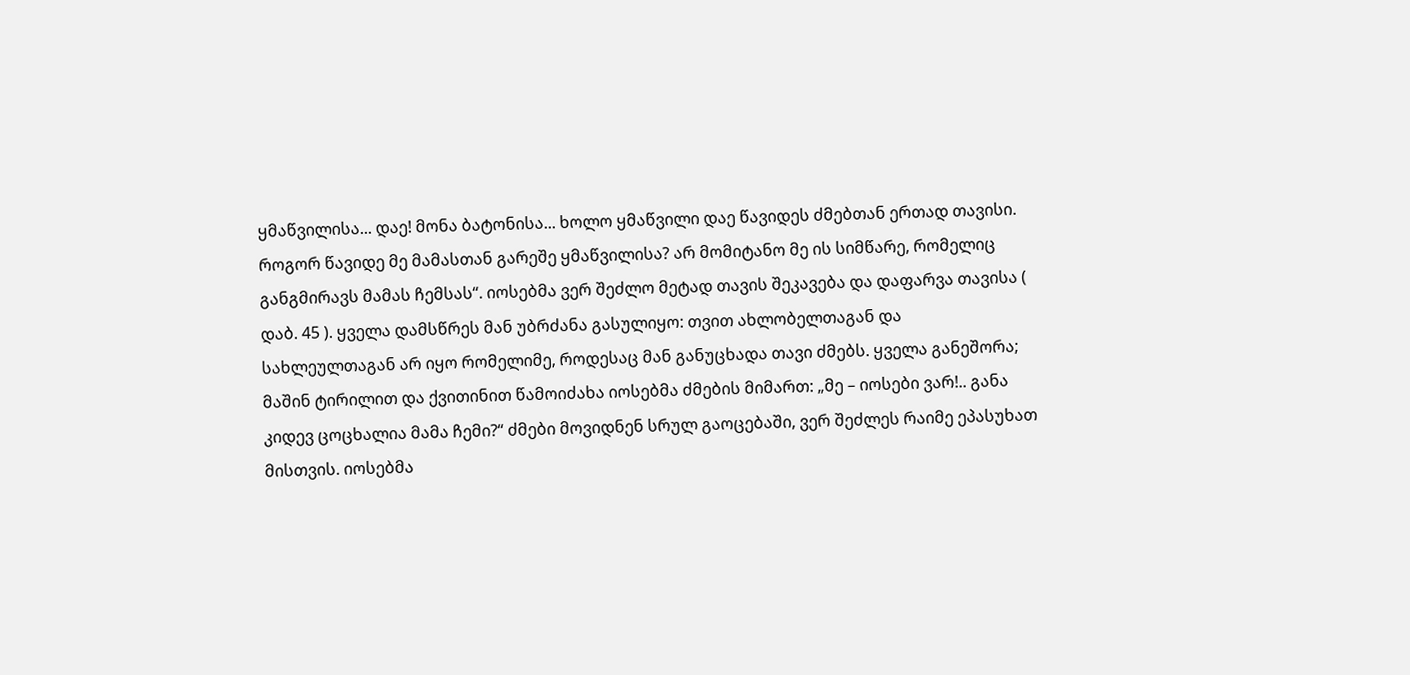ყმაწვილისა... დაე! მონა ბატონისა... ხოლო ყმაწვილი დაე წავიდეს ძმებთან ერთად თავისი. როგორ წავიდე მე მამასთან გარეშე ყმაწვილისა? არ მომიტანო მე ის სიმწარე, რომელიც განგმირავს მამას ჩემსას“. იოსებმა ვერ შეძლო მეტად თავის შეკავება და დაფარვა თავისა ( დაბ. 45 ). ყველა დამსწრეს მან უბრძანა გასულიყო: თვით ახლობელთაგან და სახლეულთაგან არ იყო რომელიმე, როდესაც მან განუცხადა თავი ძმებს. ყველა განეშორა; მაშინ ტირილით და ქვითინით წამოიძახა იოსებმა ძმების მიმართ: „მე – იოსები ვარ!.. განა კიდევ ცოცხალია მამა ჩემი?“ ძმები მოვიდნენ სრულ გაოცებაში, ვერ შეძლეს რაიმე ეპასუხათ მისთვის. იოსებმა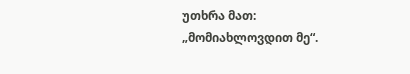უთხრა მათ: „მომიახლოვდით მე“.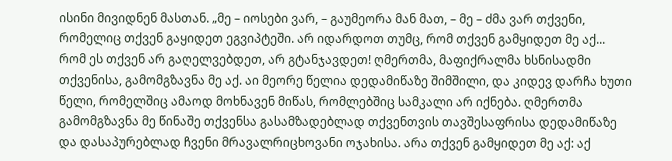ისინი მივიდნენ მასთან. „მე – იოსები ვარ, – გაუმეორა მან მათ, – მე – ძმა ვარ თქვენი, რომელიც თქვენ გაყიდეთ ეგვიპტეში. არ იდარდოთ თუმც, რომ თქვენ გამყიდეთ მე აქ... რომ ეს თქვენ არ გაღელვებდეთ, არ გტანჯავდეთ! ღმერთმა, მაფიქრალმა ხსნისადმი თქვენისა, გამომგზავნა მე აქ. აი მეორე წელია დედამიწაზე შიმშილი, და კიდევ დარჩა ხუთი წელი, რომელშიც ამაოდ მოხნავენ მიწას, რომლებშიც სამკალი არ იქნება. ღმერთმა გამომგზავნა მე წინაშე თქვენსა გასამზადებლად თქვენთვის თავშესაფრისა დედამიწაზე და დასაპურებლად ჩვენი მრავალრიცხოვანი ოჯახისა. არა თქვენ გამყიდეთ მე აქ: აქ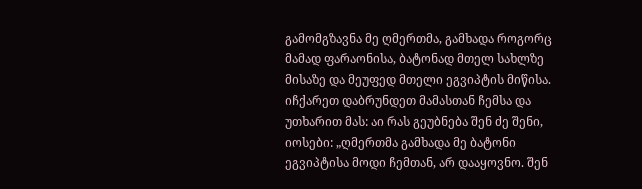გამომგზავნა მე ღმერთმა, გამხადა როგორც მამად ფარაონისა, ბატონად მთელ სახლზე მისაზე და მეუფედ მთელი ეგვიპტის მიწისა. იჩქარეთ დაბრუნდეთ მამასთან ჩემსა და უთხარით მას: აი რას გეუბნება შენ ძე შენი, იოსები: „ღმერთმა გამხადა მე ბატონი ეგვიპტისა მოდი ჩემთან, არ დააყოვნო. შენ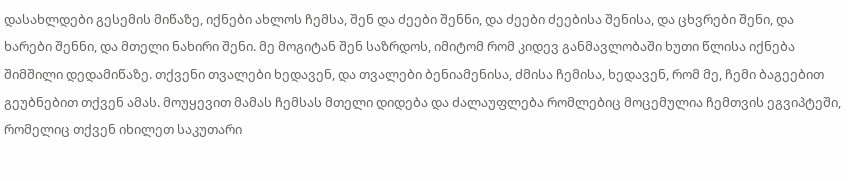დასახლდები გესემის მიწაზე, იქნები ახლოს ჩემსა, შენ და ძეები შენნი, და ძეები ძეებისა შენისა, და ცხვრები შენი, და ხარები შენნი, და მთელი ნახირი შენი. მე მოგიტან შენ საზრდოს, იმიტომ რომ კიდევ განმავლობაში ხუთი წლისა იქნება შიმშილი დედამიწაზე. თქვენი თვალები ხედავენ, და თვალები ბენიამენისა, ძმისა ჩემისა, ხედავენ, რომ მე, ჩემი ბაგეებით გეუბნებით თქვენ ამას. მოუყევით მამას ჩემსას მთელი დიდება და ძალაუფლება რომლებიც მოცემულია ჩემთვის ეგვიპტეში, რომელიც თქვენ იხილეთ საკუთარი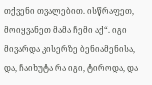თქვენი თვალებით. ისწრაფეთ, მოიყვანეთ მამა ჩემი აქ“. იგი მივარდა კისერზე ბენიამენისა, და, ჩაიხუტა რა იგი, ტიროდა, და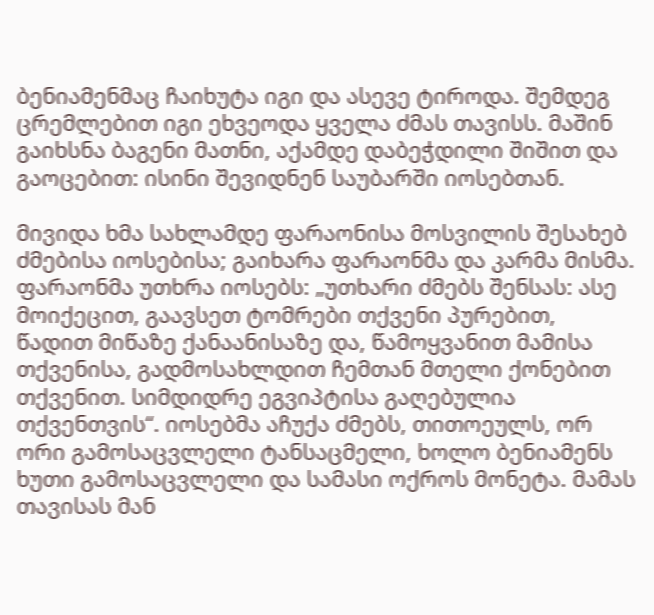ბენიამენმაც ჩაიხუტა იგი და ასევე ტიროდა. შემდეგ ცრემლებით იგი ეხვეოდა ყველა ძმას თავისს. მაშინ გაიხსნა ბაგენი მათნი, აქამდე დაბეჭდილი შიშით და გაოცებით: ისინი შევიდნენ საუბარში იოსებთან.

მივიდა ხმა სახლამდე ფარაონისა მოსვილის შესახებ ძმებისა იოსებისა; გაიხარა ფარაონმა და კარმა მისმა. ფარაონმა უთხრა იოსებს: „უთხარი ძმებს შენსას: ასე მოიქეცით, გაავსეთ ტომრები თქვენი პურებით, წადით მიწაზე ქანაანისაზე და, წამოყვანით მამისა თქვენისა, გადმოსახლდით ჩემთან მთელი ქონებით თქვენით. სიმდიდრე ეგვიპტისა გაღებულია თქვენთვის“. იოსებმა აჩუქა ძმებს, თითოეულს, ორ ორი გამოსაცვლელი ტანსაცმელი, ხოლო ბენიამენს ხუთი გამოსაცვლელი და სამასი ოქროს მონეტა. მამას თავისას მან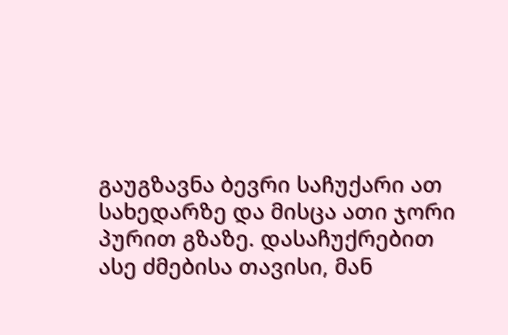გაუგზავნა ბევრი საჩუქარი ათ სახედარზე და მისცა ათი ჯორი პურით გზაზე. დასაჩუქრებით ასე ძმებისა თავისი, მან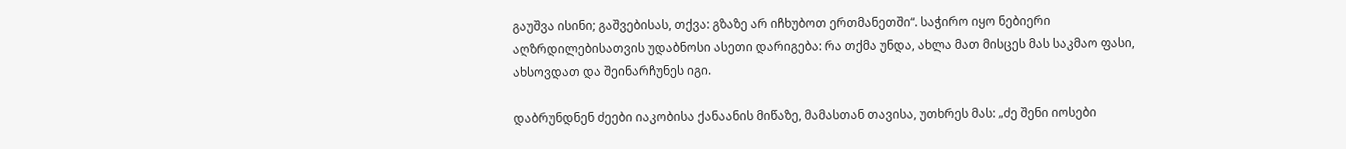გაუშვა ისინი; გაშვებისას, თქვა: გზაზე არ იჩხუბოთ ერთმანეთში“. საჭირო იყო ნებიერი აღზრდილებისათვის უდაბნოსი ასეთი დარიგება: რა თქმა უნდა, ახლა მათ მისცეს მას საკმაო ფასი, ახსოვდათ და შეინარჩუნეს იგი.

დაბრუნდნენ ძეები იაკობისა ქანაანის მიწაზე, მამასთან თავისა, უთხრეს მას: „ძე შენი იოსები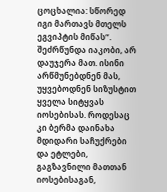ცოცხალია: სწორედ იგი მართავს მთელს ეგვიპტის მიწას“. შეძრწუნდა იაკობი, არ დაუჯერა მათ. ისინი არწმუნებდნენ მას, უყვებოდნენ სიზუსტით ყველა სიტყვას იოსებისას. როდესაც კი ბერმა დაინახა მდიდარი საჩუქრები და ეტლები, გაგზავნილი მათთან იოსებისაგან,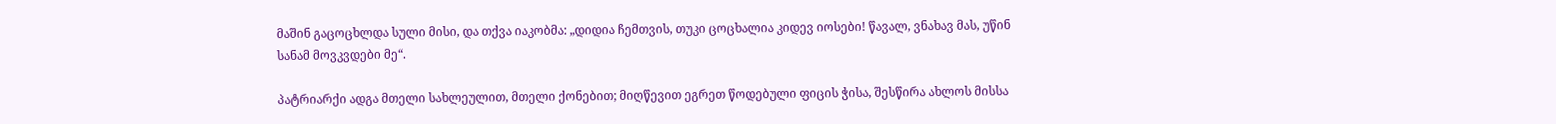მაშინ გაცოცხლდა სული მისი, და თქვა იაკობმა: „დიდია ჩემთვის, თუკი ცოცხალია კიდევ იოსები! წავალ, ვნახავ მას, უწინ სანამ მოვკვდები მე“.

პატრიარქი ადგა მთელი სახლეულით, მთელი ქონებით; მიღწევით ეგრეთ წოდებული ფიცის ჭისა, შესწირა ახლოს მისსა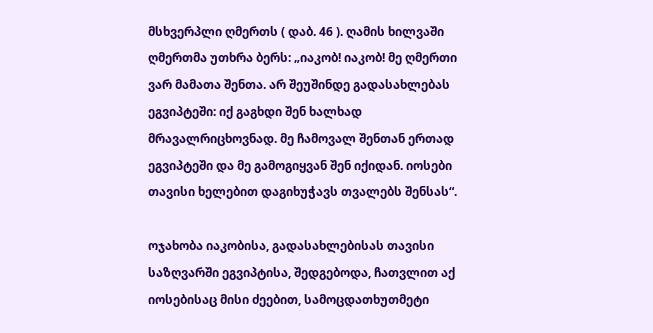მსხვერპლი ღმერთს ( დაბ. 46 ). ღამის ხილვაში ღმერთმა უთხრა ბერს: „იაკობ! იაკობ! მე ღმერთი ვარ მამათა შენთა. არ შეუშინდე გადასახლებას ეგვიპტეში: იქ გაგხდი შენ ხალხად მრავალრიცხოვნად. მე ჩამოვალ შენთან ერთად ეგვიპტეში და მე გამოგიყვან შენ იქიდან. იოსები თავისი ხელებით დაგიხუჭავს თვალებს შენსას“.

ოჯახობა იაკობისა, გადასახლებისას თავისი საზღვარში ეგვიპტისა, შედგებოდა, ჩათვლით აქ იოსებისაც მისი ძეებით, სამოცდათხუთმეტი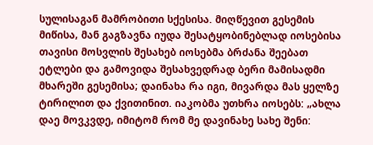სულისაგან მამრობითი სქესისა. მიღწევით გესემის მიწისა, მან გაგზავნა იუდა შესატყობინებლად იოსებისა თავისი მოსვლის შესახებ იოსებმა ბრძანა შეებათ ეტლები და გამოვიდა შესახვედრად ბერი მამისადმი მხარეში გესემისა; დაინახა რა იგი, მივარდა მას ყელზე ტირილით და ქვითინით. იაკობმა უთხრა იოსებს: „ახლა დაე მოვკვდე, იმიტომ რომ მე დავინახე სახე შენი: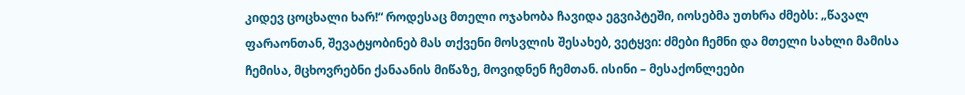კიდევ ცოცხალი ხარ!“ როდესაც მთელი ოჯახობა ჩავიდა ეგვიპტეში, იოსებმა უთხრა ძმებს: „წავალ ფარაონთან, შევატყობინებ მას თქვენი მოსვლის შესახებ, ვეტყვი: ძმები ჩემნი და მთელი სახლი მამისა ჩემისა, მცხოვრებნი ქანაანის მიწაზე, მოვიდნენ ჩემთან. ისინი – მესაქონლეები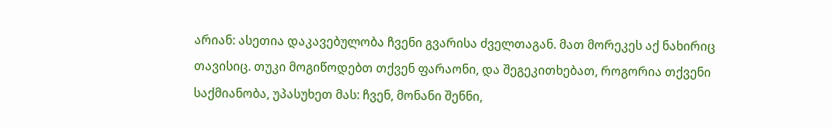არიან: ასეთია დაკავებულობა ჩვენი გვარისა ძველთაგან. მათ მორეკეს აქ ნახირიც თავისიც. თუკი მოგიწოდებთ თქვენ ფარაონი, და შეგეკითხებათ, როგორია თქვენი საქმიანობა, უპასუხეთ მას: ჩვენ, მონანი შენნი,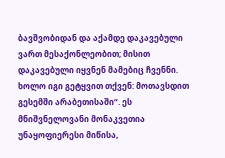ბავშვობიდან და აქამდე დაკავებული ვართ მესაქონლეობით; მისით დაკავებული იყვნენ მამებიც ჩვენნი. ხოლო იგი გეტყვით თქვენ: მოთავსდით გესემში არაბეთისაში“. ეს მნიშვნელოვანი მონაკვეთია უნაყოფიერესი მიწისა,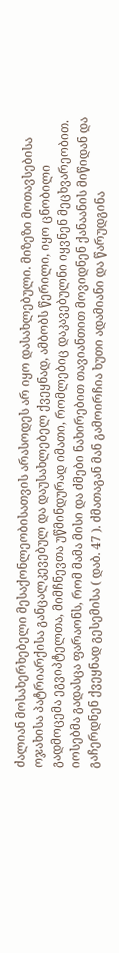ძალიან მოსახერხებელი მესაქონლეობისათვის არასოდეს არ იყო დასახლებული. მიზეზი მოთავსებისა ოჯახისა პატრიარქისა განცალკევებულ და დაუსახლებელ ქვეყნად, ამბობს წერილი, იყო ცნობილი გადმოცემა ეგვიპტელთა, მიმჩნევთა უწმინდურად იმათი, რომლებიც დაკავებულნი იყვნენ მეცხვარეობით. იოსებმა გადასცა ფარაონს, რომ მამა მისი და ძმები ნახირებით თავიანთით მოვიდნენ ქანაანის მიწიდან და გაჩერდნენ ქვეყნად გესემისა ( დაბ. 47 ). ძმათაგან მან გამოირჩია ხუთი ადამიანი და წარუდგინა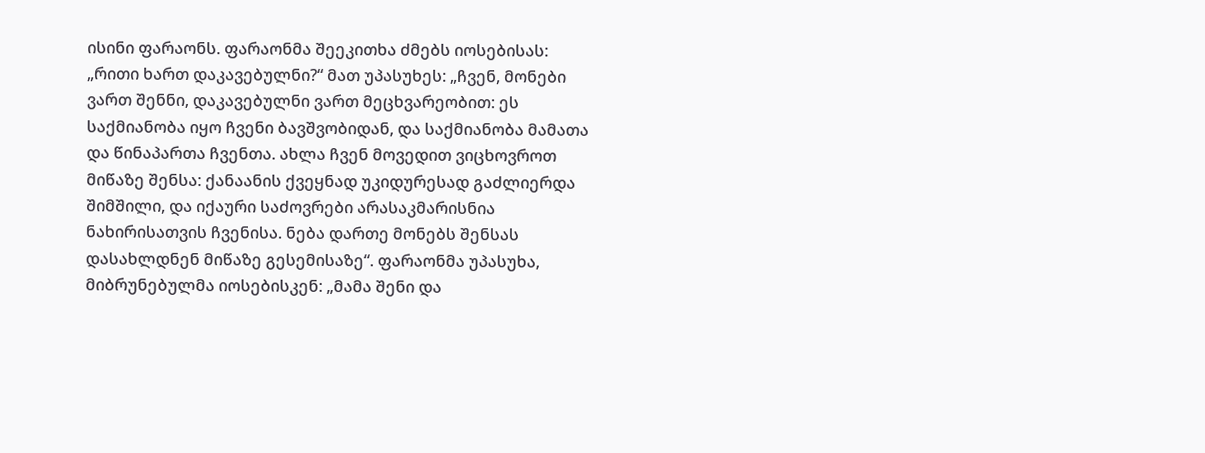ისინი ფარაონს. ფარაონმა შეეკითხა ძმებს იოსებისას: „რითი ხართ დაკავებულნი?“ მათ უპასუხეს: „ჩვენ, მონები ვართ შენნი, დაკავებულნი ვართ მეცხვარეობით: ეს საქმიანობა იყო ჩვენი ბავშვობიდან, და საქმიანობა მამათა და წინაპართა ჩვენთა. ახლა ჩვენ მოვედით ვიცხოვროთ მიწაზე შენსა: ქანაანის ქვეყნად უკიდურესად გაძლიერდა შიმშილი, და იქაური საძოვრები არასაკმარისნია ნახირისათვის ჩვენისა. ნება დართე მონებს შენსას დასახლდნენ მიწაზე გესემისაზე“. ფარაონმა უპასუხა, მიბრუნებულმა იოსებისკენ: „მამა შენი და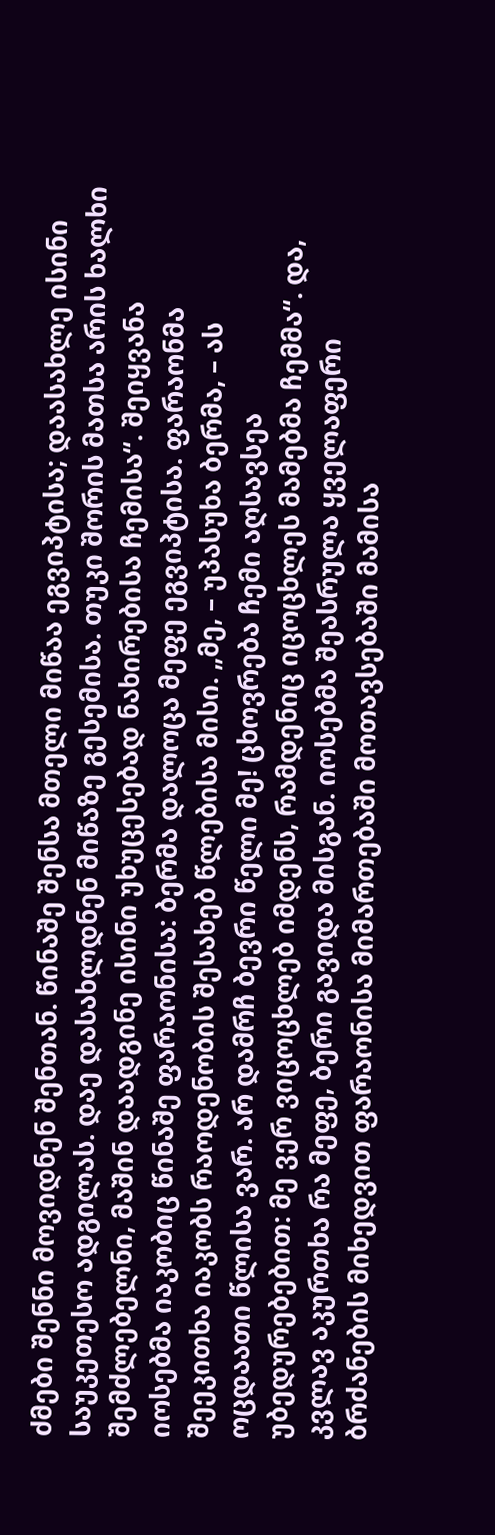ძმები შენნი მოვიდნენ შენთან. წინაშე შენსა მთელი მიწაა ეგვიპტისა; დაასახლე ისინი საუკეთესო ადგილას. დაე დასახლდნენ მიწაზე გესემისა. თუკი შორის მათსა არის ხალხი შემძლებელნი, მაშინ დაადგინე ისინი უხუცესებად ნახირებისა ჩემისა“. შეიყვანა იოსებმა იაკობიც წინაშე ფარაონისა: ბერმა დალოცა მეფე ეგვიპტისა. ფარაონმა შეეკითხა იაკობს რაოდენობის შესახებ წლებისა მისი. „მე, – უპასუხა ბერმა, – ას ოცდაათი წლისა ვარ. არ დამრჩ ბევრი წელი მე! ცხოვრება ჩემი აღსავსეა უბედურებებით: მე ვერ ვიცოცხლებ იმდენს, რამდენიც იცოცხლეს მამებმა ჩემმა“. და, კვლავ აკურთხა რა მეფე, ბერი გავიდა მისგან. იოსებმა შეასრულა ყველაფერი ბრძანების მიხედვით ფარაონისა მიმართებაში მოთავსებაში მამისა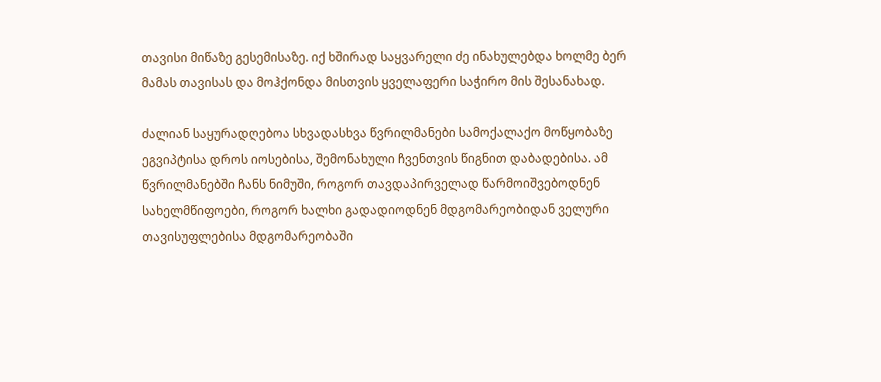თავისი მიწაზე გესემისაზე. იქ ხშირად საყვარელი ძე ინახულებდა ხოლმე ბერ მამას თავისას და მოჰქონდა მისთვის ყველაფერი საჭირო მის შესანახად.

ძალიან საყურადღებოა სხვადასხვა წვრილმანები სამოქალაქო მოწყობაზე ეგვიპტისა დროს იოსებისა, შემონახული ჩვენთვის წიგნით დაბადებისა. ამ წვრილმანებში ჩანს ნიმუში, როგორ თავდაპირველად წარმოიშვებოდნენ სახელმწიფოები, როგორ ხალხი გადადიოდნენ მდგომარეობიდან ველური თავისუფლებისა მდგომარეობაში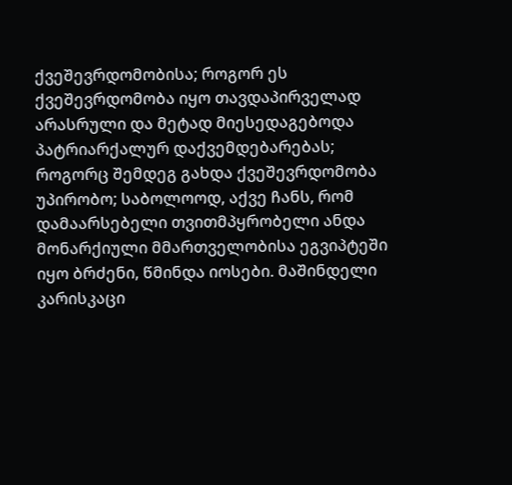ქვეშევრდომობისა; როგორ ეს ქვეშევრდომობა იყო თავდაპირველად არასრული და მეტად მიესედაგებოდა პატრიარქალურ დაქვემდებარებას; როგორც შემდეგ გახდა ქვეშევრდომობა უპირობო; საბოლოოდ, აქვე ჩანს, რომ დამაარსებელი თვითმპყრობელი ანდა მონარქიული მმართველობისა ეგვიპტეში იყო ბრძენი, წმინდა იოსები. მაშინდელი კარისკაცი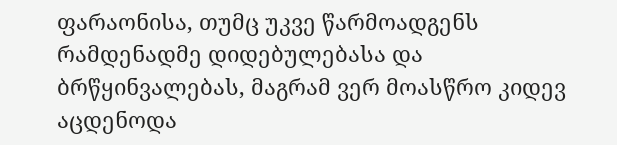ფარაონისა, თუმც უკვე წარმოადგენს რამდენადმე დიდებულებასა და ბრწყინვალებას, მაგრამ ვერ მოასწრო კიდევ აცდენოდა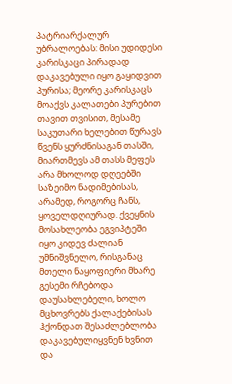პატრიარქალურ უბრალოებას: მისი უდიდესი კარისკაცი პირადად დაკავებული იყო გაყიდვით პურისა; მეორე კარისკაცს მოაქვს კალათები პურებით თავით თვისით, მესამე საკუთარი ხელებით წურავს წვენს ყურძნისაგან თასში, მიართმევს ამ თასს მეფეს არა მხოლოდ დღეებში საზეიმო ნადიმებისას, არამედ, როგორც ჩანს, ყოველდღიურად. ქვეყნის მოსახლეობა ეგვიპტეში იყო კიდევ ძალიან უმნიშვნელო, რისგანაც მთელი ნაყოფიერი მხარე გესემი რჩებოდა დაუსახლებელი, ხოლო მცხოვრებს ქალაქებისას ჰქონდათ შესაძლებლობა დაკავებულიყვნენ ხვნით და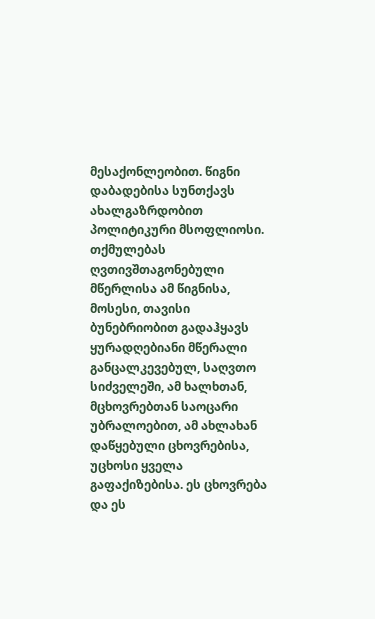მესაქონლეობით. წიგნი დაბადებისა სუნთქავს ახალგაზრდობით პოლიტიკური მსოფლიოსი. თქმულებას ღვთივშთაგონებული მწერლისა ამ წიგნისა, მოსესი, თავისი ბუნებრიობით გადაჰყავს ყურადღებიანი მწერალი განცალკევებულ, საღვთო სიძველეში, ამ ხალხთან, მცხოვრებთან საოცარი უბრალოებით, ამ ახლახან დაწყებული ცხოვრებისა, უცხოსი ყველა გაფაქიზებისა. ეს ცხოვრება და ეს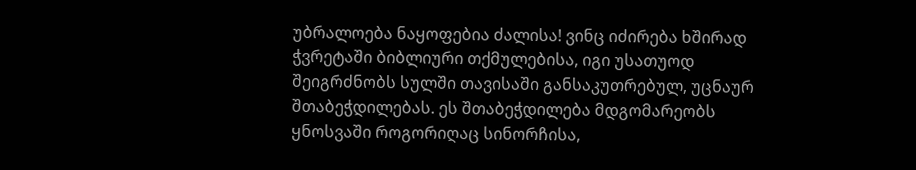უბრალოება ნაყოფებია ძალისა! ვინც იძირება ხშირად ჭვრეტაში ბიბლიური თქმულებისა, იგი უსათუოდ შეიგრძნობს სულში თავისაში განსაკუთრებულ, უცნაურ შთაბეჭდილებას. ეს შთაბეჭდილება მდგომარეობს ყნოსვაში როგორიღაც სინორჩისა,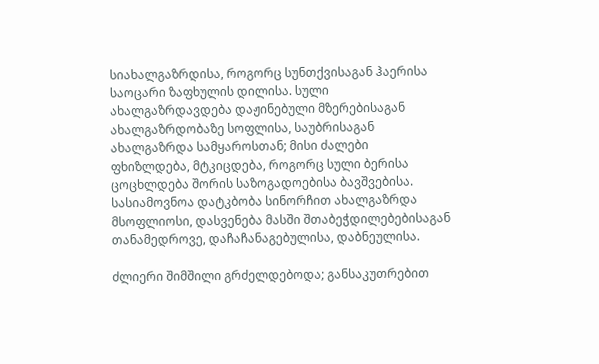სიახალგაზრდისა, როგორც სუნთქვისაგან ჰაერისა საოცარი ზაფხულის დილისა. სული ახალგაზრდავდება დაჟინებული მზერებისაგან ახალგაზრდობაზე სოფლისა, საუბრისაგან ახალგაზრდა სამყაროსთან; მისი ძალები ფხიზლდება, მტკიცდება, როგორც სული ბერისა ცოცხლდება შორის საზოგადოებისა ბავშვებისა. სასიამოვნოა დატკბობა სინორჩით ახალგაზრდა მსოფლიოსი, დასვენება მასში შთაბეჭდილებებისაგან თანამედროვე, დაჩაჩანაგებულისა, დაბნეულისა.

ძლიერი შიმშილი გრძელდებოდა; განსაკუთრებით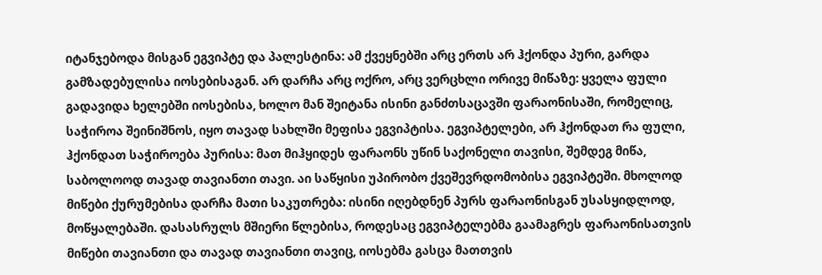იტანჯებოდა მისგან ეგვიპტე და პალესტინა: ამ ქვეყნებში არც ერთს არ ჰქონდა პური, გარდა გამზადებულისა იოსებისაგან. არ დარჩა არც ოქრო, არც ვერცხლი ორივე მიწაზე: ყველა ფული გადავიდა ხელებში იოსებისა, ხოლო მან შეიტანა ისინი განძთსაცავში ფარაონისაში, რომელიც, საჭიროა შეინიშნოს, იყო თავად სახლში მეფისა ეგვიპტისა. ეგვიპტელები, არ ჰქონდათ რა ფული, ჰქონდათ საჭიროება პურისა: მათ მიჰყიდეს ფარაონს უწინ საქონელი თავისი, შემდეგ მიწა, საბოლოოდ თავად თავიანთი თავი. აი საწყისი უპირობო ქვეშევრდომობისა ეგვიპტეში. მხოლოდ მიწები ქურუმებისა დარჩა მათი საკუთრება: ისინი იღებდნენ პურს ფარაონისგან უსასყიდლოდ, მოწყალებაში. დასასრულს მშიერი წლებისა, როდესაც ეგვიპტელებმა გაამაგრეს ფარაონისათვის მიწები თავიანთი და თავად თავიანთი თავიც, იოსებმა გასცა მათთვის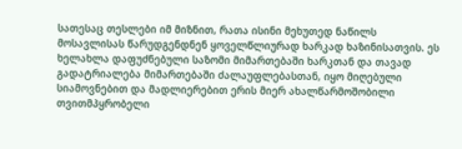სათესაც თესლები იმ მიზნით, რათა ისინი მეხუთედ ნაწილს მოსავლისას წარუდგენდნენ ყოველწლიურად ხარკად ხაზინისათვის. ეს ხელახლა დაფუძნებული საზომი მიმართებაში ხარკთან და თავად გადატრიალება მიმართებაში ძალაუფლებასთან, იყო მიღებული სიამოვნებით და მადლიერებით ერის მიერ ახალწარმოშობილი თვითმპყრობელი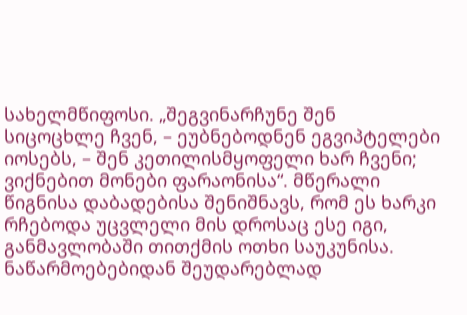სახელმწიფოსი. „შეგვინარჩუნე შენ სიცოცხლე ჩვენ, – ეუბნებოდნენ ეგვიპტელები იოსებს, – შენ კეთილისმყოფელი ხარ ჩვენი; ვიქნებით მონები ფარაონისა“. მწერალი წიგნისა დაბადებისა შენიშნავს, რომ ეს ხარკი რჩებოდა უცვლელი მის დროსაც ესე იგი, განმავლობაში თითქმის ოთხი საუკუნისა. ნაწარმოებებიდან შეუდარებლად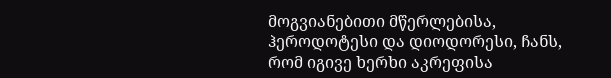მოგვიანებითი მწერლებისა, ჰეროდოტესი და დიოდორესი, ჩანს, რომ იგივე ხერხი აკრეფისა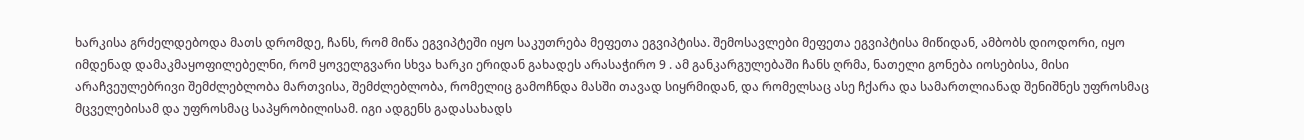ხარკისა გრძელდებოდა მათს დრომდე, ჩანს, რომ მიწა ეგვიპტეში იყო საკუთრება მეფეთა ეგვიპტისა. შემოსავლები მეფეთა ეგვიპტისა მიწიდან, ამბობს დიოდორი, იყო იმდენად დამაკმაყოფილებელნი, რომ ყოველგვარი სხვა ხარკი ერიდან გახადეს არასაჭირო 9 . ამ განკარგულებაში ჩანს ღრმა, ნათელი გონება იოსებისა, მისი არაჩვეულებრივი შემძლებლობა მართვისა, შემძლებლობა, რომელიც გამოჩნდა მასში თავად სიყრმიდან, და რომელსაც ასე ჩქარა და სამართლიანად შენიშნეს უფროსმაც მცველებისამ და უფროსმაც საპყრობილისამ. იგი ადგენს გადასახადს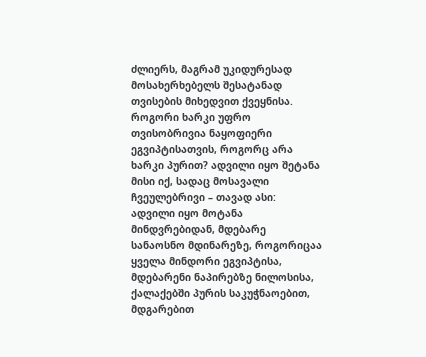ძლიერს, მაგრამ უკიდურესად მოსახერხებელს შესატანად თვისების მიხედვით ქვეყნისა. როგორი ხარკი უფრო თვისობრივია ნაყოფიერი ეგვიპტისათვის, როგორც არა ხარკი პურით? ადვილი იყო შეტანა მისი იქ, სადაც მოსავალი ჩვეულებრივი – თავად ასი: ადვილი იყო მოტანა მინდვრებიდან, მდებარე სანაოსნო მდინარეზე, როგორიცაა ყველა მინდორი ეგვიპტისა, მდებარენი ნაპირებზე ნილოსისა, ქალაქებში პურის საკუჭნაოებით, მდგარებით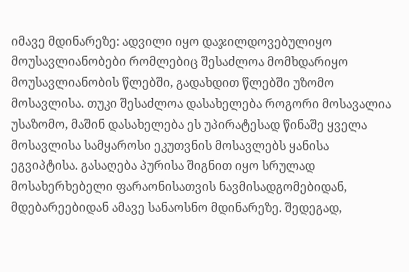იმავე მდინარეზე: ადვილი იყო დაჯილდოვებულიყო მოუსავლიანობები რომლებიც შესაძლოა მომხდარიყო მოუსავლიანობის წლებში, გადახდით წლებში უზომო მოსავლისა. თუკი შესაძლოა დასახელება როგორი მოსავალია უსაზომო, მაშინ დასახელება ეს უპირატესად წინაშე ყველა მოსავლისა სამყაროსი ეკუთვნის მოსავლებს ყანისა ეგვიპტისა. გასაღება პურისა შიგნით იყო სრულად მოსახერხებელი ფარაონისათვის ნავმისადგომებიდან, მდებარეებიდან ამავე სანაოსნო მდინარეზე. შედეგად,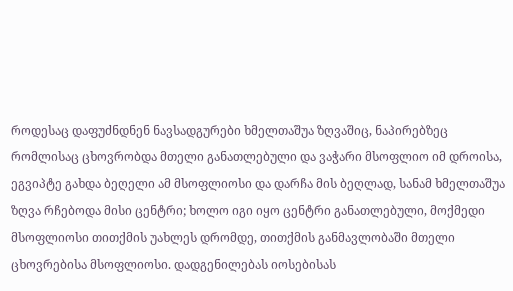როდესაც დაფუძნდნენ ნავსადგურები ხმელთაშუა ზღვაშიც, ნაპირებზეც რომლისაც ცხოვრობდა მთელი განათლებული და ვაჭარი მსოფლიო იმ დროისა, ეგვიპტე გახდა ბეღელი ამ მსოფლიოსი და დარჩა მის ბეღლად, სანამ ხმელთაშუა ზღვა რჩებოდა მისი ცენტრი; ხოლო იგი იყო ცენტრი განათლებული, მოქმედი მსოფლიოსი თითქმის უახლეს დრომდე, თითქმის განმავლობაში მთელი ცხოვრებისა მსოფლიოსი. დადგენილებას იოსებისას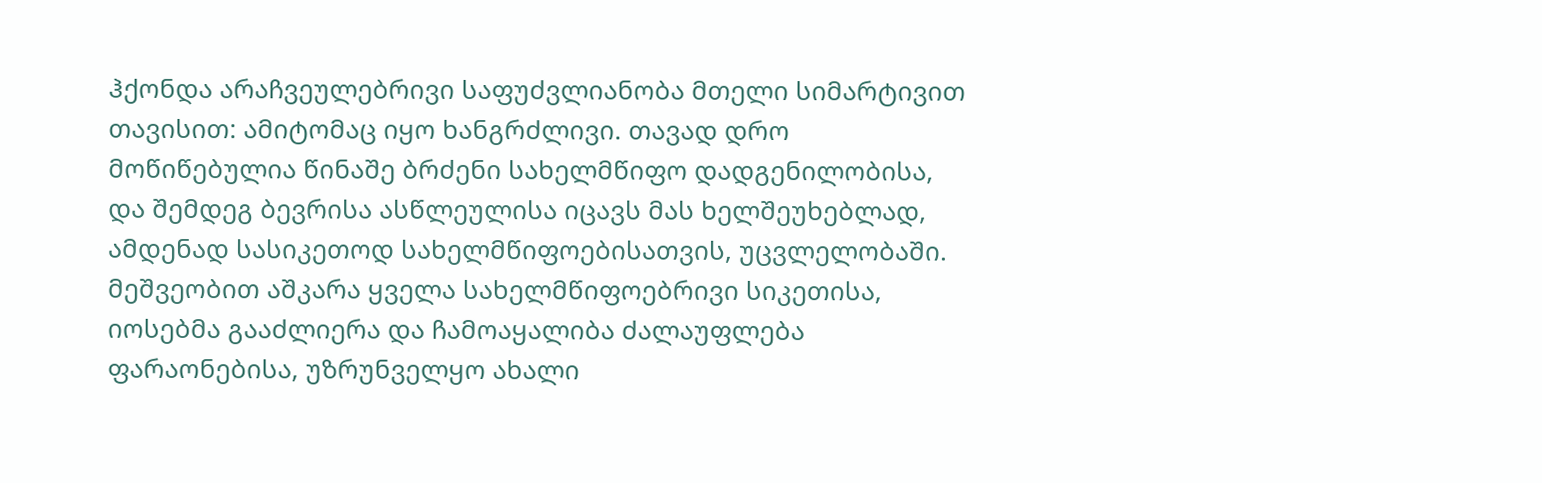ჰქონდა არაჩვეულებრივი საფუძვლიანობა მთელი სიმარტივით თავისით: ამიტომაც იყო ხანგრძლივი. თავად დრო მოწიწებულია წინაშე ბრძენი სახელმწიფო დადგენილობისა, და შემდეგ ბევრისა ასწლეულისა იცავს მას ხელშეუხებლად, ამდენად სასიკეთოდ სახელმწიფოებისათვის, უცვლელობაში. მეშვეობით აშკარა ყველა სახელმწიფოებრივი სიკეთისა, იოსებმა გააძლიერა და ჩამოაყალიბა ძალაუფლება ფარაონებისა, უზრუნველყო ახალი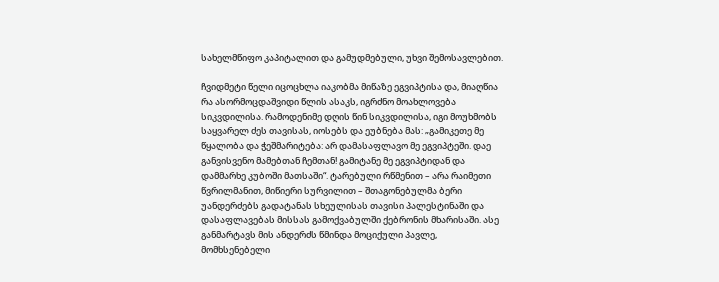სახელმწიფო კაპიტალით და გამუდმებული, უხვი შემოსავლებით.

ჩვიდმეტი წელი იცოცხლა იაკობმა მიწაზე ეგვიპტისა და, მიაღწია რა ასორმოცდაშვიდი წლის ასაკს, იგრძნო მოახლოვება სიკვდილისა. რამოდენიმე დღის წინ სიკვდილისა, იგი მოუხმობს საყვარელ ძეს თავისას, იოსებს და ეუბნება მას: „გამიკეთე მე წყალობა და ჭეშმარიტება: არ დამასაფლავო მე ეგვიპტეში. დაე განვისვენო მამებთან ჩემთან! გამიტანე მე ეგვიპტიდან და დამმარხე კუბოში მათსაში“. ტარებული რწმენით – არა რაიმეთი წვრილმანით, მიწიერი სურვილით – შთაგონებულმა ბერი უანდერძებს გადატანას სხეულისას თავისი პალესტინაში და დასაფლავებას მისსას გამოქვაბულში ქებრონის მხარისაში. ასე განმარტავს მის ანდერძს წმინდა მოციქული პავლე, მომხსენებელი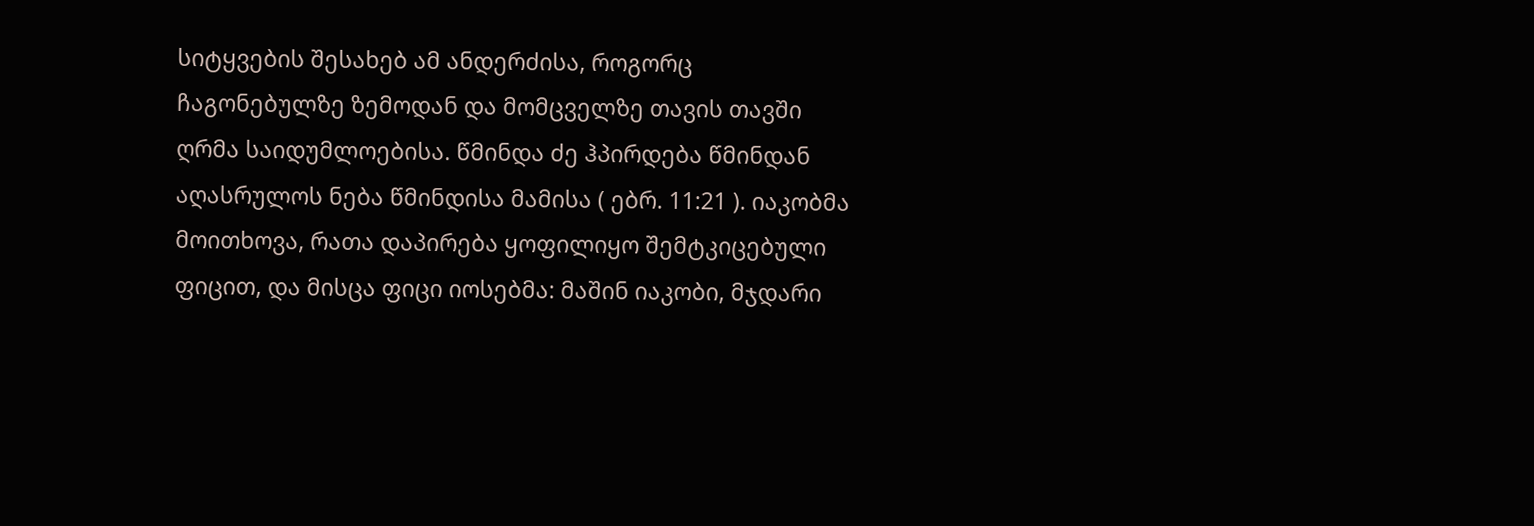სიტყვების შესახებ ამ ანდერძისა, როგორც ჩაგონებულზე ზემოდან და მომცველზე თავის თავში ღრმა საიდუმლოებისა. წმინდა ძე ჰპირდება წმინდან აღასრულოს ნება წმინდისა მამისა ( ებრ. 11:21 ). იაკობმა მოითხოვა, რათა დაპირება ყოფილიყო შემტკიცებული ფიცით, და მისცა ფიცი იოსებმა: მაშინ იაკობი, მჯდარი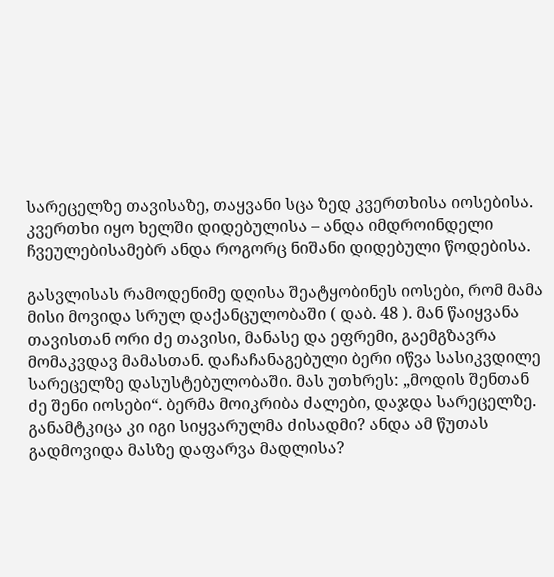სარეცელზე თავისაზე, თაყვანი სცა ზედ კვერთხისა იოსებისა. კვერთხი იყო ხელში დიდებულისა – ანდა იმდროინდელი ჩვეულებისამებრ ანდა როგორც ნიშანი დიდებული წოდებისა.

გასვლისას რამოდენიმე დღისა შეატყობინეს იოსები, რომ მამა მისი მოვიდა სრულ დაქანცულობაში ( დაბ. 48 ). მან წაიყვანა თავისთან ორი ძე თავისი, მანასე და ეფრემი, გაემგზავრა მომაკვდავ მამასთან. დაჩაჩანაგებული ბერი იწვა სასიკვდილე სარეცელზე დასუსტებულობაში. მას უთხრეს: „მოდის შენთან ძე შენი იოსები“. ბერმა მოიკრიბა ძალები, დაჯდა სარეცელზე. განამტკიცა კი იგი სიყვარულმა ძისადმი? ანდა ამ წუთას გადმოვიდა მასზე დაფარვა მადლისა?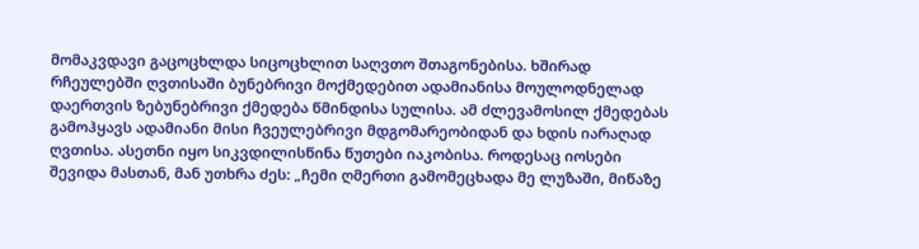მომაკვდავი გაცოცხლდა სიცოცხლით საღვთო შთაგონებისა. ხშირად რჩეულებში ღვთისაში ბუნებრივი მოქმედებით ადამიანისა მოულოდნელად დაერთვის ზებუნებრივი ქმედება წმინდისა სულისა. ამ ძლევამოსილ ქმედებას გამოჰყავს ადამიანი მისი ჩვეულებრივი მდგომარეობიდან და ხდის იარაღად ღვთისა. ასეთნი იყო სიკვდილისწინა წუთები იაკობისა. როდესაც იოსები შევიდა მასთან, მან უთხრა ძეს: „ჩემი ღმერთი გამომეცხადა მე ლუზაში, მიწაზე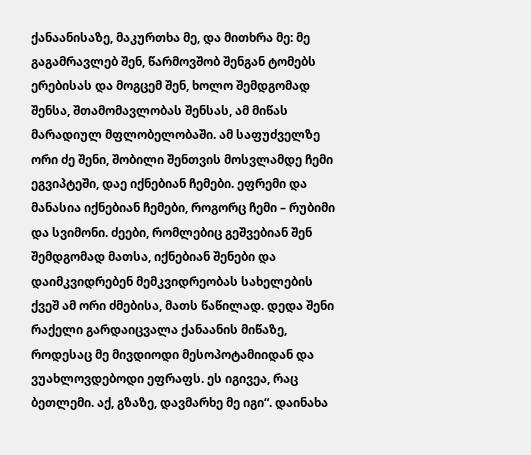ქანაანისაზე, მაკურთხა მე, და მითხრა მე: მე გაგამრავლებ შენ, წარმოვშობ შენგან ტომებს ერებისას და მოგცემ შენ, ხოლო შემდგომად შენსა, შთამომავლობას შენსას, ამ მიწას მარადიულ მფლობელობაში. ამ საფუძველზე ორი ძე შენი, შობილი შენთვის მოსვლამდე ჩემი ეგვიპტეში, დაე იქნებიან ჩემები. ეფრემი და მანასია იქნებიან ჩემები, როგორც ჩემი – რუბიმი და სვიმონი. ძეები, რომლებიც გეშვებიან შენ შემდგომად მათსა, იქნებიან შენები და დაიმკვიდრებენ მემკვიდრეობას სახელების ქვეშ ამ ორი ძმებისა, მათს წაწილად. დედა შენი რაქელი გარდაიცვალა ქანაანის მიწაზე, როდესაც მე მივდიოდი მესოპოტამიიდან და ვუახლოვდებოდი ეფრაფს. ეს იგივეა, რაც ბეთლემი. აქ, გზაზე, დავმარხე მე იგი“. დაინახა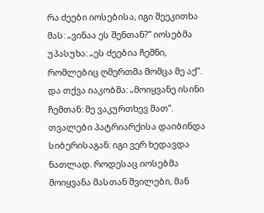რა ძეები იოსებისა, იგი შეეკითხა მას: „ვინაა ეს შენთან?“ იოსებმა უპასუხა: „ეს ძეებია ჩემნი, რომლებიც ღმერთმა მომცა მე აქ“. და თქვა იაკობმა: „მოიყვანე ისინი ჩემთან: მე ვაკურთხევ მათ“. თვალები პატრიარქისა დაიბინდა სიბერისაგან: იგი ვერ ხედავდა ნათლად. როდესაც იოსებმა მოიყვანა მასთან შვილები, მან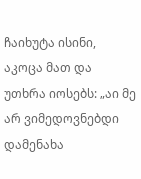ჩაიხუტა ისინი, აკოცა მათ და უთხრა იოსებს: „აი მე არ ვიმედოვნებდი დამენახა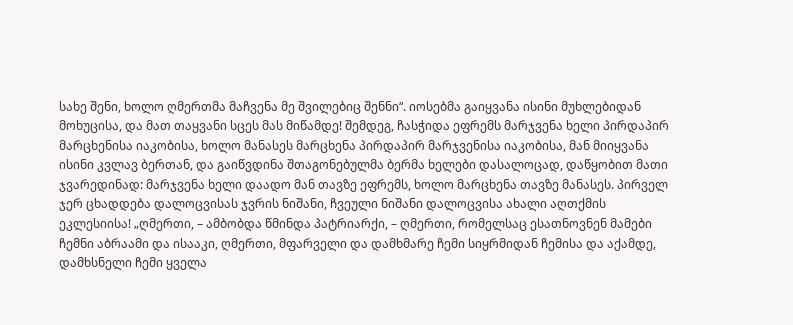სახე შენი, ხოლო ღმერთმა მაჩვენა მე შვილებიც შენნი“. იოსებმა გაიყვანა ისინი მუხლებიდან მოხუცისა, და მათ თაყვანი სცეს მას მიწამდე! შემდეგ, ჩასჭიდა ეფრემს მარჯვენა ხელი პირდაპირ მარცხენისა იაკობისა, ხოლო მანასეს მარცხენა პირდაპირ მარჯვენისა იაკობისა, მან მიიყვანა ისინი კვლავ ბერთან, და გაიწვდინა შთაგონებულმა ბერმა ხელები დასალოცად, დაწყობით მათი ჯვარედინად: მარჯვენა ხელი დაადო მან თავზე ეფრემს, ხოლო მარცხენა თავზე მანასეს. პირველ ჯერ ცხადდება დალოცვისას ჯვრის ნიშანი, ჩვეული ნიშანი დალოცვისა ახალი აღთქმის ეკლესიისა! „ღმერთი, – ამბობდა წმინდა პატრიარქი, – ღმერთი, რომელსაც ესათნოვნენ მამები ჩემნი აბრაამი და ისააკი, ღმერთი, მფარველი და დამხმარე ჩემი სიყრმიდან ჩემისა და აქამდე, დამხსნელი ჩემი ყველა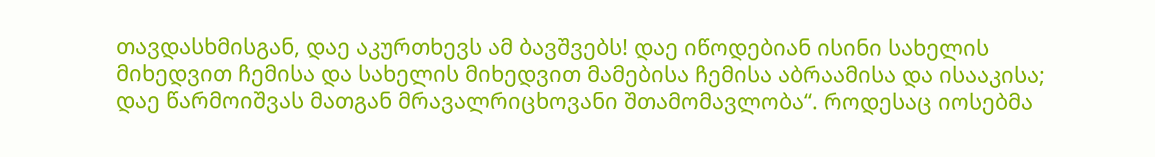თავდასხმისგან, დაე აკურთხევს ამ ბავშვებს! დაე იწოდებიან ისინი სახელის მიხედვით ჩემისა და სახელის მიხედვით მამებისა ჩემისა აბრაამისა და ისააკისა; დაე წარმოიშვას მათგან მრავალრიცხოვანი შთამომავლობა“. როდესაც იოსებმა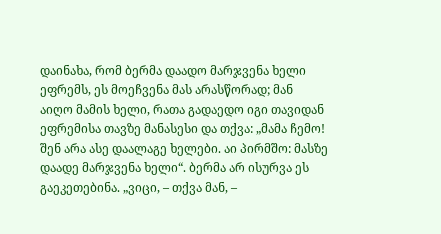დაინახა, რომ ბერმა დაადო მარჯვენა ხელი ეფრემს, ეს მოეჩვენა მას არასწორად; მან აიღო მამის ხელი, რათა გადაედო იგი თავიდან ეფრემისა თავზე მანასესი და თქვა: „მამა ჩემო! შენ არა ასე დაალაგე ხელები. აი პირმშო: მასზე დაადე მარჯვენა ხელი“. ბერმა არ ისურვა ეს გაეკეთებინა. „ვიცი, – თქვა მან, –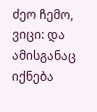ძეო ჩემო, ვიცი: და ამისგანაც იქნება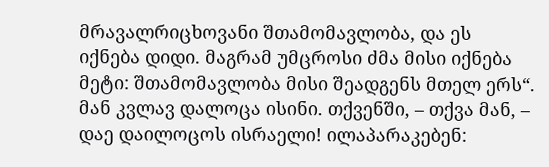მრავალრიცხოვანი შთამომავლობა, და ეს იქნება დიდი. მაგრამ უმცროსი ძმა მისი იქნება მეტი: შთამომავლობა მისი შეადგენს მთელ ერს“. მან კვლავ დალოცა ისინი. თქვენში, – თქვა მან, – დაე დაილოცოს ისრაელი! ილაპარაკებენ: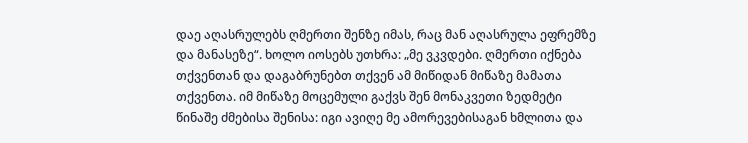დაე აღასრულებს ღმერთი შენზე იმას, რაც მან აღასრულა ეფრემზე და მანასეზე“. ხოლო იოსებს უთხრა: „მე ვკვდები. ღმერთი იქნება თქვენთან და დაგაბრუნებთ თქვენ ამ მიწიდან მიწაზე მამათა თქვენთა. იმ მიწაზე მოცემული გაქვს შენ მონაკვეთი ზედმეტი წინაშე ძმებისა შენისა: იგი ავიღე მე ამორევებისაგან ხმლითა და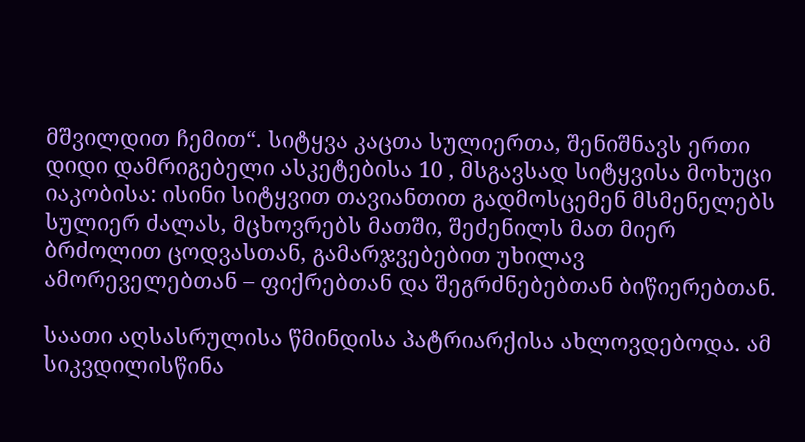მშვილდით ჩემით“. სიტყვა კაცთა სულიერთა, შენიშნავს ერთი დიდი დამრიგებელი ასკეტებისა 10 , მსგავსად სიტყვისა მოხუცი იაკობისა: ისინი სიტყვით თავიანთით გადმოსცემენ მსმენელებს სულიერ ძალას, მცხოვრებს მათში, შეძენილს მათ მიერ ბრძოლით ცოდვასთან, გამარჯვებებით უხილავ ამორეველებთან – ფიქრებთან და შეგრძნებებთან ბიწიერებთან.

საათი აღსასრულისა წმინდისა პატრიარქისა ახლოვდებოდა. ამ სიკვდილისწინა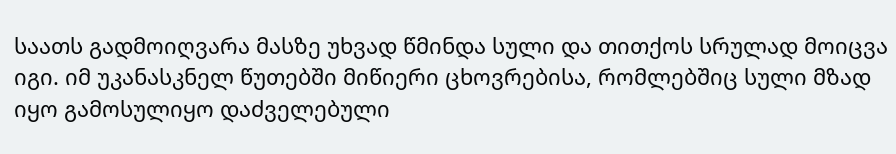საათს გადმოიღვარა მასზე უხვად წმინდა სული და თითქოს სრულად მოიცვა იგი. იმ უკანასკნელ წუთებში მიწიერი ცხოვრებისა, რომლებშიც სული მზად იყო გამოსულიყო დაძველებული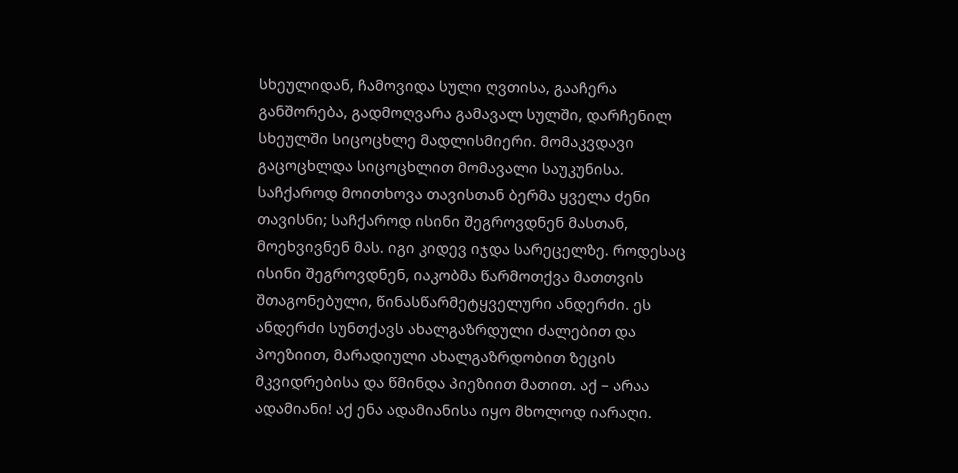სხეულიდან, ჩამოვიდა სული ღვთისა, გააჩერა განშორება, გადმოღვარა გამავალ სულში, დარჩენილ სხეულში სიცოცხლე მადლისმიერი. მომაკვდავი გაცოცხლდა სიცოცხლით მომავალი საუკუნისა. საჩქაროდ მოითხოვა თავისთან ბერმა ყველა ძენი თავისნი; საჩქაროდ ისინი შეგროვდნენ მასთან, მოეხვივნენ მას. იგი კიდევ იჯდა სარეცელზე. როდესაც ისინი შეგროვდნენ, იაკობმა წარმოთქვა მათთვის შთაგონებული, წინასწარმეტყველური ანდერძი. ეს ანდერძი სუნთქავს ახალგაზრდული ძალებით და პოეზიით, მარადიული ახალგაზრდობით ზეცის მკვიდრებისა და წმინდა პიეზიით მათით. აქ – არაა ადამიანი! აქ ენა ადამიანისა იყო მხოლოდ იარაღი.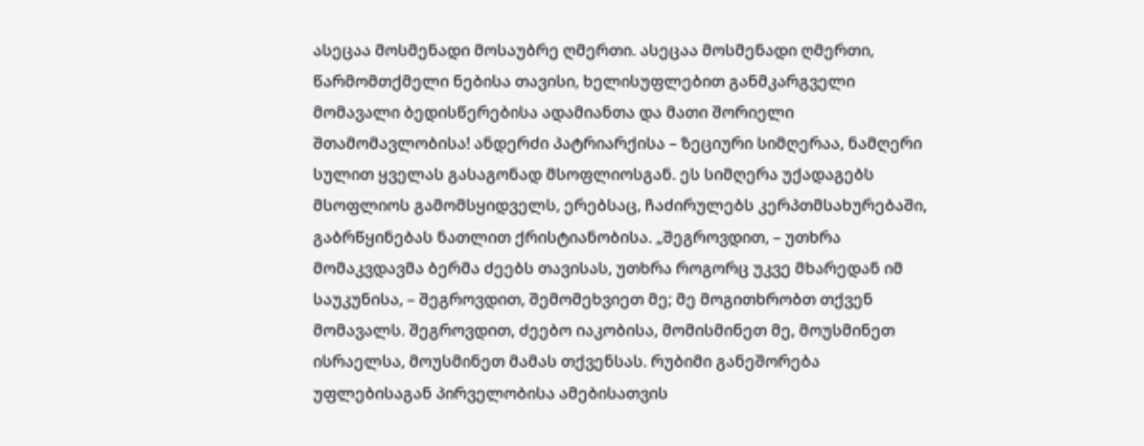ასეცაა მოსმენადი მოსაუბრე ღმერთი. ასეცაა მოსმენადი ღმერთი, წარმომთქმელი ნებისა თავისი, ხელისუფლებით განმკარგველი მომავალი ბედისწერებისა ადამიანთა და მათი შორიელი შთამომავლობისა! ანდერძი პატრიარქისა – ზეციური სიმღერაა, ნამღერი სულით ყველას გასაგონად მსოფლიოსგან. ეს სიმღერა უქადაგებს მსოფლიოს გამომსყიდველს, ერებსაც, ჩაძირულებს კერპთმსახურებაში, გაბრწყინებას ნათლით ქრისტიანობისა. „შეგროვდით, – უთხრა მომაკვდავმა ბერმა ძეებს თავისას, უთხრა როგორც უკვე მხარედან იმ საუკუნისა, – შეგროვდით, შემომეხვიეთ მე; მე მოგითხრობთ თქვენ მომავალს. შეგროვდით, ძეებო იაკობისა, მომისმინეთ მე, მოუსმინეთ ისრაელსა, მოუსმინეთ მამას თქვენსას. რუბიმი განეშორება უფლებისაგან პირველობისა ამებისათვის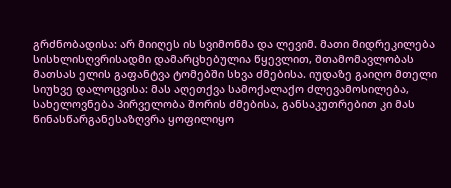გრძნობადისა: არ მიიღეს ის სვიმონმა და ლევიმ. მათი მიდრეკილება სისხლისღვრისადმი დამარცხებულია წყევლით, შთამომავლობას მათსას ელის გაფანტვა ტომებში სხვა ძმებისა. იუდაზე გაიღო მთელი სიუხვე დალოცვისა: მას აღეთქვა სამოქალაქო ძლევამოსილება, სახელოვნება პირველობა შორის ძმებისა, განსაკუთრებით კი მას წინასწარგანესაზღვრა ყოფილიყო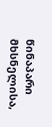წინაპარი მხსნელისა,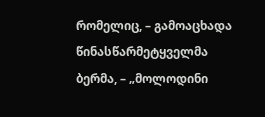რომელიც, – გამოაცხადა წინასწარმეტყველმა ბერმა, – „მოლოდინი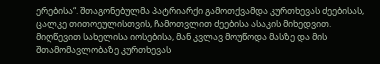ერებისა“. შთაგონებულმა პატრიარქი გამოთქვამდა კურთხევას ძეებისას, ცალკე თითოეულისთვის, ჩამოთვლით ძეებისა ასაკის მიხედვით. მიღწევით სახელისა იოსებისა, მან კვლავ მოუწოდა მასზე და მის შთამომავლობაზე კურთხევას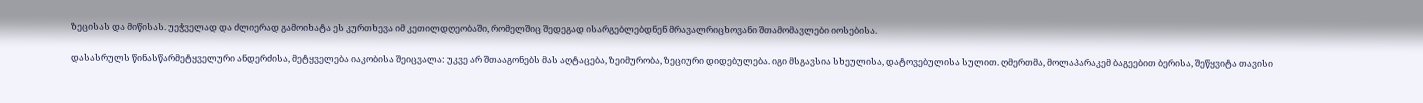ზეცისას და მიწისას. უეჭველად და ძლიერად გამოიხატა ეს კურთხევა იმ კეთილდღეობაში, რომელშიც შედეგად ისარგებლებდნენ მრავალრიცხოვანი შთამომავლები იოსებისა.

დასასრულს წინასწარმეტყველური ანდერძისა, მეტყველება იაკობისა შეიცვალა: უკვე არ შთააგონებს მას აღტაცება, ზეიმურობა, ზეციური დიდებულება. იგი მსგავსია სხეულისა, დატოვებულისა სულით. ღმერთმა, მოლაპარაკემ ბაგეებით ბერისა, შეწყვიტა თავისი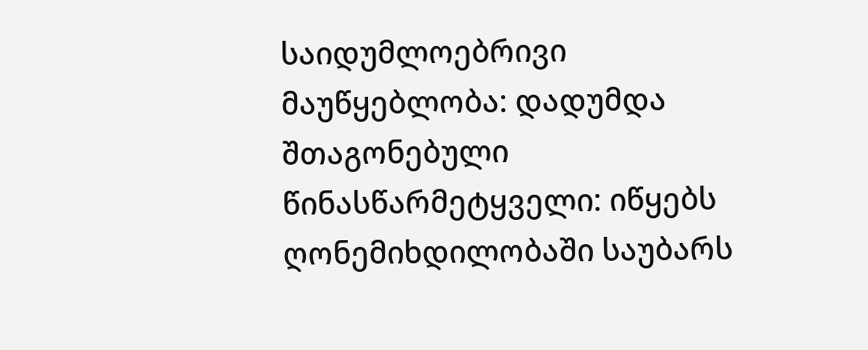საიდუმლოებრივი მაუწყებლობა: დადუმდა შთაგონებული წინასწარმეტყველი: იწყებს ღონემიხდილობაში საუბარს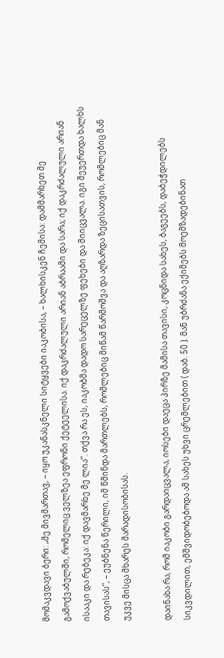მომაკვდავი ბერი: „მე მივმართავ, – იყო უკანასკნელი სიტყვები იაკობისა, – ხალხისკენ ჩემისა: დამმარხეთ მე გამოქვაბულში, რომელიც ველზეა ეფრონი ქეტეელისა. იქ დაკრძალული არიან აბრაამი და სარა; იქ დაკრძალული არიან ისააკი და რებეკა: იქ დავმარხე მე ლია“. თქვა რა ეს, იაკობმა დადო სარეცელზე ფეხები და მიიცვალა. იგი შეუერთდა ხალხს თავისას“, – ეუბნენა წერილი, იმ წმინდა მართლებს, რომლებიც მიწამ წარმოშვა და აღზარდა ზეცისათვის, რომლებიც მან უკვე მისცა მხარეს მარადისობისას.

დაინახა რა, რომ იაკობი გარდაიცვალა, იოსები დაეცა პირზე მამისა თავისი, კოცნიდა სახეს, ბაგეებს, დაბეჭდილებს სიკვდილით, ემშვიდობებოდა ამ სახეს უხვი ცრემლებით ( დაბ. 50 ). მან უბრძანა ექიმებს მოემზადებინათ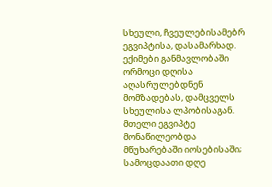სხეული, ჩვეულებისამებრ ეგვიპტისა, დასამარხად. ექიმები განმავლობაში ორმოცი დღისა აღასრულებდნენ მომზადებას, დამცველს სხეულისა ლპობისაგან. მთელი ეგვიპტე მონაწილეობდა მწუხარებაში იოსებისაში; სამოცდაათი დღე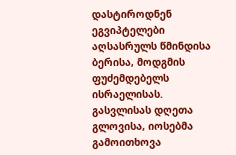დასტიროდნენ ეგვიპტელები აღსასრულს წმინდისა ბერისა, მოდგმის ფუძემდებელს ისრაელისას. გასვლისას დღეთა გლოვისა, იოსებმა გამოითხოვა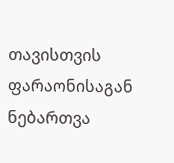თავისთვის ფარაონისაგან ნებართვა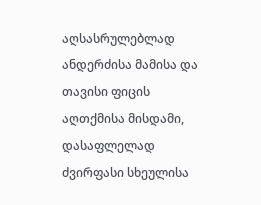აღსასრულებლად ანდერძისა მამისა და თავისი ფიცის აღთქმისა მისდამი, დასაფლელად ძვირფასი სხეულისა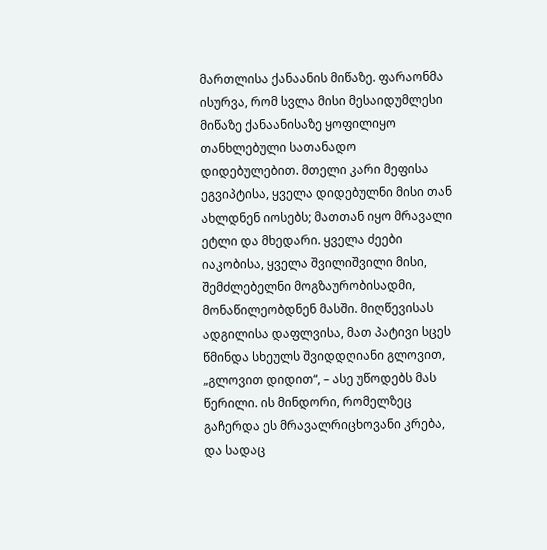მართლისა ქანაანის მიწაზე. ფარაონმა ისურვა, რომ სვლა მისი მესაიდუმლესი მიწაზე ქანაანისაზე ყოფილიყო თანხლებული სათანადო დიდებულებით. მთელი კარი მეფისა ეგვიპტისა, ყველა დიდებულნი მისი თან ახლდნენ იოსებს; მათთან იყო მრავალი ეტლი და მხედარი. ყველა ძეები იაკობისა, ყველა შვილიშვილი მისი, შემძლებელნი მოგზაურობისადმი, მონაწილეობდნენ მასში. მიღწევისას ადგილისა დაფლვისა, მათ პატივი სცეს წმინდა სხეულს შვიდდღიანი გლოვით, „გლოვით დიდით“, – ასე უწოდებს მას წერილი. ის მინდორი, რომელზეც გაჩერდა ეს მრავალრიცხოვანი კრება, და სადაც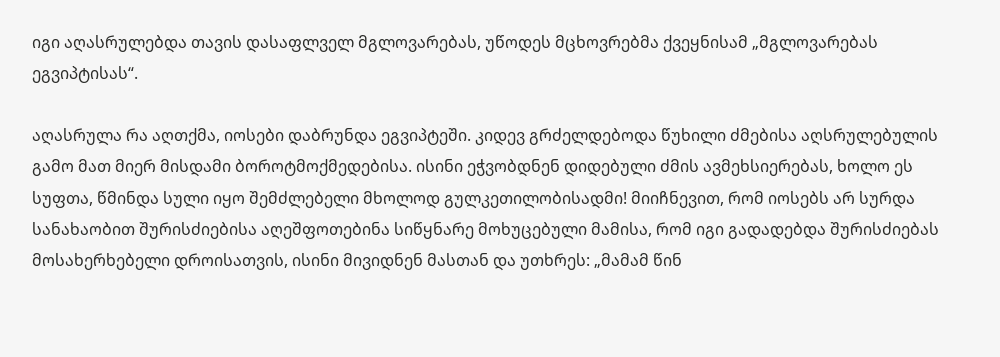იგი აღასრულებდა თავის დასაფლველ მგლოვარებას, უწოდეს მცხოვრებმა ქვეყნისამ „მგლოვარებას ეგვიპტისას“.

აღასრულა რა აღთქმა, იოსები დაბრუნდა ეგვიპტეში. კიდევ გრძელდებოდა წუხილი ძმებისა აღსრულებულის გამო მათ მიერ მისდამი ბოროტმოქმედებისა. ისინი ეჭვობდნენ დიდებული ძმის ავმეხსიერებას, ხოლო ეს სუფთა, წმინდა სული იყო შემძლებელი მხოლოდ გულკეთილობისადმი! მიიჩნევით, რომ იოსებს არ სურდა სანახაობით შურისძიებისა აღეშფოთებინა სიწყნარე მოხუცებული მამისა, რომ იგი გადადებდა შურისძიებას მოსახერხებელი დროისათვის, ისინი მივიდნენ მასთან და უთხრეს: „მამამ წინ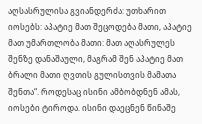აღსასრულისა გვიანდერძა: უთხარით იოსებს: აპატიე მათ შეცოდება მათი, აპატიე მათ უმართლობა მათი: მათ აღასრულეს შენზე დანაშაული, მაგრამ შენ აპატიე მათ ბრალი მათი ღვთის გულისთვის მამათა შენთა“. როდესაც ისინი ამბობდნენ ამას, იოსები ტიროდა. ისინი დაეცნენ წინაშე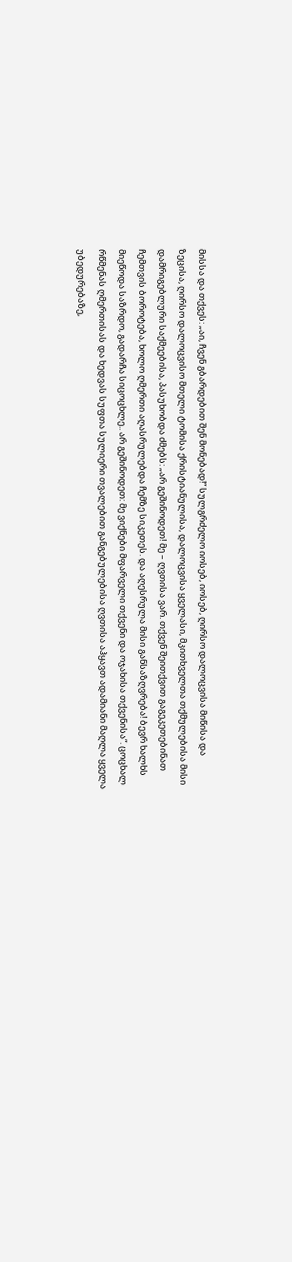მისსა და თქვეს: „აი, ჩვენ გბარდებით შენ მონებად!“ სულგრძელო იოსებ, იოსებ, ღირსო დალოცვისა მიწისა და ზეცისა, ღირსო დალოცვისო მთელი ტომისა ქრისტიანულისა, დალოცვისა ყველასი, მკითხველთა თქმულებისა მისი დამრიგებლური საქმეებისა, პასუხობდა ძმებს: „არ გეშინოდეთ! მე – ღვთისა ვარ. თქვენ შეითქვით გაგეკეთებინათ ჩემთვის ბოროტება, ხოლო ღმერთი აღასრულებდა ჩემზე სიკეთეს. და აღესრულა მისი განსაზღვრება! ბევრ ხალხს მიეწოდა საზრდო, გადარჩა სიცოცხლე.. არ გეშინოდეთ: მე ვიქნები მფარველი თქვენი და ოჯახისა თქვენისა“. ცოცხალ რწმენას ღმერთისას და ხედვას სუფთა სულიერი თვალებით განგებულებისა ღვთისა აჰყავთ ადამიანი მაღლა ყველა უბედურებაზე,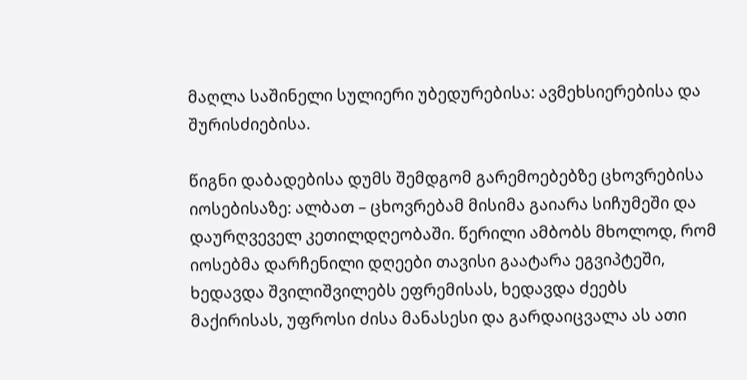მაღლა საშინელი სულიერი უბედურებისა: ავმეხსიერებისა და შურისძიებისა.

წიგნი დაბადებისა დუმს შემდგომ გარემოებებზე ცხოვრებისა იოსებისაზე: ალბათ – ცხოვრებამ მისიმა გაიარა სიჩუმეში და დაურღვეველ კეთილდღეობაში. წერილი ამბობს მხოლოდ, რომ იოსებმა დარჩენილი დღეები თავისი გაატარა ეგვიპტეში, ხედავდა შვილიშვილებს ეფრემისას, ხედავდა ძეებს მაქირისას, უფროსი ძისა მანასესი და გარდაიცვალა ას ათი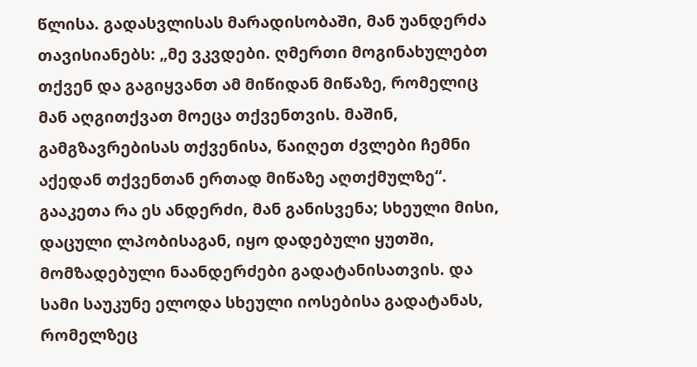წლისა. გადასვლისას მარადისობაში, მან უანდერძა თავისიანებს: „მე ვკვდები. ღმერთი მოგინახულებთ თქვენ და გაგიყვანთ ამ მიწიდან მიწაზე, რომელიც მან აღგითქვათ მოეცა თქვენთვის. მაშინ, გამგზავრებისას თქვენისა, წაიღეთ ძვლები ჩემნი აქედან თქვენთან ერთად მიწაზე აღთქმულზე“. გააკეთა რა ეს ანდერძი, მან განისვენა; სხეული მისი, დაცული ლპობისაგან, იყო დადებული ყუთში, მომზადებული ნაანდერძები გადატანისათვის. და სამი საუკუნე ელოდა სხეული იოსებისა გადატანას, რომელზეც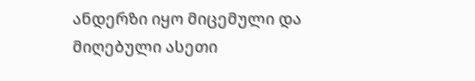ანდერზი იყო მიცემული და მიღებული ასეთი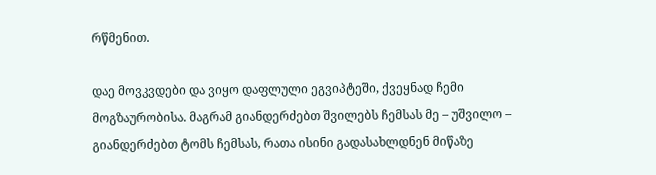რწმენით.

დაე მოვკვდები და ვიყო დაფლული ეგვიპტეში, ქვეყნად ჩემი მოგზაურობისა. მაგრამ გიანდერძებთ შვილებს ჩემსას მე – უშვილო – გიანდერძებთ ტომს ჩემსას, რათა ისინი გადასახლდნენ მიწაზე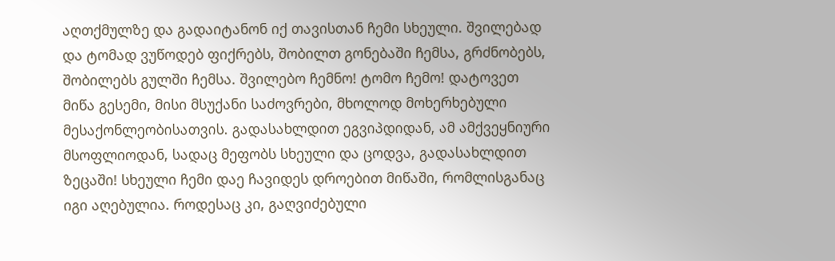აღთქმულზე და გადაიტანონ იქ თავისთან ჩემი სხეული. შვილებად და ტომად ვუწოდებ ფიქრებს, შობილთ გონებაში ჩემსა, გრძნობებს, შობილებს გულში ჩემსა. შვილებო ჩემნო! ტომო ჩემო! დატოვეთ მიწა გესემი, მისი მსუქანი საძოვრები, მხოლოდ მოხერხებული მესაქონლეობისათვის. გადასახლდით ეგვიპდიდან, ამ ამქვეყნიური მსოფლიოდან, სადაც მეფობს სხეული და ცოდვა, გადასახლდით ზეცაში! სხეული ჩემი დაე ჩავიდეს დროებით მიწაში, რომლისგანაც იგი აღებულია. როდესაც კი, გაღვიძებული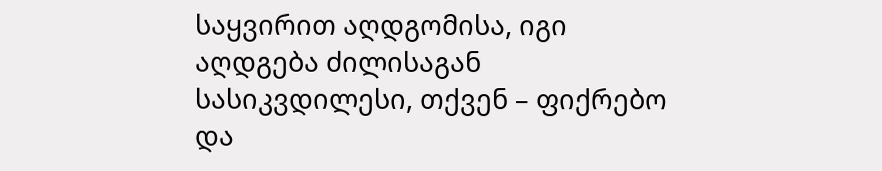საყვირით აღდგომისა, იგი აღდგება ძილისაგან სასიკვდილესი, თქვენ – ფიქრებო და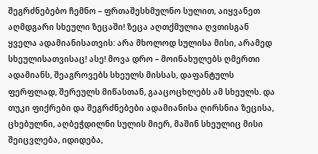შეგრძნებებო ჩემნო – ფრთაშესხმულნო სულით, აიყვანეთ აღმდგარი სხეული ზეცაში! ზეცა აღთქმულია ღვთისგან ყველა ადამიანისათვის: არა მხოლოდ სულისა მისი, არამედ სხეულისათვისაც! ასე! მოვა დრო – მოინახულებს ღმერთი ადამიანს, შეაგროვებს სხეულს მისსას, დაფანტულს ფერფლად, შერეულს მიწასთან, გააცოცხლებს ამ სხეულს. და თუკი ფიქრები და შეგრძნებები ადამიანისა ღირსნია ზეცისა, ცხებულნი, აღბეჭდილნი სულის მიერ, მაშინ სხეულიც მისი შეიცვლება, იდიდება,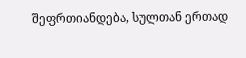შეფრთიანდება, სულთან ერთად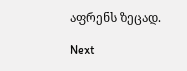აფრენს ზეცად.

Next